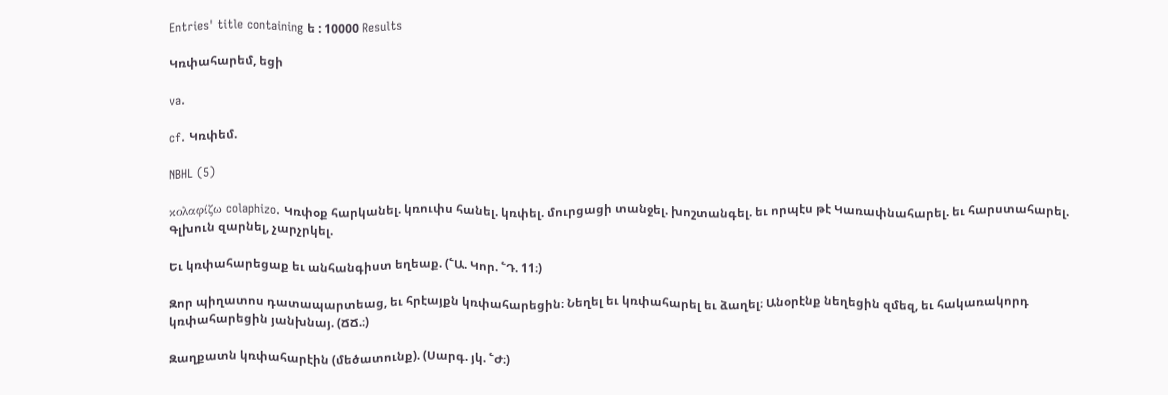Entries' title containing ե : 10000 Results

Կռփահարեմ, եցի

va.

cf. Կռփեմ.

NBHL (5)

κολαφίζω colaphizo. Կռփօք հարկանել. կռուփս հանել. կռփել. մուրցացի տանջել. խոշտանգել. եւ որպէս թէ Կառափնահարել. եւ հարստահարել. Գլխուն զարնել, չարչրկել.

Եւ կռփահարեցաք եւ անհանգիստ եղեաք. (՟Ա. Կոր. ՟Դ. 11։)

Զոր պիղատոս դատապարտեաց, եւ հրէայքն կռփահարեցին։ Նեղել եւ կռփահարել եւ ձաղել։ Անօրէնք նեղեցին զմեզ, եւ հակառակորդ կռփահարեցին յանխնայ. (ՃՃ.։)

Զաղքատն կռփահարէին (մեծատունք). (Սարգ. յկ. ՟Ժ։)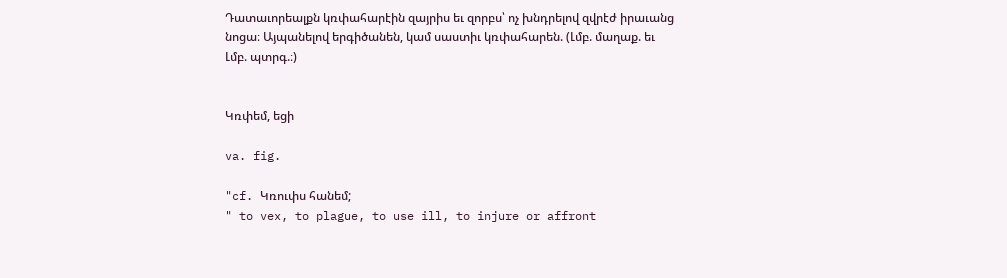Դատաւորեալքն կռփահարէին զայրիս եւ զորբս՝ ոչ խնդրելով զվրէժ իրաւանց նոցա։ Այպանելով երգիծանեն, կամ սաստիւ կռփահարեն. (Լմբ. մաղաք. եւ Լմբ. պտրգ.։)


Կռփեմ, եցի

va. fig.

"cf. Կռուփս հանեմ;
" to vex, to plague, to use ill, to injure or affront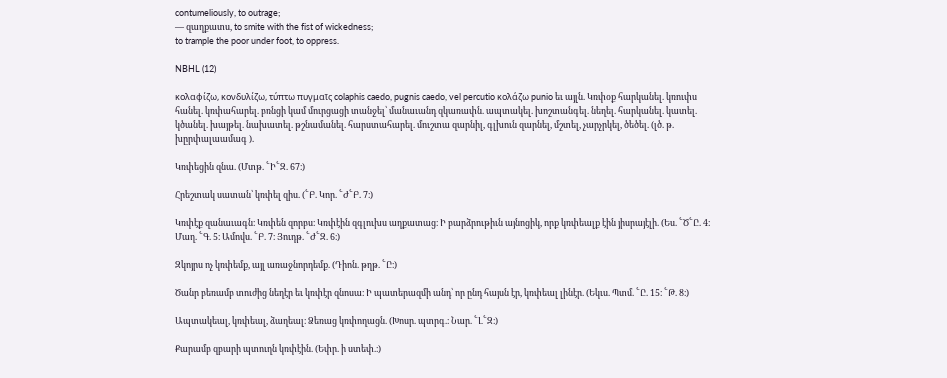contumeliously, to outrage;
— զաղքատս, to smite with the fist of wickedness;
to trample the poor under foot, to oppress.

NBHL (12)

κολαφίζω, κονδυλίζω, τύπτω πυγμαῖς colaphis caedo, pugnis caedo, vel percutio κολάζω punio եւ այլն. Կռփօք հարկանել. կռուփս հանել. կռփահարել. բռնցի կամ մուրցացի տանջել՝ մանաւանդ զկառափն. ապտակել. խոշտանգել. նեղել. հարկանել. կատել. կծանել. խայթել. նախատել. թշնամանել. հարստահարել. մուշտա զարնիլ, գլխուն զարնել, մշտել, չարչրկել, ծեծել. (լծ. թ. խըրփալաամագ ).

Կռփեցին զնա. (Մտթ. ՟Ի՟Զ. 67։)

Հրեշտակ սատան՝ կռփել զիս. (՟Բ. Կոր. ՟Ժ՟Բ. 7։)

Կռփէք զանաւագն։ Կռփեն զորբս։ Կռփէին զգլուխս աղքատաց։ Ի բարձրութիւն այնոցիկ, որք կռփեալք էին յիսրայէլի. (Ես. ՟Ծ՟Ը. 4։ Մաղ. ՟Գ. 5։ Ամովս. ՟Բ. 7։ Յուդթ. ՟Ժ՟Զ. 6։)

Զկոյրս ոչ կռփեմք, այլ առաջնորդեմք. (Դիոն. թղթ. ՟Ը։)

Ծանր բեռամբ տուժից նեղէր եւ կռփէր զնոսա։ Ի պատերազմի անդ՝ որ ընդ հայսն էր, կռփեալ լինէր. (Եկւս. Պտմ. ՟Ը. 15։ ՟Թ. 8։)

Ապտակեալ, կռփեալ, ձաղեալ։ Ձեռաց կռփողացն. (Խոսր. պտրգ.։ Նար. ՟Լ՟Զ։)

Քարամբ զբարի պտուղն կռփէին. (Եփր. ի ստեփ.։)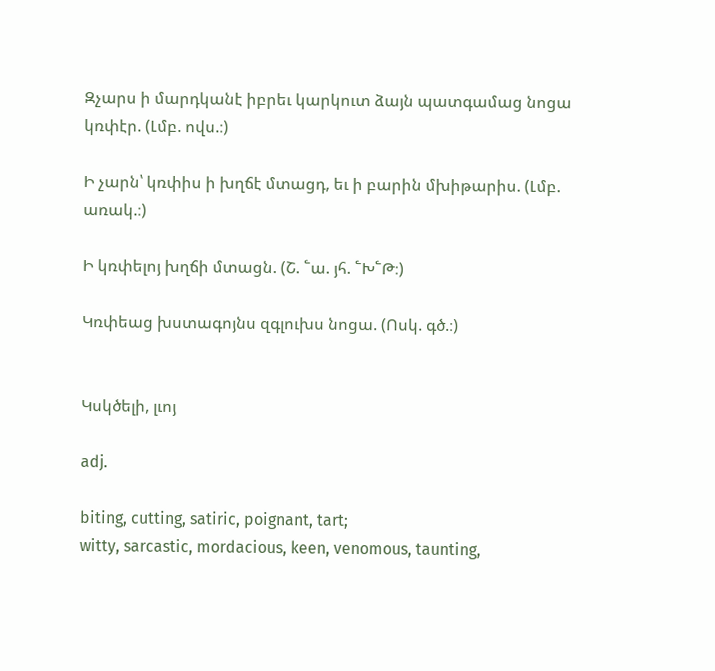Զչարս ի մարդկանէ իբրեւ կարկուտ ձայն պատգամաց նոցա կռփէր. (Լմբ. ովս.։)

Ի չարն՝ կռփիս ի խղճէ մտացդ, եւ ի բարին մխիթարիս. (Լմբ. առակ.։)

Ի կռփելոյ խղճի մտացն. (Շ. ՟ա. յհ. ՟Խ՟Թ։)

Կռփեաց խստագոյնս զգլուխս նոցա. (Ոսկ. գծ.։)


Կսկծելի, լւոյ

adj.

biting, cutting, satiric, poignant, tart;
witty, sarcastic, mordacious, keen, venomous, taunting,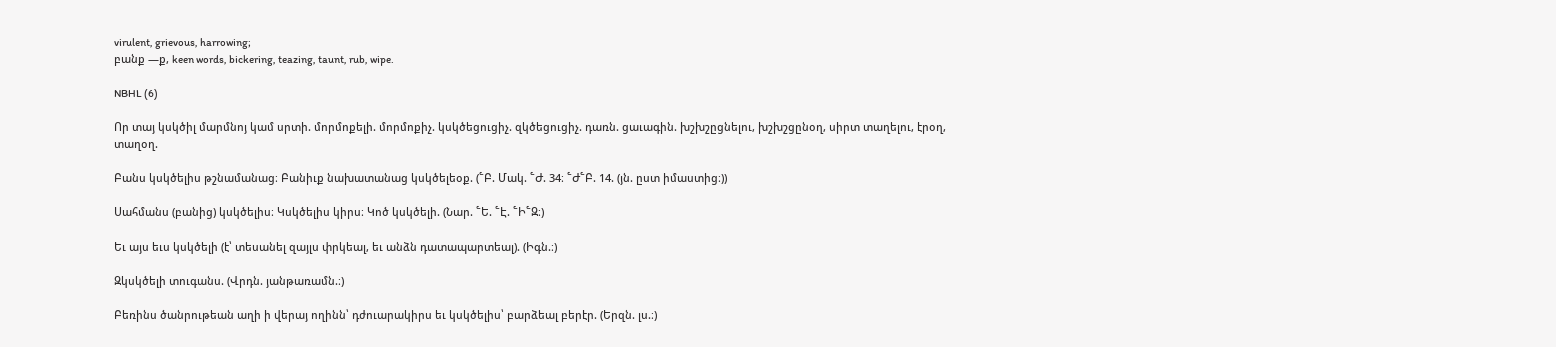virulent, grievous, harrowing;
բանք —ք, keen words, bickering, teazing, taunt, rub, wipe.

NBHL (6)

Որ տայ կսկծիլ մարմնոյ կամ սրտի. մորմոքելի. մորմոքիչ. կսկծեցուցիչ. զկծեցուցիչ. դառն. ցաւագին. խշխշըցնելու, խշխշցընօղ, սիրտ տաղելու, էրօղ, տաղօղ.

Բանս կսկծելիս թշնամանաց։ Բանիւք նախատանաց կսկծելեօք. (՟Բ. Մակ. ՟Ժ. 34։ ՟Ժ՟Բ. 14. (յն. ըստ իմաստից։))

Սահմանս (բանից) կսկծելիս։ Կսկծելիս կիրս։ Կոծ կսկծելի. (Նար. ՟Ե. ՟Է. ՟Ի՟Զ։)

Եւ այս եւս կսկծելի (է՝ տեսանել զայլս փրկեալ, եւ անձն դատապարտեալ). (Իգն.։)

Զկսկծելի տուգանս. (Վրդն. յանթառամն.։)

Բեռինս ծանրութեան աղի ի վերայ ողինն՝ դժուարակիրս եւ կսկծելիս՝ բարձեալ բերէր. (Երզն. լս.։)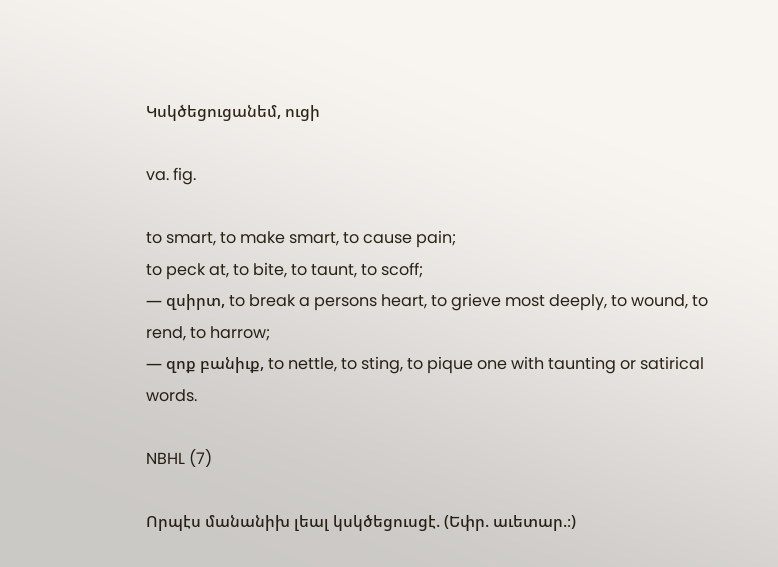Կսկծեցուցանեմ, ուցի

va. fig.

to smart, to make smart, to cause pain;
to peck at, to bite, to taunt, to scoff;
— զսիրտ, to break a persons heart, to grieve most deeply, to wound, to rend, to harrow;
— զոք բանիւք, to nettle, to sting, to pique one with taunting or satirical words.

NBHL (7)

Որպէս մանանիխ լեալ կսկծեցուսցէ. (Եփր. աւետար.։)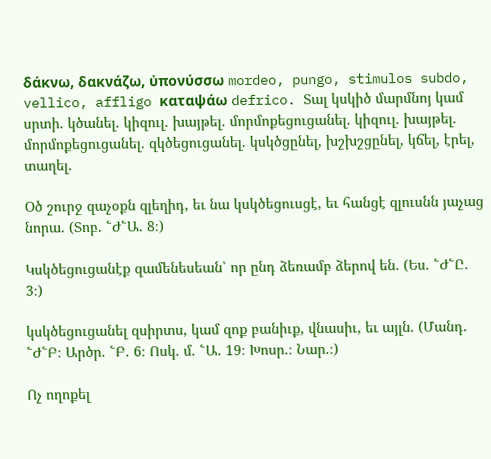δάκνω, δακνάζω, ὐπονύσσω mordeo, pungo, stimulos subdo, vellico, affligo καταψάω defrico. Տալ կսկիծ մարմնոյ կամ սրտի. կծանել. կիզուլ. խայթել. մորմոքեցուցանել. կիզուլ. խայթել. մորմոքեցուցանել. զկծեցուցանել. կսկծցընել, խշխշցընել, կճել, էրել, տաղել.

Օծ շուրջ զաչօքն զլեղիդ, եւ նա կսկծեցուսցէ, եւ հանցէ զլուսնն յաչաց նորա. (Տոբ. ՟Ժ՟Ա. 8։)

Կսկծեցուցանէք զամենեսեան՝ որ ընդ ձեռամբ ձերով են. (Ես. ՟Ժ՟Ը. 3։)

կսկծեցուցանել զսիրտս, կամ զոք բանիւք, վնասիւ, եւ այլն. (Մանդ. ՟Ժ՟Բ։ Արծր. ՟Բ. 6։ Ոսկ. մ. ՟Ա. 19։ Խոսր.։ Նար.։)

Ոչ ողոքել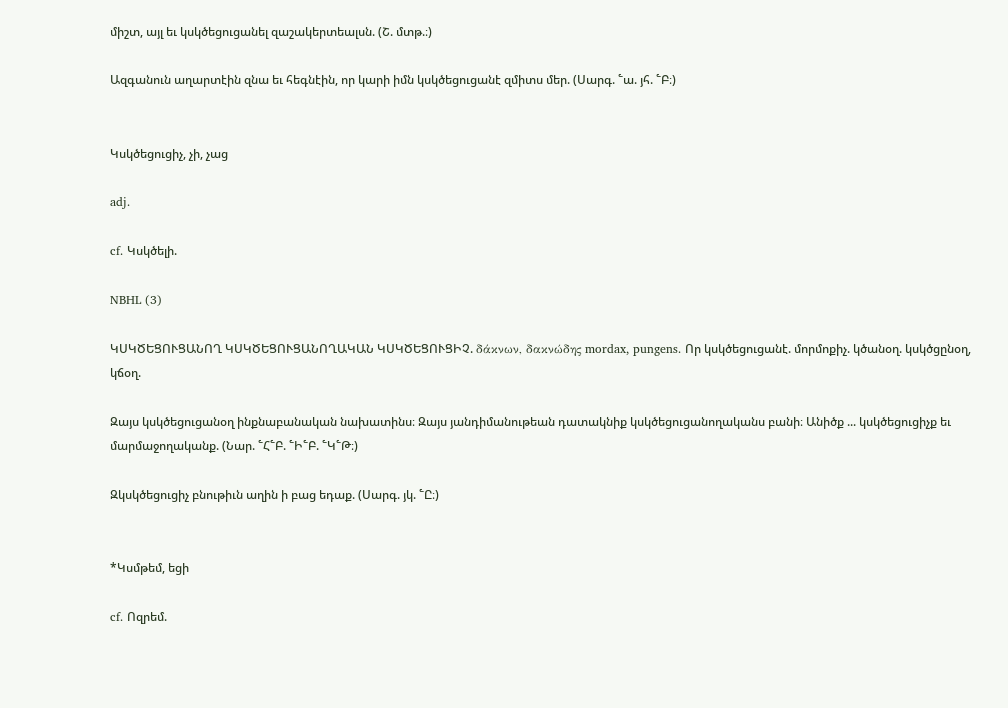միշտ, այլ եւ կսկծեցուցանել զաշակերտեալսն. (Շ. մտթ.։)

Ազգանուն աղարտէին զնա եւ հեգնէին, որ կարի իմն կսկծեցուցանէ զմիտս մեր. (Սարգ. ՟ա. յհ. ՟Բ։)


Կսկծեցուցիչ, չի, չաց

adj.

cf. Կսկծելի.

NBHL (3)

ԿՍԿԾԵՑՈՒՑԱՆՈՂ ԿՍԿԾԵՑՈՒՑԱՆՈՂԱԿԱՆ ԿՍԿԾԵՑՈՒՑԻՉ. δάκνων, δακνώδης mordax, pungens. Որ կսկծեցուցանէ. մորմոքիչ. կծանօղ. կսկծցընօղ, կճօղ.

Զայս կսկծեցուցանօղ ինքնաբանական նախատինս։ Զայս յանդիմանութեան դատակնիք կսկծեցուցանողականս բանի։ Անիծք ... կսկծեցուցիչք եւ մարմաջողականք. (Նար. ՟Հ՟Բ. ՟Ի՟Բ. ՟Կ՟Թ։)

Զկսկծեցուցիչ բնութիւն աղին ի բաց եդաք. (Սարգ. յկ. ՟Ը։)


*Կսմթեմ, եցի

cf. Ոզրեմ.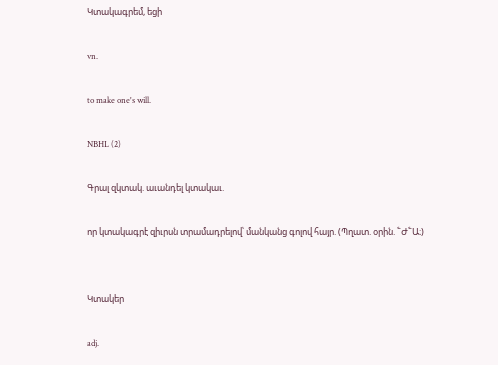Կտակագրեմ, եցի

vn.

to make one's will.

NBHL (2)

Գրալ զկտակ. աւանդել կտակաւ.

որ կտակագրէ զիւրսն տրամադրելով՝ մանկանց գոլով հայր. (Պղատ. օրին. ՟Ժ՟Ա։)


Կտակեր

adj.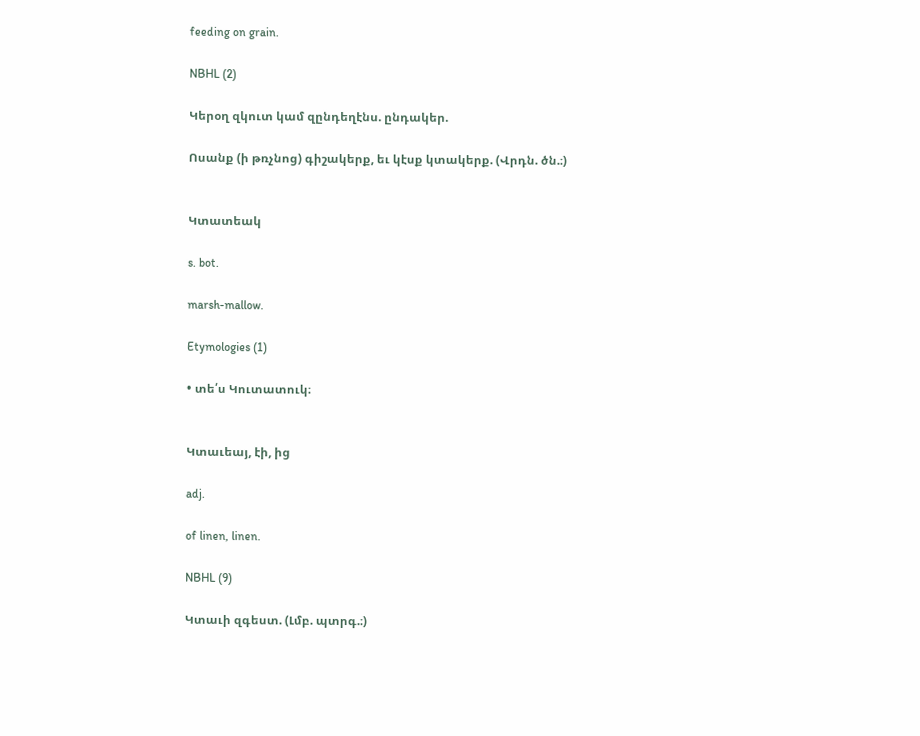feeding on grain.

NBHL (2)

Կերօղ զկուտ կամ զընդեղէնս. ընդակեր.

Ոսանք (ի թռչնոց) գիշակերք, եւ կէսք կտակերք. (Վրդն. ծն.։)


Կտատեակ

s. bot.

marsh-mallow.

Etymologies (1)

• տե՛ս Կուտատուկ։


Կտաւեայ, էի, ից

adj.

of linen, linen.

NBHL (9)

Կտաւի զգեստ. (Լմբ. պտրգ.։)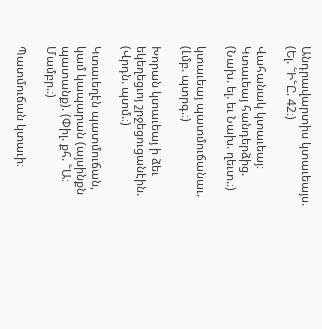Անդրավարտիս կտաւեայս. (Ել. ՟Ի՟Ը. 42։)

Վահանակ կտաւեայ։ Կտաւեայ հանդերձից. (Նախ. ել. եւ Նախ. ղեւտ.։)

կտաւեայ պատմուճանաւ. (Լմբ. պտրգ.։)

Խորան կտաւեայ ի ձեւ եկեղեցւոյ շրջեցուցանէին. (Վրդն. պտմ.։)

Կտաւեղէն պատմուճան, կամ կապարան (այսինքն պատանք). (Փիլ. քհ. ՟Ա։ Մամբր.։)

Պատմուճան կտաւի։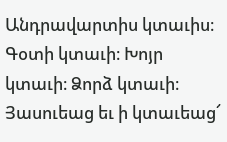Անդրավարտիս կտաւիս։ Գօտի կտաւի։ Խոյր կտաւի։ Ձորձ կտաւի։ Յասուեաց եւ ի կտաւեաց՜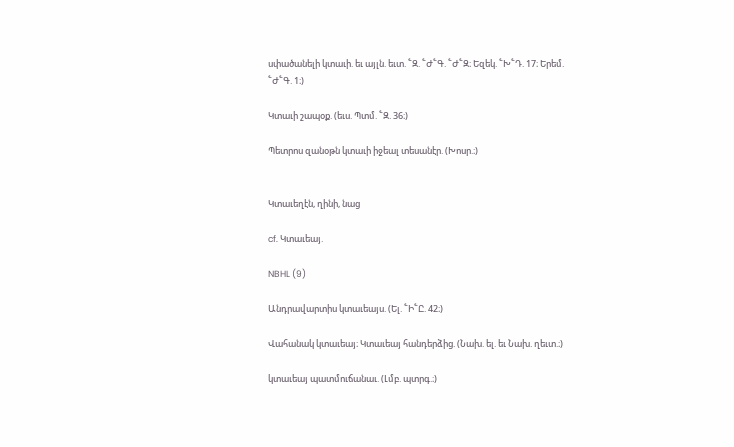սփածանելի կտաւի. եւ այլն. եւտ. ՟Զ. ՟Ժ՟Գ. ՟Ժ՟Զ։ Եզեկ. ՟Խ՟Դ. 17։ Երեմ. ՟Ժ՟Գ. 1։)

Կտաւի շապօք. (եւս. Պտմ. ՟Զ. 36։)

Պետրոս զանօթն կտաւի իջեալ տեսանէր. (Խոսր.։)


Կտաւեղէն, ղինի, նաց

cf. Կտաւեայ.

NBHL (9)

Անդրավարտիս կտաւեայս. (Ել. ՟Ի՟Ը. 42։)

Վահանակ կտաւեայ։ Կտաւեայ հանդերձից. (Նախ. ել. եւ Նախ. ղեւտ.։)

կտաւեայ պատմուճանաւ. (Լմբ. պտրգ.։)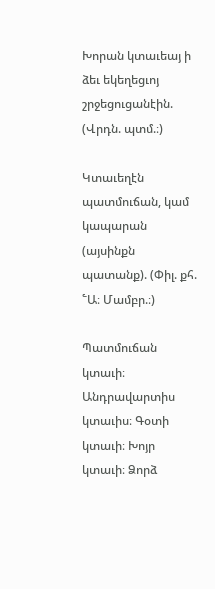Խորան կտաւեայ ի ձեւ եկեղեցւոյ շրջեցուցանէին. (Վրդն. պտմ.։)

Կտաւեղէն պատմուճան, կամ կապարան (այսինքն պատանք). (Փիլ. քհ. ՟Ա։ Մամբր.։)

Պատմուճան կտաւի։ Անդրավարտիս կտաւիս։ Գօտի կտաւի։ Խոյր կտաւի։ Ձորձ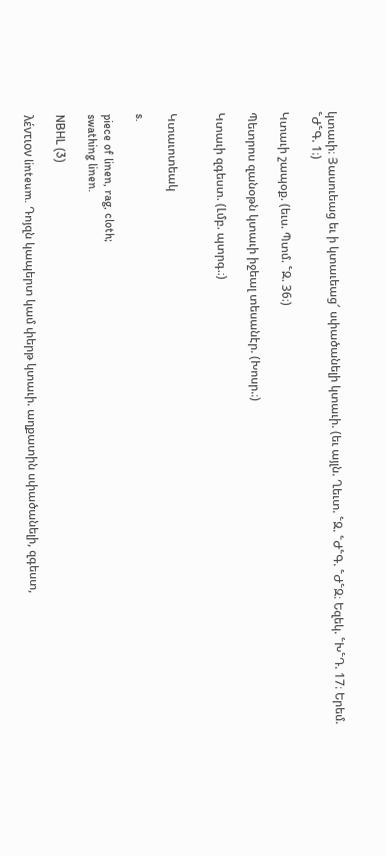կտաւի։ Յասուեաց եւ ի կտաւեաց՜ սփածանելի կտաւի. (եւ այլն. Ղեւտ. ՟Զ. ՟Ժ՟Գ. ՟Ժ՟Զ։ Եզեկ. ՟Խ՟Դ. 17։ Երեմ. ՟Ժ՟Գ. 1։)

Կտաւի շապօք. (եւս. Պտմ. ՟Զ. 36։)

Պետրոս զանօթն կտաւի իջեալ տեսանէր. (Խոսր.։)

Կտաւի զգեստ. (Լմբ. պտրգ.։)


Կտաւոտեակ

s.

piece of linen, rag, cloth;
swathing linen.

NBHL (3)

λέντιον linteum. Դոյզն կապերտ կամ փերթ կտաւի. աղքատին սփածանելի, զգեստ,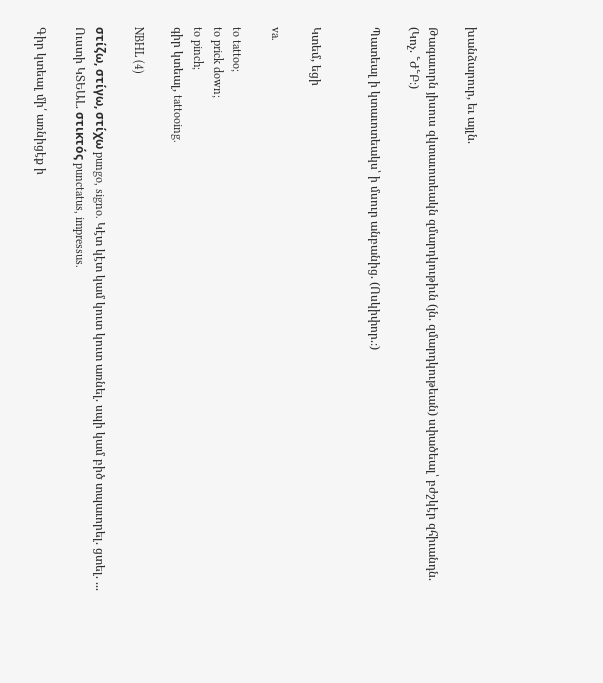խանձարուր, եւ այլն.

Թագաւորն յիսուս զկտաւոտեակն զմարդկութիւն (յն. զմարդկութեան) սփածեալ՝ բժշկէր զհիւանդն. (Կոչ. ՟Ժ՟Բ։)

Պատեալ ի կտաւոտեակս՝ ի մսուր անբանից. (Ոսկիփոր.։)


Կտեմ, եցի

va.

to tattoo;
to prick down;
to pinch;
գիր կտեալ, tattooing.

NBHL (4)

στίζω, στίγω, στίχω pungo, signo. Կէտ կէտ կամ կուտ կուտ առնել. սպի կամ բիծ տպաւորել. ցտել. ... Ուստի ԿՏԵԱԼ. στικτός punctatus, impressus.

Գիր կտեալ մի՛ առնիցէք ի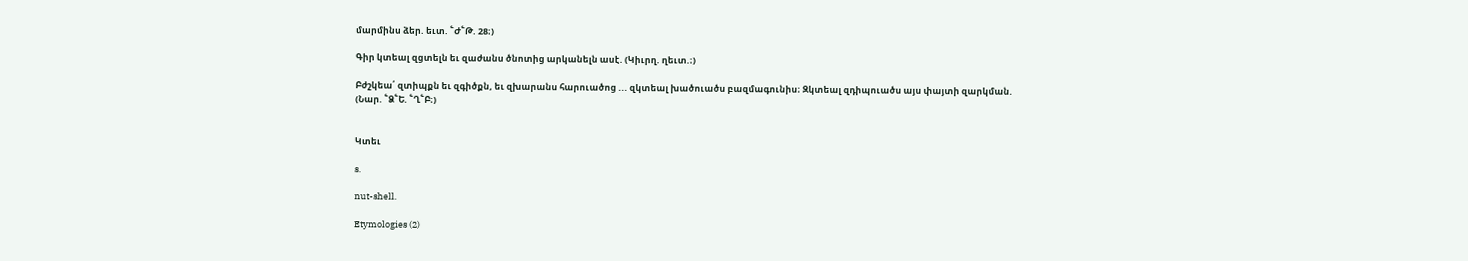մարմինս ձեր. եւտ. ՟Ժ՟Թ. 28։)

Գիր կտեալ զցտելն եւ զաժանս ծնոտից արկանելն ասէ. (Կիւրղ. ղեւտ.։)

Բժշկեա՛ զտիպքն եւ զգիծքն, եւ զխարանս հարուածոց ... զկտեալ խածուածս բազմագունիս։ Զկտեալ զդիպուածս այս փայտի զարկման. (Նար. ՟Ձ՟Ե. ՟Ղ՟Բ։)


Կտեւ

s.

nut-shell.

Etymologies (2)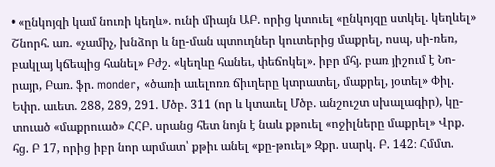• «ընկոյզի կամ նուռի կեղև». ունի միայն ԱԲ. որից կտուել «ընկոյզը ստկել. կեղևել» Շնորհ. առ. «չամիչ, խնձոր և նը-ման պտուղներ կուտերից մաքրել, ոսպ, սի-ռեռ, բակլայ կճեպից հանել» Բժշ. «կեղևը հանեւ, փեճոկել». իբր մհյ. բառ յիշում է Նո-րայր, Բառ. ֆր. monder, «ծառի աւելոռռ ճիւղերը կտրատել, մաքրել, յօտել» Փիլ. Եփր. աւետ. 288, 289, 291. Մծբ. 311 (որ և կտաւել Մծբ. անշուշտ սխալագիր), կը-տուած «մաքրուած» ՀՀԲ. սրանց հետ նոյն է նաև քթուել «ոջիլները մաքրել» Վրք. հց. Բ 17, որից իբր նոր արմատ՝ քթիւ անել «քը-թուել» Զքր. սարկ. Բ. 142։ Հմմտ.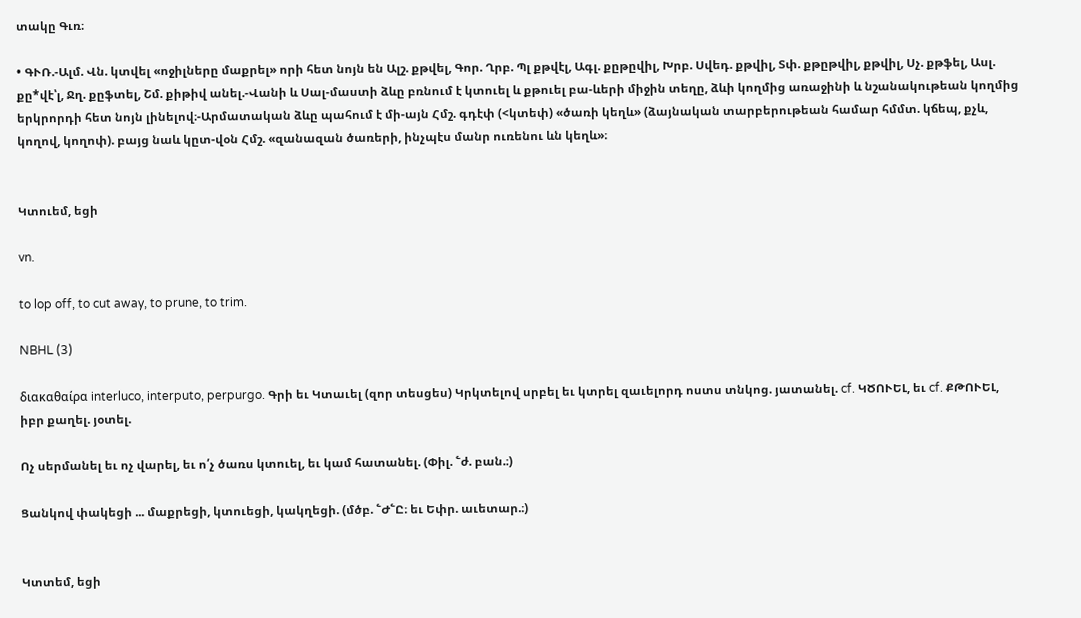տակը Գւռ։

• ԳՒՌ.-Ալմ. Վն. կտվել «ոջիլները մաքրել» որի հետ նոյն են Ալշ. քթվել, Գոր. Ղրբ. Պլ քթվէլ, Ագլ. քըթըվիլ, Խրբ. Սվեդ. քթվիլ, Տփ. քթըթվիլ, քթվիլ, Սչ. քթֆել, Ասլ. քը*վէ՝լ, Ջղ. քըֆտել, Շմ. քիթիվ անել.-Վանի և Սալ-մաստի ձևը բռնում է կտուել և քթուել բա-ևերի միջին տեղը, ձևի կողմից առաջինի և նշանակութեան կողմից երկրորդի հետ նոյն լինելով։-Արմատական ձևը պահում է մի-այն Հմշ. գդէփ (<կտեփ) «ծառի կեղև» (ձայնական տարբերութեան համար հմմտ. կճեպ, քչև, կողով, կողոփ). բայց նաև կըտ-վօն Հմշ. «զանազան ծառերի, ինչպէս մանր ուռենու ևն կեղև»։


Կտուեմ, եցի

vn.

to lop off, to cut away, to prune, to trim.

NBHL (3)

διακαθαίρα interluco, interputo, perpurgo. Գրի եւ Կտաւել (զոր տեսցես) Կրկտելով սրբել եւ կտրել զաւելորդ ոստս տնկոց. յատանել. cf. ԿԾՈՒԵԼ, եւ cf. ՔԹՈՒԵԼ, իբր քաղել. յօտել.

Ոչ սերմանել եւ ոչ վարել, եւ ո՛չ ծառս կտուել, եւ կամ հատանել. (Փիլ. ՟ժ. բան.։)

Ցանկով փակեցի ... մաքրեցի, կտուեցի, կակղեցի. (մծբ. ՟Ժ՟Ը։ եւ Եփր. աւետար.։)


Կտտեմ, եցի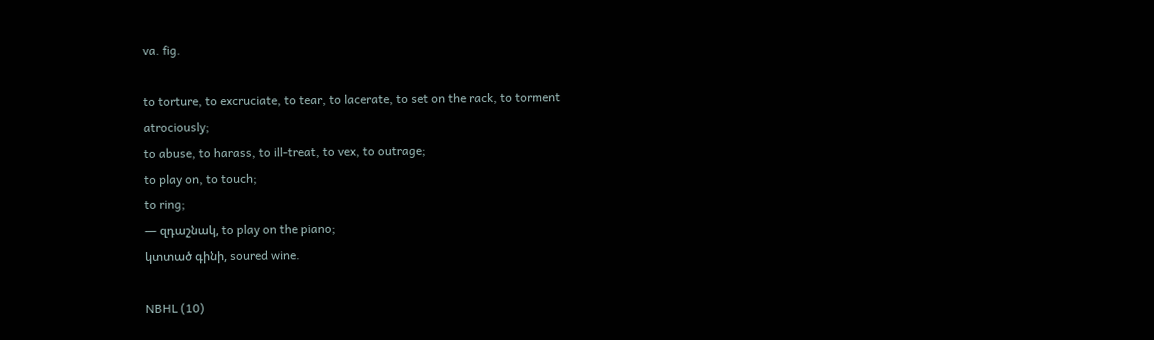va. fig.

to torture, to excruciate, to tear, to lacerate, to set on the rack, to torment atrociously;
to abuse, to harass, to ill-treat, to vex, to outrage;
to play on, to touch;
to ring;
— զդաշնակ, to play on the piano;
կտտած գինի, soured wine.

NBHL (10)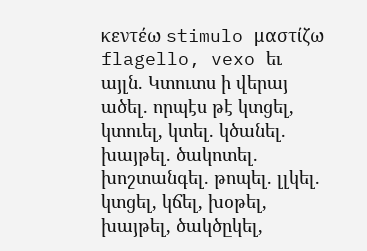κεντέω stimulo μαστίζω flagello, vexo եւ այլն. Կտուտս ի վերայ ածել. որպէս թէ կտցել, կտուել, կտել. կծանել. խայթել. ծակոտել. խոշտանգել. թոպել. լլկել. կտցել, կճել, խօթել, խայթել, ծակծըկել,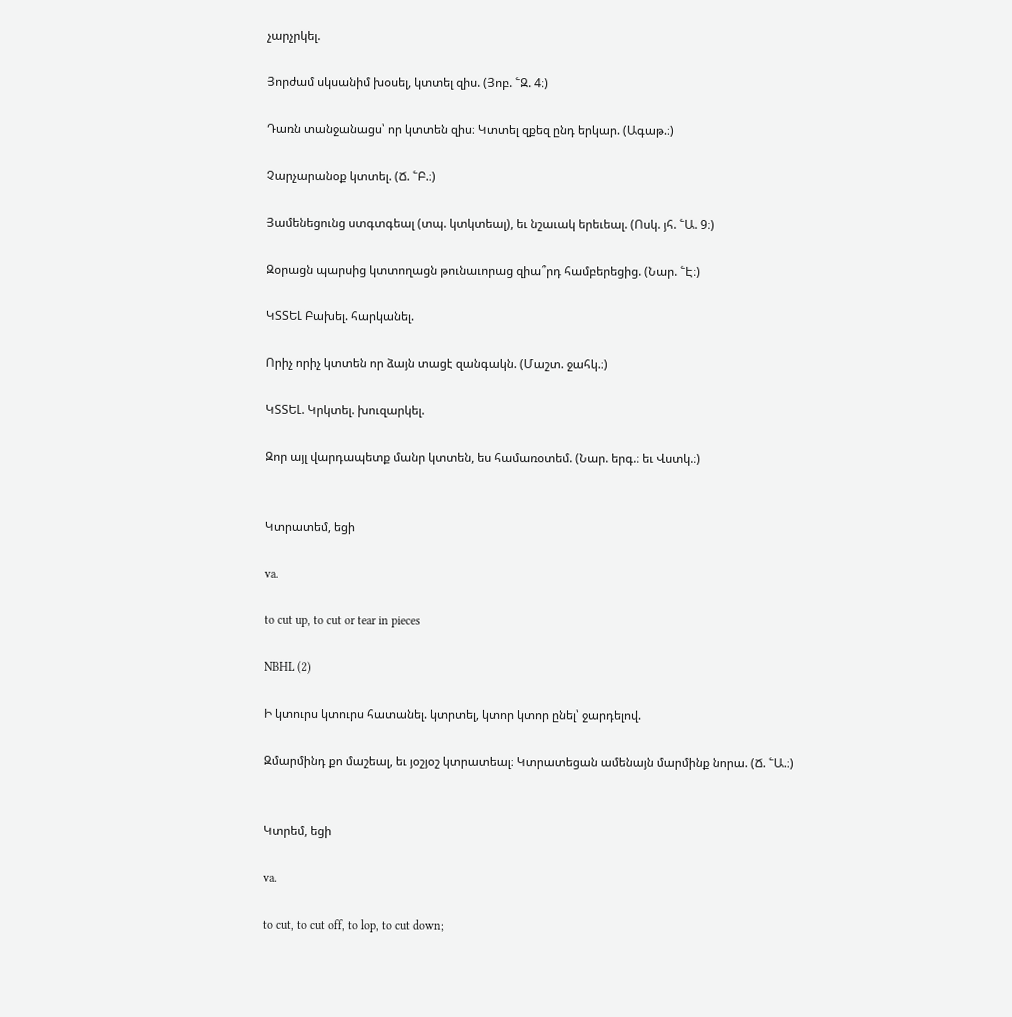չարչրկել.

Յորժամ սկսանիմ խօսել, կտտել զիս. (Յոբ. ՟Զ. 4։)

Դառն տանջանացս՝ որ կտտեն զիս։ Կտտել զքեզ ընդ երկար. (Ագաթ.։)

Չարչարանօք կտտել. (Ճ. ՟Բ.։)

Յամենեցունց ստգտգեալ (տպ. կտկտեալ), եւ նշաւակ երեւեալ. (Ոսկ. յհ. ՟Ա. 9։)

Զօրացն պարսից կտտողացն թունաւորաց զիա՞րդ համբերեցից. (Նար. ՟Է։)

ԿՏՏԵԼ Բախել. հարկանել.

Որիչ որիչ կտտեն որ ձայն տացէ զանգակն. (Մաշտ. ջահկ.։)

ԿՏՏԵԼ. Կրկտել. խուզարկել.

Զոր այլ վարդապետք մանր կտտեն, ես համառօտեմ. (Նար. երգ.։ եւ Վստկ.։)


Կտրատեմ, եցի

va.

to cut up, to cut or tear in pieces

NBHL (2)

Ի կտուրս կտուրս հատանել. կտրտել, կտոր կտոր ընել՝ ջարդելով.

Զմարմինդ քո մաշեալ, եւ յօշյօշ կտրատեալ։ Կտրատեցան ամենայն մարմինք նորա. (Ճ. ՟Ա.։)


Կտրեմ, եցի

va.

to cut, to cut off, to lop, to cut down;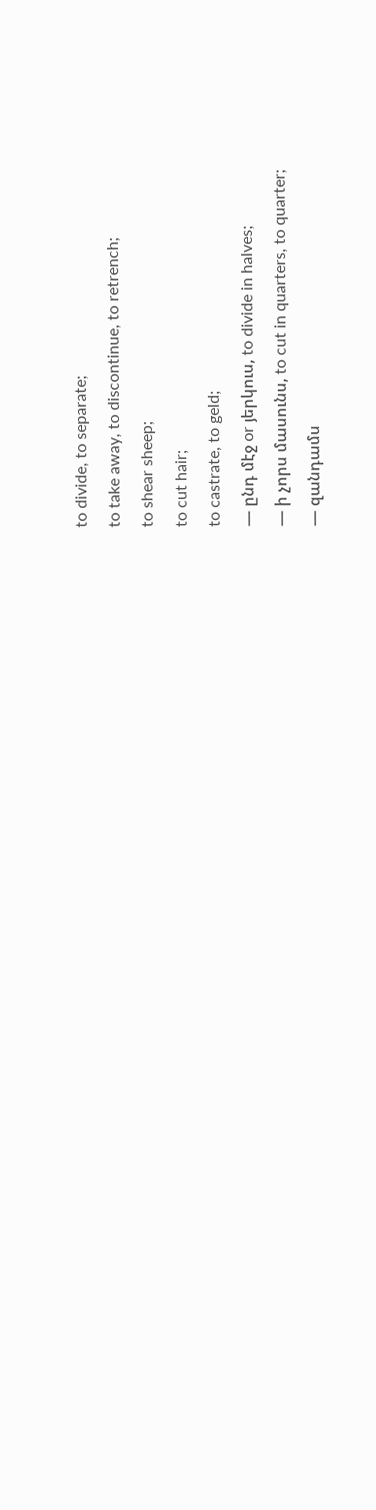to divide, to separate;
to take away, to discontinue, to retrench;
to shear sheep;
to cut hair;
to castrate, to geld;
— ընդ մէջ or յերկուս, to divide in halves;
— ի չորս մասունս, to cut in quarters, to quarter;
— զանդամս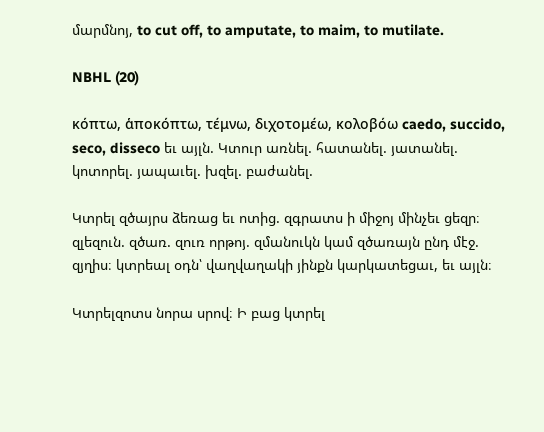մարմնոյ, to cut off, to amputate, to maim, to mutilate.

NBHL (20)

κόπτω, ἁποκόπτω, τέμνω, διχοτομέω, κολοβόω caedo, succido, seco, disseco եւ այլն. Կտուր առնել. հատանել. յատանել. կոտորել. յապաւել. խզել. բաժանել.

Կտրել զծայրս ձեռաց եւ ոտից. զգրատս ի միջոյ մինչեւ ցեզր։ զլեզուն. զծառ. զուռ որթոյ. զմանուկն կամ զծառայն ընդ մէջ. զյղիս։ կտրեալ օդն՝ վաղվաղակի յինքն կարկատեցաւ, եւ այլն։

Կտրելզոտս նորա սրով։ Ի բաց կտրել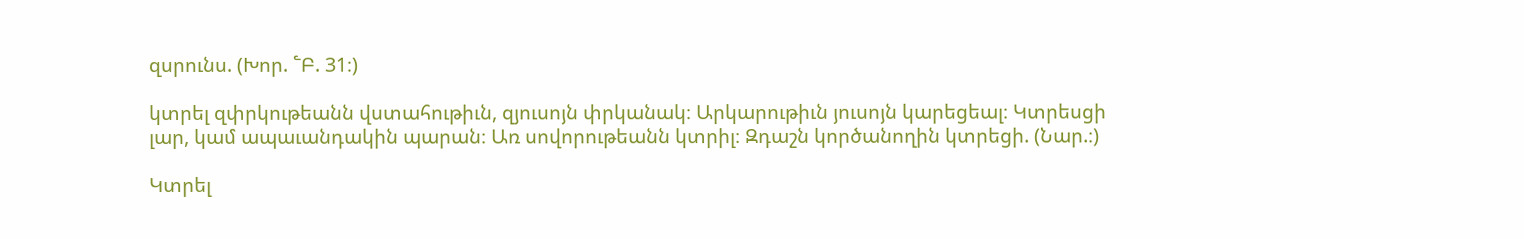զսրունս. (Խոր. ՟Բ. 31։)

կտրել զփրկութեանն վստահութիւն, զյուսոյն փրկանակ։ Արկարութիւն յուսոյն կարեցեալ։ Կտրեսցի լար, կամ ապաւանդակին պարան։ Առ սովորութեանն կտրիլ։ Զդաշն կործանողին կտրեցի. (Նար.։)

Կտրել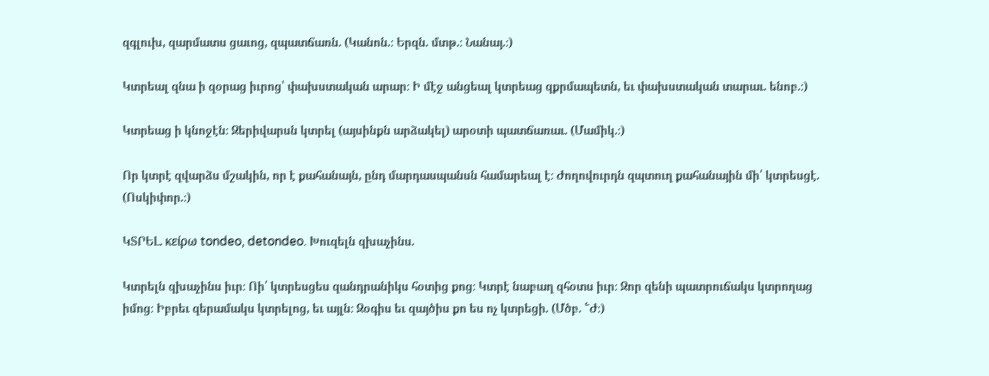զգլուխ, զարմատս ցաւոց, զպատճառն. (Կանոն.։ Երզն. մտթ.։ Նանայ.։)

Կտրեալ զնա ի զօրաց իւրոց՝ փախստական արար։ Ի մէջ անցեալ կտրեաց զքրմապետն, եւ փախստական տարաւ. ենոբ.։)

Կտրեաց ի կնոջէն։ Զերիվարսն կտրել (այսինքն արձակել) արօտի պատճառաւ. (Մամիկ.։)

Որ կտրէ զվարձս մշակին, որ է քահանայն, ընդ մարդասպանսն համարեալ է։ Ժողովուրդն զպտուղ քահանային մի՛ կտրեսցէ. (Ոսկիփոր.։)

ԿՏՐԵԼ. κείρω tondeo, detondeo. Խուզելն զխաչինս.

Կտրելն զխաչինս իւր։ Ոի՛ կտրեսցես զանդրանիկս հօտից քոց։ Կտրէ նաբաղ զհօտս իւր։ Զոր զենի պատրուճակս կտրողաց իմոց։ Իբրեւ զերամակս կտրելոց, եւ այլն։ Զօգիս եւ զայծիս քո ես ոչ կտրեցի. (Մծբ. ՟Ժ։)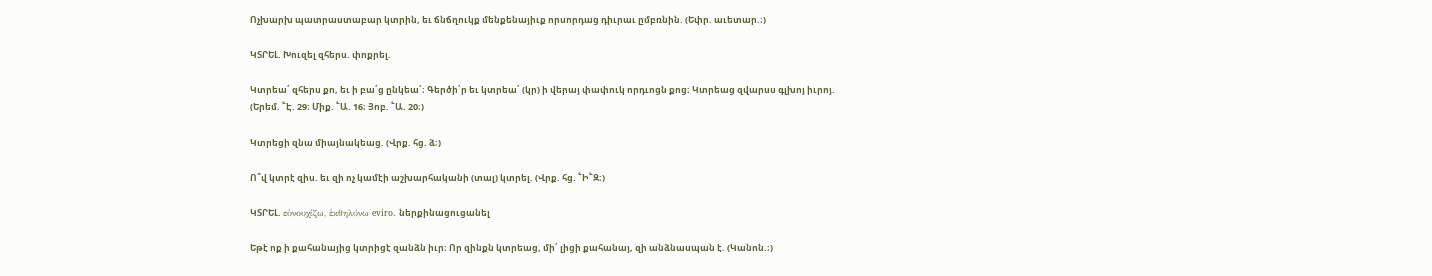Ոչխարխ պատրաստաբար կտրին, եւ ճնճղուկք մենքենայիւք որսորդաց դիւրաւ ըմբռնին. (Եփր. աւետար.։)

ԿՏՐԵԼ. Խուզել զհերս. փոքրել.

Կտրեա՛ զհերս քո, եւ ի բա՛ց ընկեա՛։ Գերծի՛ր եւ կտրեա՛ (կր) ի վերայ փափուկ որդւոցն քոց։ Կտրեաց զվարսս գլխոյ իւրոյ. (Երեմ. ՟Է. 29։ Միք. ՟Ա. 16։ Յոբ. ՟Ա. 20։)

Կտրեցի զնա միայնակեաց. (Վրք. հց. ձ։)

Ո՞վ կտրէ զիս. եւ զի ոչ կամէի աշխարհականի (տալ) կտրել. (Վրք. հց. ՟Ի՟Զ։)

ԿՏՐԵԼ. εὑνουχίζω, ἑκθηλύνω eviro. ներքինացուցանել

Եթէ ոք ի քահանայից կտրիցէ զանձն իւր։ Որ զինքն կտրեաց, մի՛ լիցի քահանայ, զի անձնասպան է. (Կանոն.։)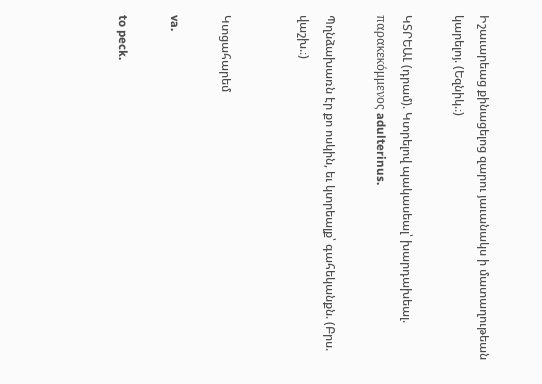Իշաւարեաց քինացելոց զարու յաւանակս ի մատաղութեան կարելոյ. (Եզնիկ.։)

ԿՏՐԵԱԼ (դրամ). Կտրելով պակասեալ՝ խարդախեալ. παρακεκόμμενος adulterinus.

Պղնձախառն էր քո ոսկին, եւ կտրեալք՝ գահեկանքն. (Բրս. վաշխ.։)


Կտցահարեմ

va.

to peck.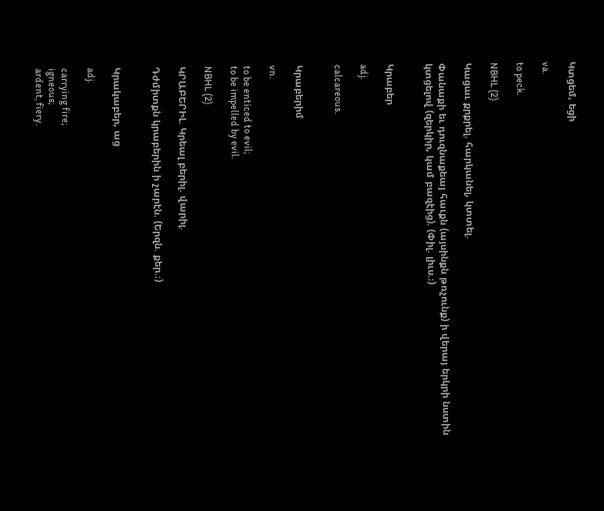Կտցեմ, եցի

va.

to peck.

NBHL (2)

Կացաւ քրքրել. հարկանել, կտտել.

Փանաքի եւ դուզնաքեայ հաւքն (այսինքն թռչունք) ի վերայ երկրի նստին կտցելով (զերկիր, կամ բազէից). (Փիլ. լիւս.։)


Կրաբեր

adj.

calcareous.


Կրաբերիմ

vn.

to be enticed to evil;
to be impelled by evil.

NBHL (2)

ԿՐԱԲԵՐԻԼ. Կրեալ բերիլ. վարիլ.

Դժմիտքն կրաբերին ի չարէն. (Երզն. քեր.։)


Կրակաբեր, աց

adj.

carrying fire;
igneous;
ardent, fiery.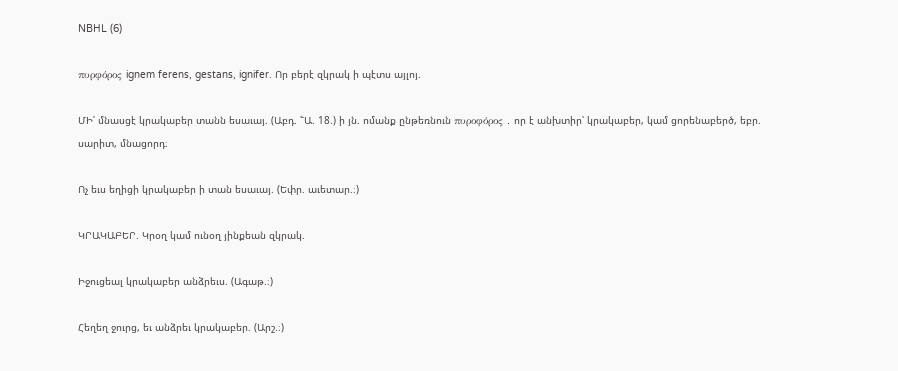NBHL (6)

πυρφόρος ignem ferens, gestans, ignifer. Որ բերէ զկրակ ի պէտս այլոյ.

ՄԻ՛ մնասցէ կրակաբեր տանն եսաւայ. (Աբդ. ՟Ա. 18.) ի յն. ոմանք ընթեռնուն πυροφόρος . որ է անխտիր՝ կրակաբեր, կամ ցորենաբերծ, եբր. սարիտ, մնացորդ։

Ոչ եւս եղիցի կրակաբեր ի տան եսաւայ. (Եփր. աւետար.։)

ԿՐԱԿԱԲԵՐ. Կրօղ կամ ունօղ յինքեան զկրակ.

Իջուցեալ կրակաբեր անձրեւս. (Ագաթ.։)

Հեղեղ ջուրց, եւ անձրեւ կրակաբեր. (Արշ.։)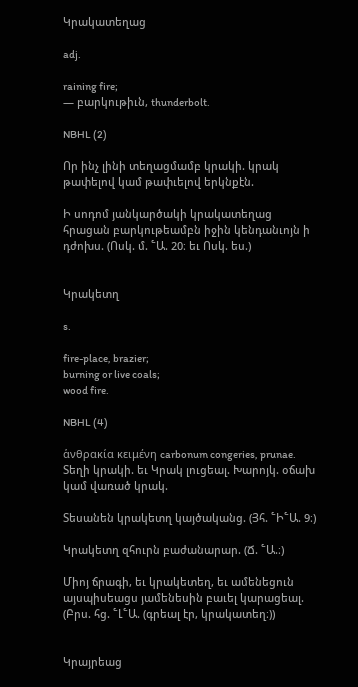Կրակատեղաց

adj.

raining fire;
— բարկութիւն, thunderbolt.

NBHL (2)

Որ ինչ լինի տեղացմամբ կրակի. կրակ թափելով կամ թափւելով երկնքէն.

Ի սոդոմ յանկարծակի կրակատեղաց հրացան բարկութեամբն իջին կենդանւոյն ի դժոխս. (Ոսկ. մ. ՟Ա. 20։ եւ Ոսկ. ես.)


Կրակետղ

s.

fire-place, brazier;
burning or live coals;
wood fire.

NBHL (4)

ἁνθρακία κειμένη carbonum congeries, prunae. Տեղի կրակի. եւ Կրակ լուցեալ. Խարոյկ. օճախ կամ վառած կրակ.

Տեսանեն կրակետղ կայծականց. (Յհ. ՟Ի՟Ա. 9։)

Կրակետղ զհուրն բաժանարար. (Ճ. ՟Ա.։)

Միոյ ճրագի, եւ կրակետեղ, եւ ամենեցուն այսպիսեացս յամենեսին բաւել կարացեալ. (Բրս. հց. ՟Լ՟Ա. (գրեալ էր, կրակատեղ։))


Կրայրեաց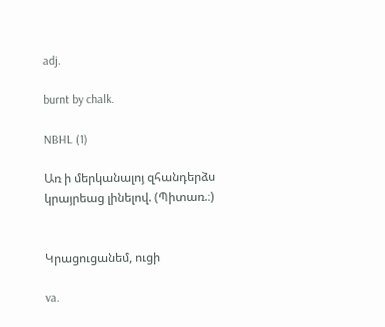adj.

burnt by chalk.

NBHL (1)

Առ ի մերկանալոյ զհանդերձս կրայրեաց լինելով. (Պիտառ.։)


Կրացուցանեմ, ուցի

va.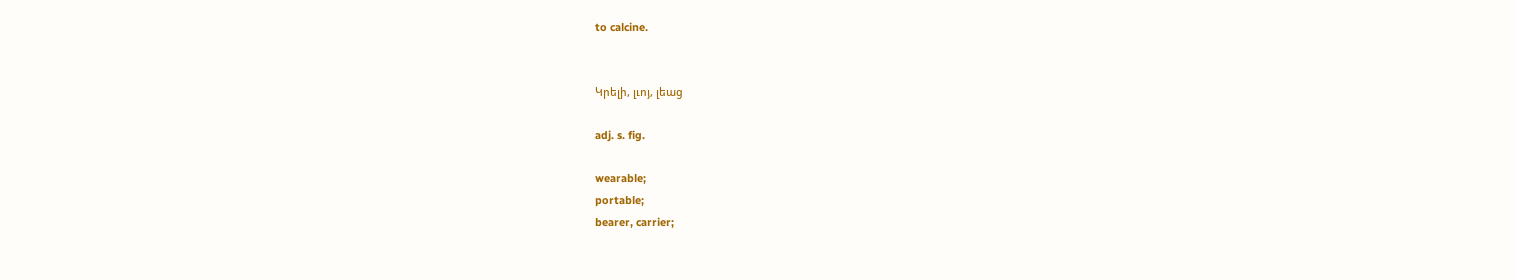to calcine.


Կրելի, լւոյ, լեաց

adj. s. fig.

wearable;
portable;
bearer, carrier;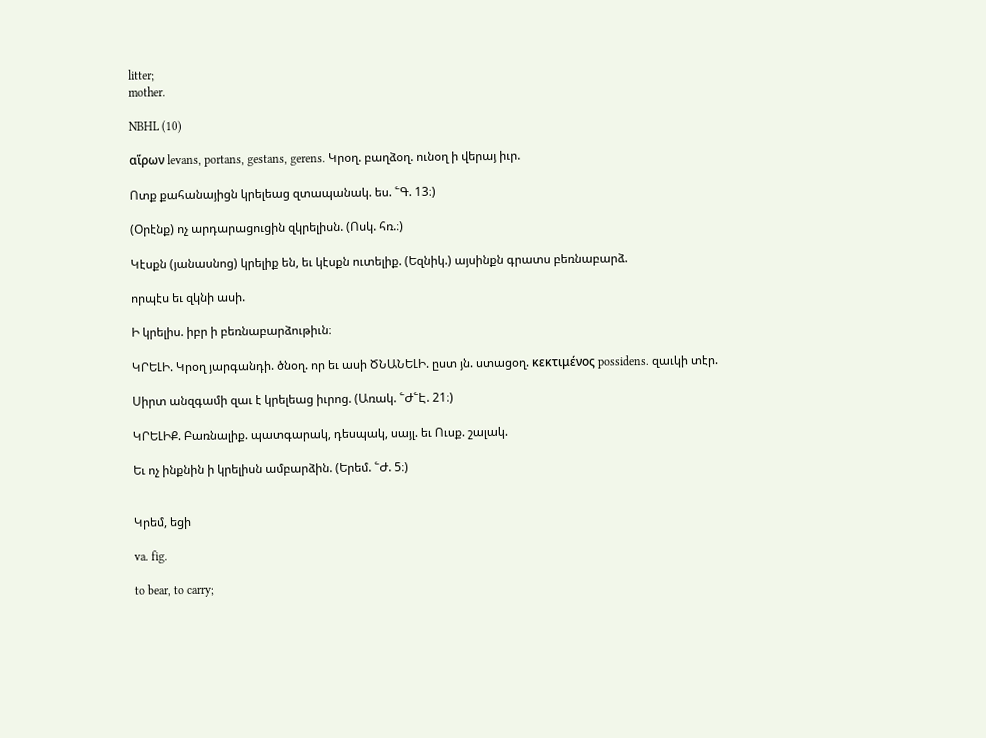litter;
mother.

NBHL (10)

αἵρων levans, portans, gestans, gerens. Կրօղ. բաղձօղ. ունօղ ի վերայ իւր.

Ոտք քահանայիցն կրելեաց զտապանակ. ես. ՟Գ. 13։)

(Օրէնք) ոչ արդարացուցին զկրելիսն. (Ոսկ. հռ.։)

Կէսքն (յանասնոց) կրելիք են, եւ կէսքն ուտելիք. (Եզնիկ.) այսինքն գրատս բեռնաբարձ.

որպէս եւ զկնի ասի.

Ի կրելիս. իբր ի բեռնաբարձութիւն։

ԿՐԵԼԻ. Կրօղ յարգանդի. ծնօղ. որ եւ ասի ԾՆԱՆԵԼԻ. ըստ յն. ստացօղ. κεκτιμένος possidens. զաւկի տէր.

Սիրտ անզգամի զաւ է կրելեաց իւրոց. (Առակ. ՟Ժ՟Է. 21։)

ԿՐԵԼԻՔ. Բառնալիք. պատգարակ, դեսպակ, սայլ. եւ Ուսք. շալակ.

Եւ ոչ ինքնին ի կրելիսն ամբարձին. (Երեմ. ՟Ժ. 5։)


Կրեմ, եցի

va. fig.

to bear, to carry;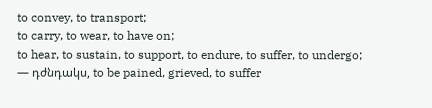to convey, to transport;
to carry, to wear, to have on;
to hear, to sustain, to support, to endure, to suffer, to undergo;
— դժնդակս, to be pained, grieved, to suffer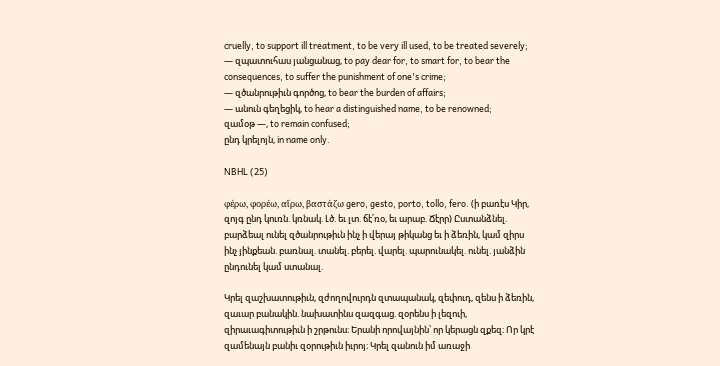cruelly, to support ill treatment, to be very ill used, to be treated severely;
— զպատուհաս յանցանաց, to pay dear for, to smart for, to bear the consequences, to suffer the punishment of one's crime;
— զծանրութիւն գործոց, to bear the burden of affairs;
— անուն գեղեցիկ, to hear a distinguished name, to be renowned;
զամօթ —, to remain confused;
ընդ կրելոյն, in name only.

NBHL (25)

φέρω, φορέω, αἵρω, βαστάζω gero, gesto, porto, tollo, fero. (ի բառէս Կիր, զոյգ ընդ կուռն. կռնակ. Լծ. եւ լտ. ճէ՛ռօ, եւ արաբ. Ճէրր) Ըստանձնել. բարձեալ ունել զծանրութիւն ինչ ի վերայ թիկանց եւ ի ձեռին, կամ զիրս ինչ յինքեան. բառնալ. տանել. բերել. վարել. պարունակել. ունել. յանձին ընդունել կամ ստանալ.

Կրել զաշխատութիւն, զժողովուրդն զտապանակ, զեփուդ, զենս ի ձեռին, զաւար բանակին. նախատինս զազգաց. զօրենս ի լեզուի, զիրաւագիտութիւն ի շրթունս։ Երանի որովայնին՝ որ կերացն զքեզ։ Որ կրէ զամենայն բանիւ զօրութիւն իւրոյ։ Կրել զանուն իմ առաջի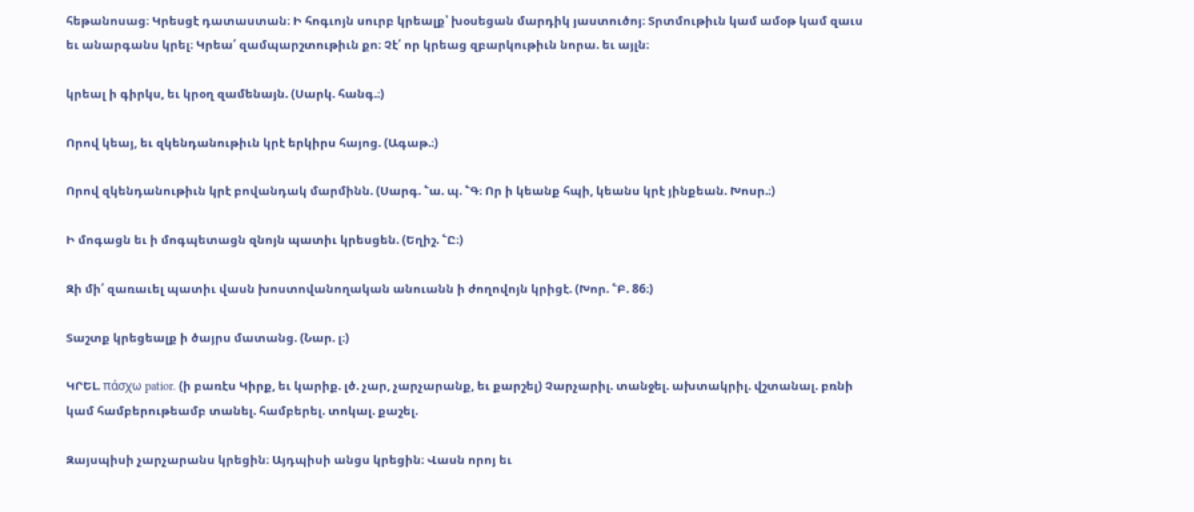հեթանոսաց։ Կրեսցէ դատաստան։ Ի հոգւոյն սուրբ կրեալք՝ խօսեցան մարդիկ յաստուծոյ։ Տրտմութիւն կամ ամօթ կամ զաւս եւ անարգանս կրել։ Կրեա՛ զամպարշտութիւն քո։ Չէ՛ որ կրեաց զբարկութիւն նորա. եւ այլն։

կրեալ ի գիրկս, եւ կրօղ զամենայն. (Սարկ. հանգ.։)

Որով կեայ, եւ զկենդանութիւն կրէ երկիրս հայոց. (Ագաթ.։)

Որով զկենդանութիւն կրէ բովանդակ մարմինն. (Սարգ. ՟ա. պ. ՟Գ։ Որ ի կեանք հպի, կեանս կրէ յինքեան. Խոսր.։)

Ի մոգացն եւ ի մոգպետացն զնոյն պատիւ կրեսցեն. (Եղիշ. ՟Ը։)

Զի մի՛ զառաւել պատիւ վասն խոստովանողական անուանն ի ժողովոյն կրիցէ. (Խոր. ՟Բ. 86։)

Տաշտք կրեցեալք ի ծայրս մատանց. (Նար. լ։)

ԿՐԵԼ. πάσχω patior. (ի բառէս Կիրք, եւ կարիք. լծ. չար, չարչարանք, եւ քարշել) Չարչարիլ. տանջել. ախտակրիլ. վշտանալ. բռնի կամ համբերութեամբ տանել. համբերել. տոկալ. քաշել.

Զայսպիսի չարչարանս կրեցին։ Այդպիսի անցս կրեցին։ Վասն որոյ եւ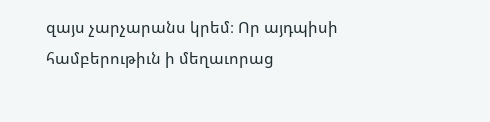զայս չարչարանս կրեմ։ Որ այդպիսի համբերութիւն ի մեղաւորաց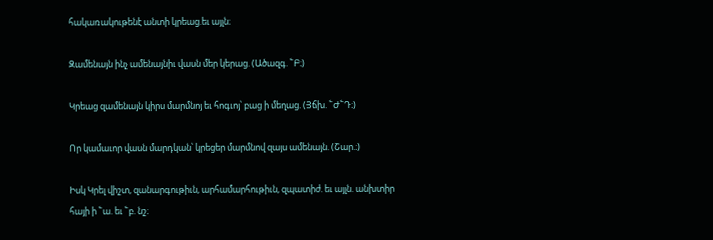հակառակութենէ անտի կրեաց.եւ այլն։

Զամենայն ինչ ամենայնիւ վասն մեր կերաց. (Ածազգ. ՟Բ։)

Կրեաց զամենայն կիրս մարմնոյ եւ հոգւոյ՝ բաց ի մեղաց. (Յճխ. ՟Ժ՟Դ։)

Որ կամաւոր վասն մարդկան՝ կրեցեր մարմնով զայս ամենայն. (Շար.։)

Իսկ Կրել վիշտ, զանարգութիւն, արհամարհութիւն, զպատիժ. եւ այլն. անխտիր հայի ի ՟ա. եւ ՟բ. նշ։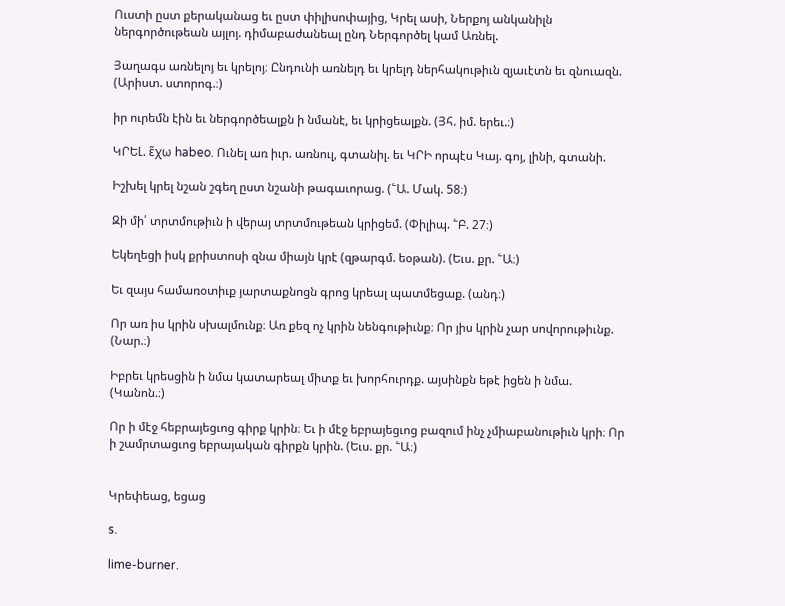Ուստի ըստ քերականաց եւ ըստ փիլիսոփայից, Կրել ասի, Ներքոյ անկանիլն ներգործութեան այլոյ. դիմաբաժանեալ ընդ Ներգործել կամ Առնել.

Յաղագս առնելոյ եւ կրելոյ։ Ընդունի առնելդ եւ կրելդ ներհակութիւն զյաւէտն եւ զնուազն. (Արիստ. ստորոգ.։)

իր ուրեմն էին եւ ներգործեալքն ի նմանէ, եւ կրիցեալքն. (Յհ. իմ. երեւ.։)

ԿՐԵԼ. ἕχω habeo. Ունել առ իւր. առնուլ, գտանիլ. եւ ԿՐԻ որպէս Կայ. գոյ, լինի, գտանի.

Իշխել կրել նշան շգեղ ըստ նշանի թագաւորաց. (՟Ա. Մակ. 58։)

Զի մի՛ տրտմութիւն ի վերայ տրտմութեան կրիցեմ. (Փիլիպ. ՟Բ. 27։)

Եկեղեցի իսկ քրիստոսի զնա միայն կրէ (զթարգմ. եօթան). (Եւս. քր. ՟Ա։)

Եւ զայս համառօտիւք յարտաքնոցն գրոց կրեալ պատմեցաք. (անդ։)

Որ առ իս կրին սխալմունք։ Առ քեզ ոչ կրին նենգութիւնք։ Որ յիս կրին չար սովորութիւնք. (Նար.։)

Իբրեւ կրեսցին ի նմա կատարեալ միտք եւ խորհուրդք. այսինքն եթէ իցեն ի նմա. (Կանոն.։)

Որ ի մէջ հեբրայեցւոց գիրք կրին։ Եւ ի մէջ եբրայեցւոց բազում ինչ չմիաբանութիւն կրի։ Որ ի շամրտացւոց եբրայական գիրքն կրին. (Եւս. քր. ՟Ա։)


Կրեփեաց, եցաց

s.

lime-burner.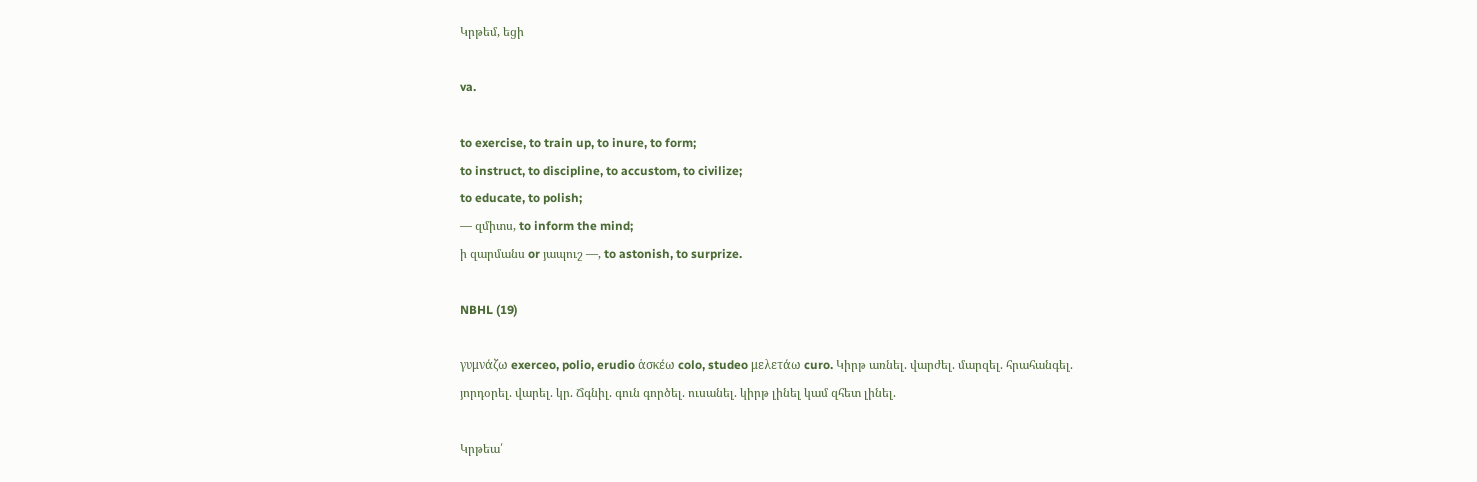Կրթեմ, եցի

va.

to exercise, to train up, to inure, to form;
to instruct, to discipline, to accustom, to civilize;
to educate, to polish;
— զմիտս, to inform the mind;
ի զարմանս or յապուշ —, to astonish, to surprize.

NBHL (19)

γυμνάζω exerceo, polio, erudio ἁσκέω colo, studeo μελετάω curo. Կիրթ առնել. վարժել. մարզել. հրահանգել. յորդօրել. վարել. կր. Ճգնիլ. գուն գործել. ուսանել. կիրթ լինել կամ զհետ լինել.

Կրթեա՛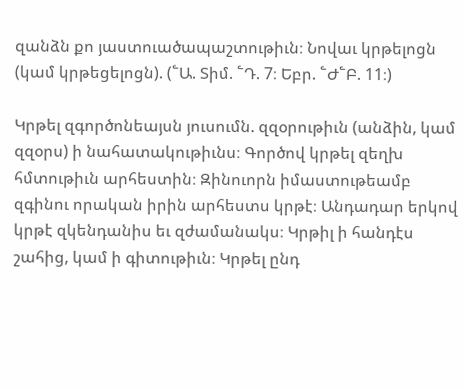զանձն քո յաստուածապաշտութիւն։ Նովաւ կրթելոցն (կամ կրթեցելոցն). (՟Ա. Տիմ. ՟Դ. 7։ Եբր. ՟Ժ՟Բ. 11։)

Կրթել զգործոնեայսն յուսումն. զզօրութիւն (անձին, կամ զզօրս) ի նահատակութիւնս։ Գործով կրթել զեղխ հմտութիւն արհեստին։ Զինուորն իմաստութեամբ զգինու որական իրին արհեստս կրթէ։ Անդադար երկով կրթէ զկենդանիս եւ զժամանակս։ Կրթիլ ի հանդէս շահից, կամ ի գիտութիւն։ Կրթել ընդ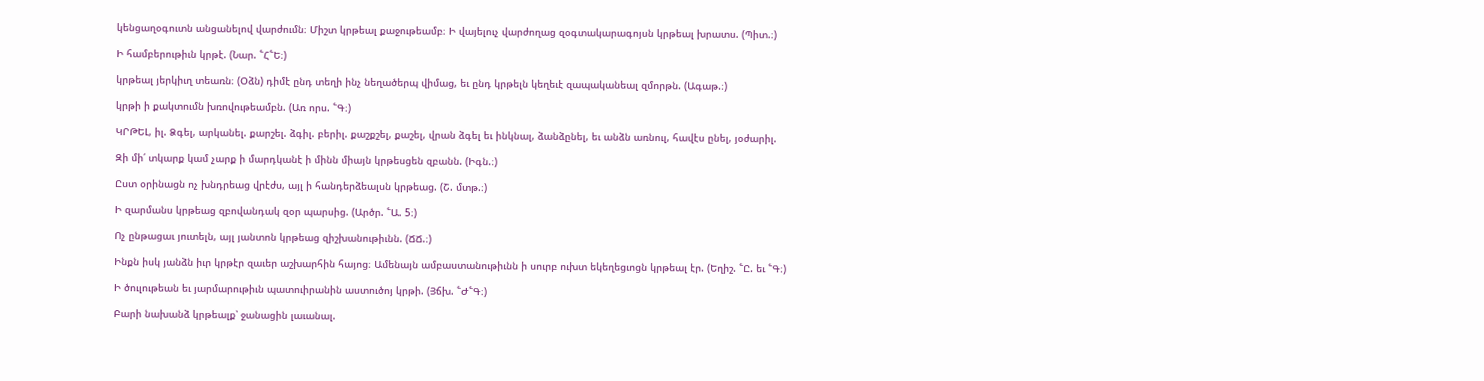կենցաղօգուտն անցանելով վարժումն։ Միշտ կրթեալ քաջութեամբ։ Ի վայելուչ վարժողաց զօգտակարագոյսն կրթեալ խրատս. (Պիտ.։)

Ի համբերութիւն կրթէ. (Նար. ՟Հ՟Ե։)

կրթեալ յերկիւղ տեառն։ (Օձն) դիմէ ընդ տեղի ինչ նեղածերպ վիմաց, եւ ընդ կրթելն կեղեւէ զապականեալ զմորթն. (Ագաթ.։)

կրթի ի քակտումն խռովութեամբն. (Առ որս. ՟Գ։)

ԿՐԹԵԼ, իլ. Ձգել, արկանել. քարշել. ձգիլ. բերիլ. քաշքշել, քաշել, վրան ձգել եւ ինկնալ, ձանձընել, եւ անձն առնուլ, հավէս ընել, յօժարիլ.

Զի մի՛ տկարք կամ չարք ի մարդկանէ ի մինն միայն կրթեսցեն զբանն. (Իգն.։)

Ըստ օրինացն ոչ խնդրեաց վրէժս, այլ ի հանդերձեալսն կրթեաց. (Շ. մտթ.։)

Ի զարմանս կրթեաց զբովանդակ զօր պարսից. (Արծր. ՟Ա. 5։)

Ոչ ընթացաւ յուտելն, այլ յանտոն կրթեաց զիշխանութիւնն. (ՃՃ.։)

Ինքն իսկ յանձն իւր կրթէր զաւեր աշխարհին հայոց։ Ամենայն ամբաստանութիւնն ի սուրբ ուխտ եկեղեցւոցն կրթեալ էր. (Եղիշ. ՟Ը. եւ ՟Գ։)

Ի ծուլութեան եւ յարմարութիւն պատուիրանին աստուծոյ կրթի. (Յճխ. ՟Ժ՟Գ։)

Բարի նախանձ կրթեալք՝ ջանացին լաւանալ.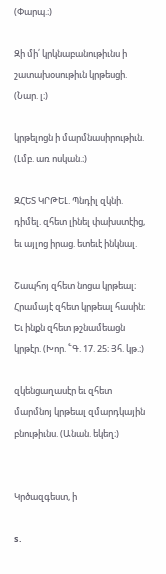(Փարպ.։)

Զի մի՛ կրկնաբանութիւնս ի շատախօսութիւն կրթեսցի. (Նար. լ։)

կրթելոցն ի մարմնասիրութիւն. (Լմբ. առ ոսկան.։)

ԶՀԵՏ ԿՐԹԵԼ. Պնդիլ զկնի. դիմել. զհետ լինել փախստէից, եւ այլոց իրաց. ետեւէ ինկնալ.

Շապհոյ զհետ նոցա կրթեալ։ Հրամայէ զհետ կրթեալ հասին։ Եւ ինքն զհետ թշնամեացն կրթէր. (Խոր. ՟Գ. 17. 25։ Յհ. կթ.։)

զկենցաղասէր եւ զհետ մարմնոյ կրթեալ զմարդկային բնութիւնս. (Անան. եկեղ։)


Կրծազգեստ, ի

s.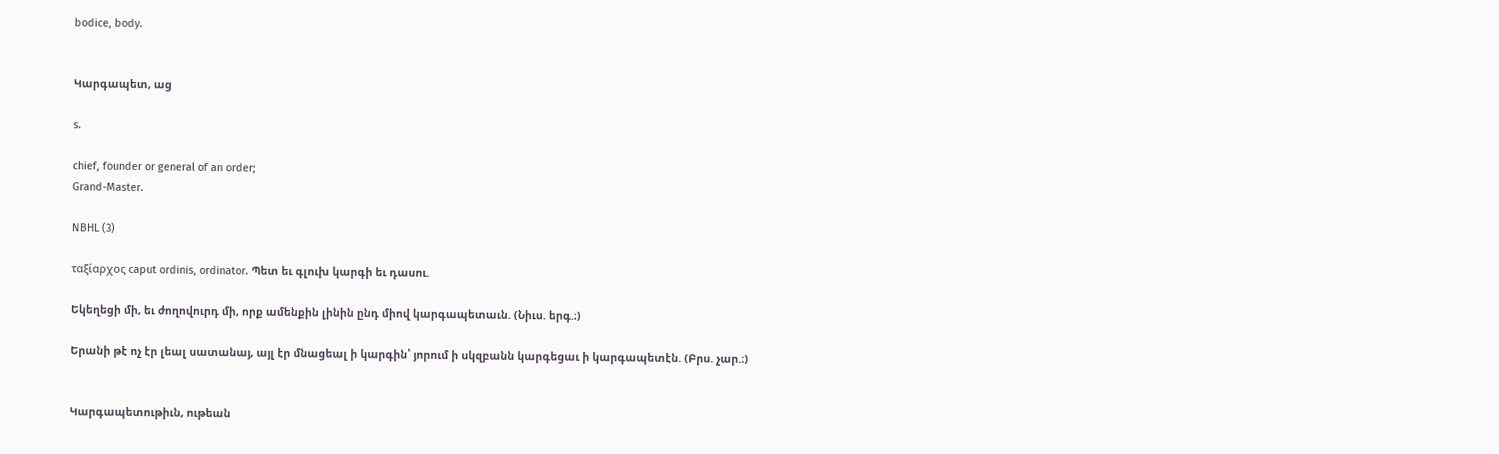bodice, body.


Կարգապետ, աց

s.

chief, founder or general of an order;
Grand-Master.

NBHL (3)

ταξίαρχος caput ordinis, ordinator. Պետ եւ գլուխ կարգի եւ դասու.

Եկեղեցի մի, եւ ժողովուրդ մի, որք ամենքին լինին ընդ միով կարգապետաւն. (Նիւս. երգ.։)

Երանի թէ ոչ էր լեալ սատանայ, այլ էր մնացեալ ի կարգին՝ յորում ի սկզբանն կարգեցաւ ի կարգապետէն. (Բրս. չար.։)


Կարգապետութիւն, ութեան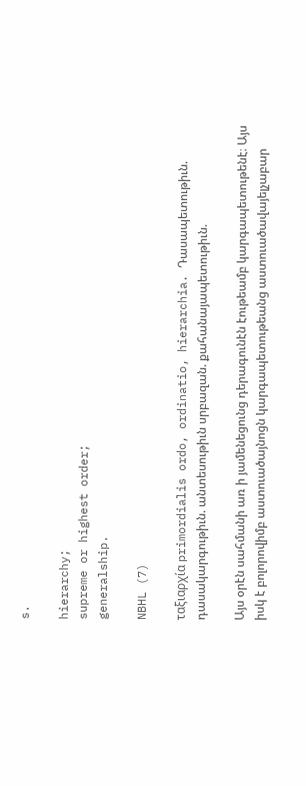s.

hierarchy;
supreme or highest order;
generalship.

NBHL (7)

ταξιαρχία primordialis ordo, ordinatio, hierarchia. Դասապետութիւն. դասակարգութիւն. անտեսութիւն սրբազան. քահանայապետութիւն.

Այս օրէն սահմանի առ ի յամենեցունց դերագունէն էութեամբ կարգապետութենէ։ Այս իսկ է բոլորովիմբ աստուածայնոցն կարգապետութեանց աստուածավայելչաբար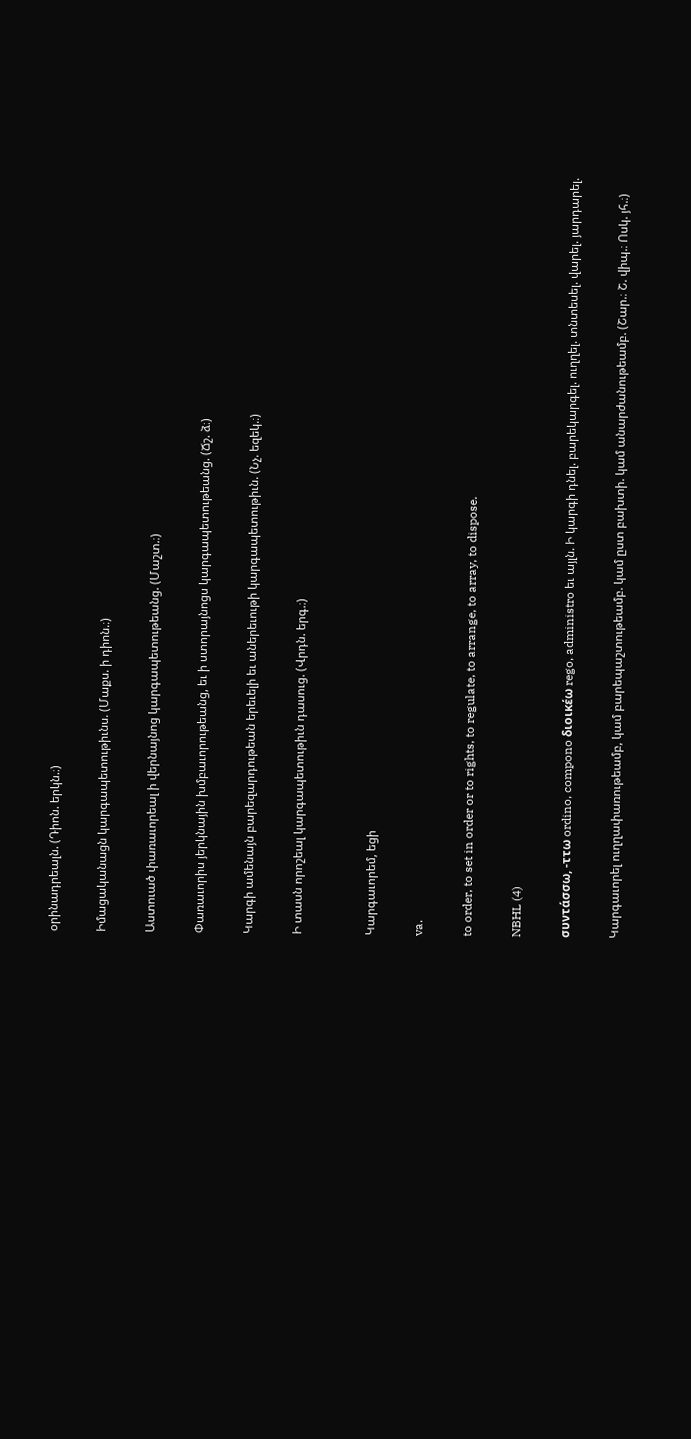օրինադրեալն. (Դիոն. երկն.։)

Իմացականացն կարգապետութիւնս. (Մաքս. ի դիոն.։)

Աստուած փառաւորեալ ի վերնայնոց կարգապետութեանց. (Մաշտ.։)

Փառաւորիս յերկնային խմբաւորութեանց, եւ ի ստորայնոցս կարգապետութեանց. (Ճշ. ձ։)

Կարգի ամենայն բարեզարդութեան երեւելի եւ աներեւութի կարգապետութիւն. (Նչ. եզեկ.։)

Ի տասն որոշեալ կարգապետութիւն դասուց. (Վրդն. երգ.։)


Կարգաւորեմ, եցի

va.

to order, to set in order or to rights, to regulate, to arrange, to array, to dispose.

NBHL (4)

συντάσσω, -ττω ordino, compono διοικέω rego, administro եւ այլն. Ի կարգի դնել. բարեկարգել. ուղղել. տնտեսել. վարել. յարդարել.

Կարգաւորել ուղղափառութեամբ, կամ բարեպաշտութեամբ. կամ ըստ բախտի. կամ անարժանութեամբ. (Շար.։ Շ. վիպ.։ Ոսկ. յհ.։)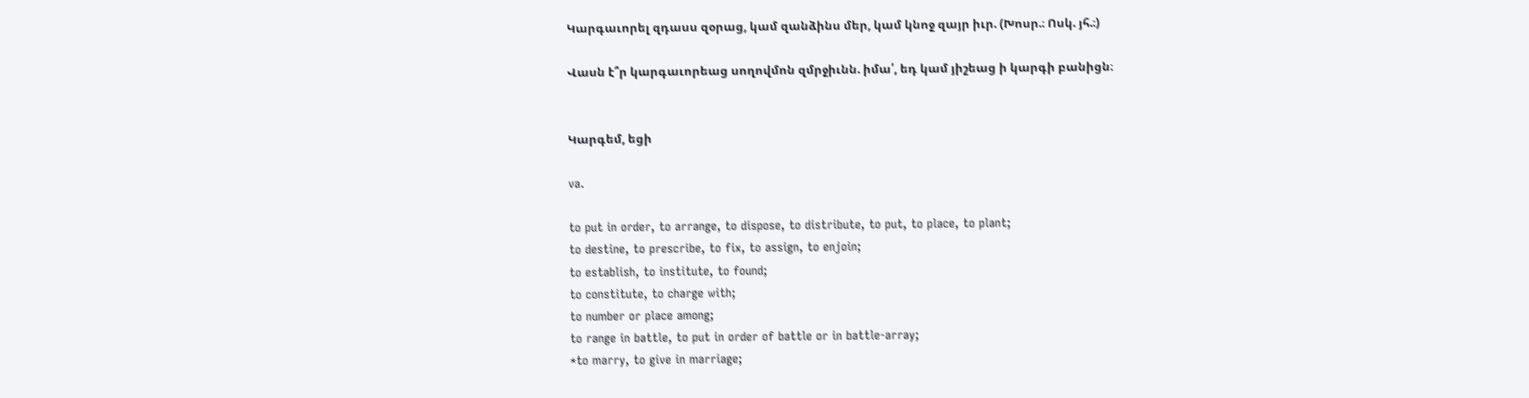Կարգաւորել զդասս զօրաց, կամ զանձինս մեր, կամ կնոջ զայր իւր. (Խոսր.։ Ոսկ. յհ.։)

Վասն է՞ր կարգաւորեաց սողովմոն զմրջիւնն. իմա՛, եդ կամ յիշեաց ի կարգի բանիցն։


Կարգեմ, եցի

va.

to put in order, to arrange, to dispose, to distribute, to put, to place, to plant;
to destine, to prescribe, to fix, to assign, to enjoin;
to establish, to institute, to found;
to constitute, to charge with;
to number or place among;
to range in battle, to put in order of battle or in battle-array;
*to marry, to give in marriage;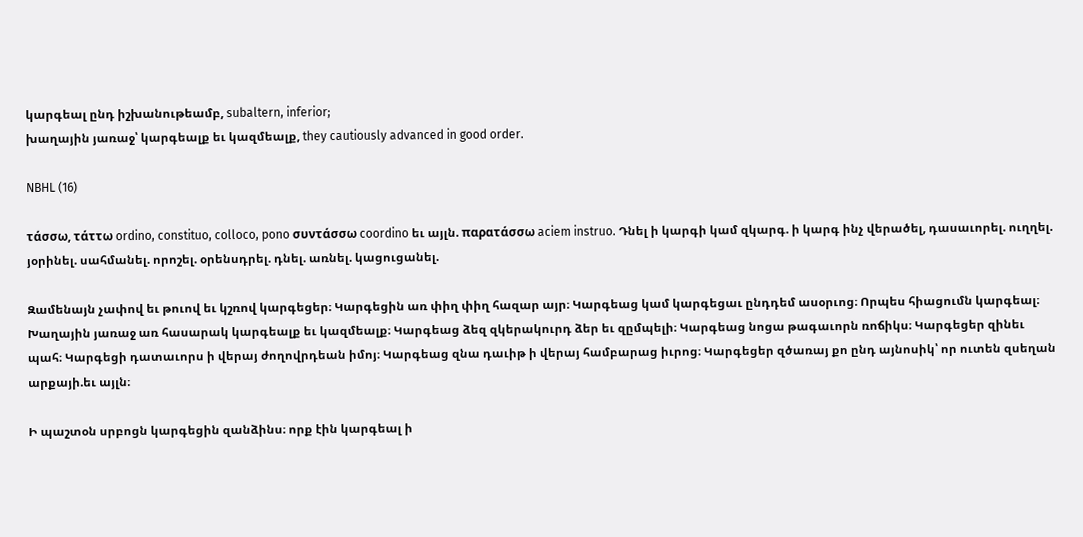կարգեալ ընդ իշխանութեամբ, subaltern, inferior;
խաղային յառաջ՝ կարգեալք եւ կազմեալք, they cautiously advanced in good order.

NBHL (16)

τάσσω, τάττω ordino, constituo, colloco, pono συντάσσω coordino եւ այլն. παρατάσσω aciem instruo. Դնել ի կարգի կամ զկարգ. ի կարգ ինչ վերածել, դասաւորել. ուղղել. յօրինել. սահմանել. որոշել. օրենսդրել. դնել. առնել. կացուցանել.

Զամենայն չափով եւ թուով եւ կշռով կարգեցեր։ Կարգեցին առ փիղ փիղ հազար այր։ Կարգեաց կամ կարգեցաւ ընդդեմ ասօրւոց։ Որպես հիացումն կարգեալ։ Խաղային յառաջ առ հասարակ կարգեալք եւ կազմեալք։ Կարգեաց ձեզ զկերակուրդ ձեր եւ զըմպելի։ Կարգեաց նոցա թագաւորն ռոճիկս։ Կարգեցեր զինեւ պահ։ Կարգեցի դատաւորս ի վերայ ժողովրդեան իմոյ։ Կարգեաց զնա դաւիթ ի վերայ համբարաց իւրոց։ Կարգեցեր զծառայ քո ընդ այնոսիկ՝ որ ուտեն զսեղան արքայի.եւ այլն։

Ի պաշտօն սրբոցն կարգեցին զանձինս։ որք էին կարգեալ ի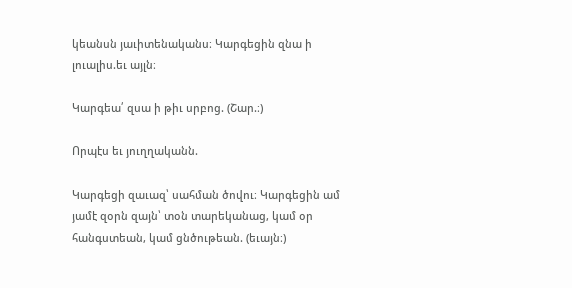կեանսն յաւիտենականս։ Կարգեցին զնա ի լուալիս.եւ այլն։

Կարգեա՛ զսա ի թիւ սրբոց. (Շար.։)

Որպէս եւ յուղղականն.

Կարգեցի զաւազ՝ սահման ծովու։ Կարգեցին ամ յամէ զօրն զայն՝ տօն տարեկանաց, կամ օր հանգստեան, կամ ցնծութեան. (եւայն։)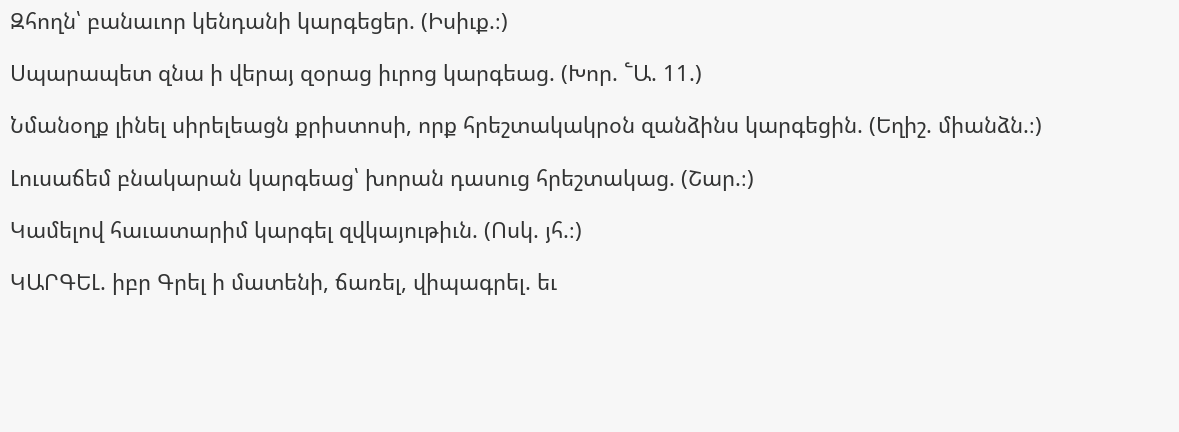Զհողն՝ բանաւոր կենդանի կարգեցեր. (Իսիւք.։)

Սպարապետ զնա ի վերայ զօրաց իւրոց կարգեաց. (Խոր. ՟Ա. 11.)

Նմանօղք լինել սիրելեացն քրիստոսի, որք հրեշտակակրօն զանձինս կարգեցին. (Եղիշ. միանձն.։)

Լուսաճեմ բնակարան կարգեաց՝ խորան դասուց հրեշտակաց. (Շար.։)

Կամելով հաւատարիմ կարգել զվկայութիւն. (Ոսկ. յհ.։)

ԿԱՐԳԵԼ. իբր Գրել ի մատենի, ճառել, վիպագրել. եւ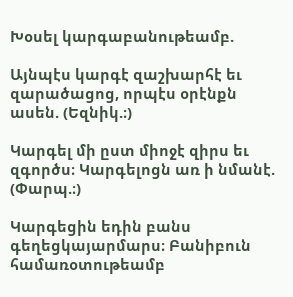Խօսել կարգաբանութեամբ.

Այնպէս կարգէ զաշխարհէ եւ զարածացոց, որպէս օրէնքն ասեն. (Եզնիկ.։)

Կարգել մի ըստ միոջէ զիրս եւ զգործս։ Կարգելոցն առ ի նմանէ. (Փարպ.։)

Կարգեցին եդին բանս գեղեցկայարմարս։ Բանիբուն համառօտութեամբ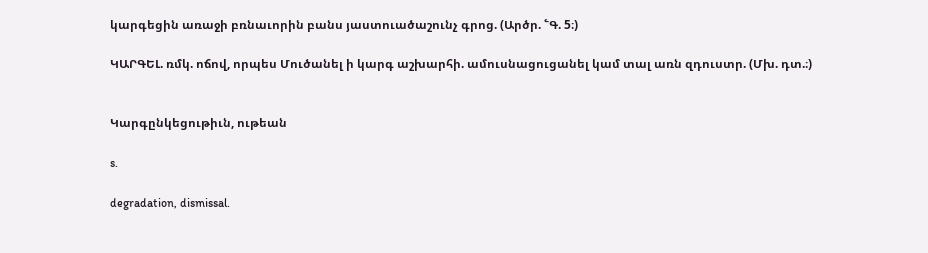կարգեցին առաջի բռնաւորին բանս յաստուածաշունչ գրոց. (Արծր. ՟Գ. 5։)

ԿԱՐԳԵԼ. ռմկ. ոճով, որպես Մուծանել ի կարգ աշխարհի. ամուսնացուցանել կամ տալ առն զդուստր. (Մխ. դտ.։)


Կարգընկեցութիւն, ութեան

s.

degradation, dismissal.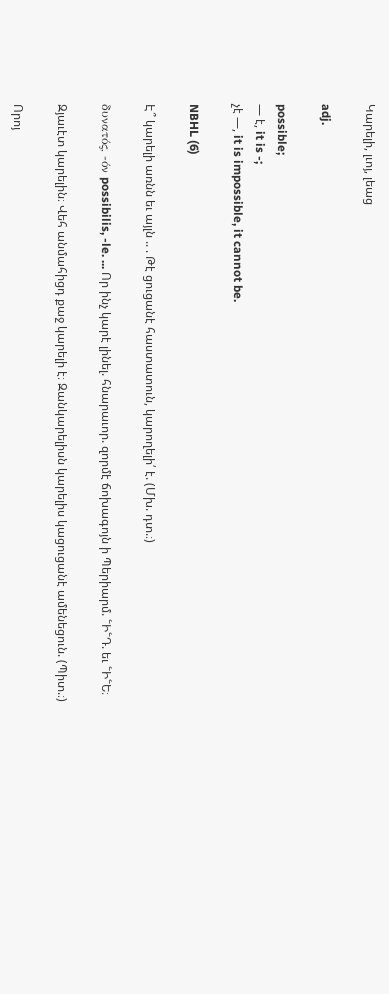Կարելի, լւոյ, լեաց

adj.

possible;
— է, it is -;
չէ —, it is impossible, it cannot be.

NBHL (6)

Է՞ կարելի առնն եւ այլն .. . Թէ ցուցանէ հաստատուն, կարողելի՛ է. (Մխ. դտ.։)

δυνατός, -όν possibilis, -le. ... Որ ինչ կարէ լինել. հնարաւոր. զորմէ ճոխագոյն ի Պերիարմ. ՟Ի՟Դ. եւ ՟Ի՟Ե։

Զյաւէտ կարելին։ Վեհ անմահիցդ քաջ կարելի է։ Զանկարելիսն կարելիս կացուցանէ ամենեցուն. (Պիտ.։)

Որոյ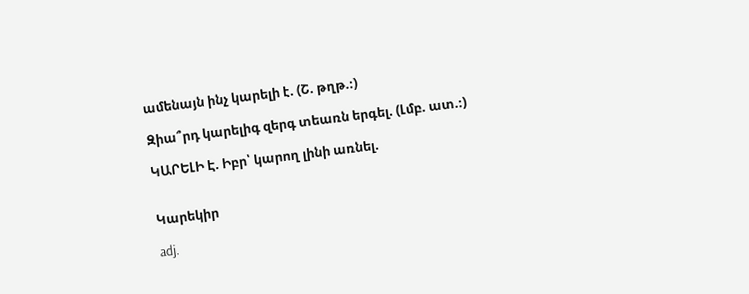ամենայն ինչ կարելի է. (Շ. թղթ.։)

Զիա՞րդ կարելիգ զերգ տեառն երգել. (Լմբ. ատ.։)

ԿԱՐԵԼԻ Է. Իբր՝ կարող լինի առնել.


Կարեկիր

adj.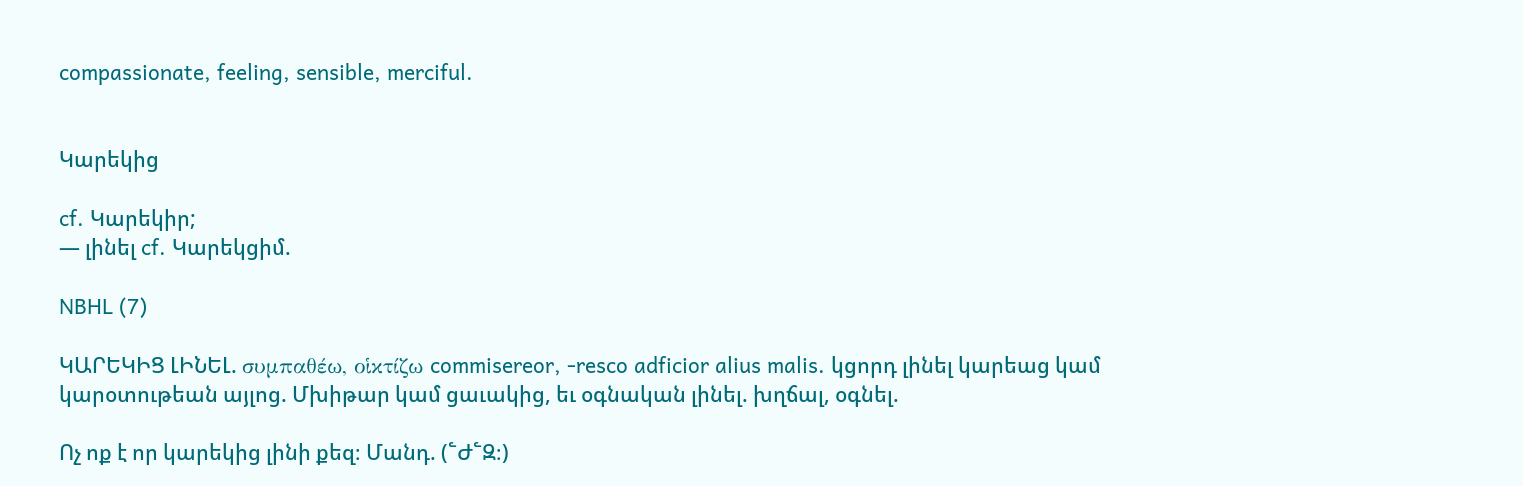compassionate, feeling, sensible, merciful.


Կարեկից

cf. Կարեկիր;
— լինել cf. Կարեկցիմ.

NBHL (7)

ԿԱՐԵԿԻՑ ԼԻՆԵԼ. συμπαθέω, οἱκτίζω commisereor, -resco adficior alius malis. կցորդ լինել կարեաց կամ կարօտութեան այլոց. Մխիթար կամ ցաւակից, եւ օգնական լինել. խղճալ, օգնել.

Ոչ ոք է որ կարեկից լինի քեզ։ Մանդ. (՟Ժ՟Զ։)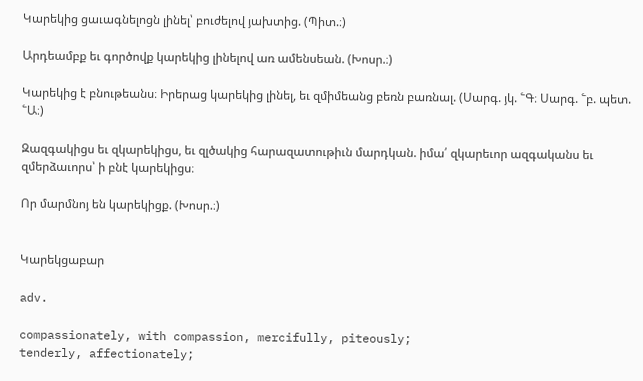Կարեկից ցաւագնելոցն լինել՝ բուժելով յախտից. (Պիտ.։)

Արդեամբք եւ գործովք կարեկից լինելով առ ամենսեան. (Խոսր.։)

Կարեկից է բնութեանս։ Իրերաց կարեկից լինել, եւ զմիմեանց բեռն բառնալ. (Սարգ. յկ. ՟Գ։ Սարգ. ՟բ. պետ. ՟Ա։)

Զազգակիցս եւ զկարեկիցս, եւ զլծակից հարազատութիւն մարդկան. իմա՛ զկարեւոր ազգականս եւ զմերձաւորս՝ ի բնէ կարեկիցս։

Որ մարմնոյ են կարեկիցք. (Խոսր.։)


Կարեկցաբար

adv.

compassionately, with compassion, mercifully, piteously;
tenderly, affectionately;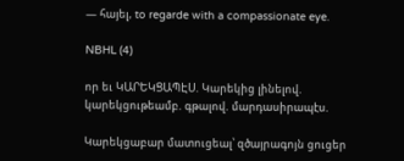— հայել, to regarde with a compassionate eye.

NBHL (4)

որ եւ ԿԱՐԵԿՑԱՊԷՍ. Կարեկից լինելով. կարեկցութեամբ. գթալով. մարդասիրապէս.

Կարեկցաբար մատուցեալ՝ զծայրագոյն ցուցեր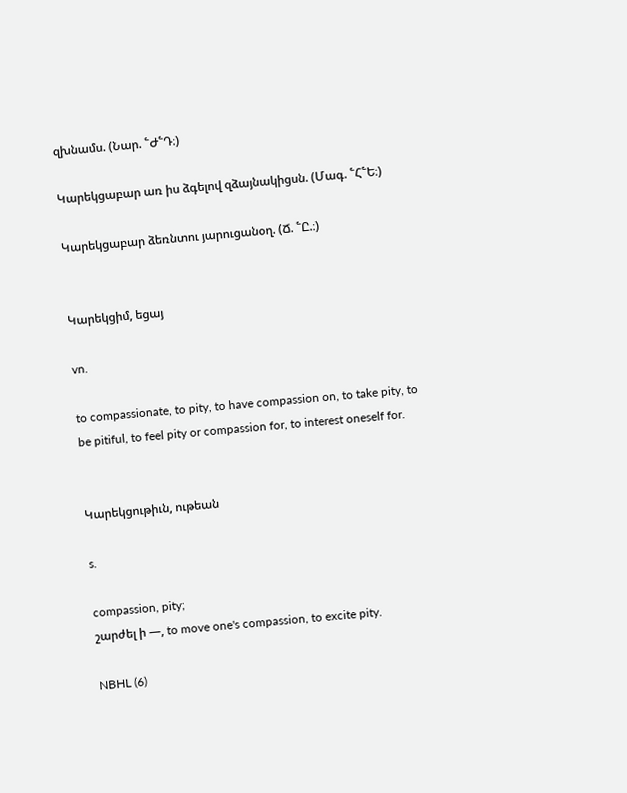զխնամս. (Նար. ՟Ժ՟Դ։)

Կարեկցաբար առ իս ձգելով զձայնակիցսն. (Մագ. ՟Հ՟Ե։)

Կարեկցաբար ձեռնտու յարուցանօղ. (Ճ. ՟Ը.։)


Կարեկցիմ, եցայ

vn.

to compassionate, to pity, to have compassion on, to take pity, to be pitiful, to feel pity or compassion for, to interest oneself for.


Կարեկցութիւն, ութեան

s.

compassion, pity;
շարժել ի —, to move one's compassion, to excite pity.

NBHL (6)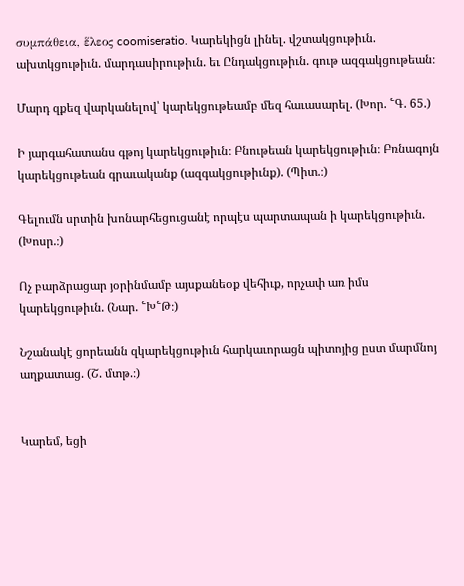συμπάθεια, ἕλεος coomiseratio. Կարեկիցն լինել. վշտակցութիւն. ախտկցութիւն. մարդասիրութիւն. եւ Ընդակցութիւն. գութ ազգակցութեան։

Մարդ զքեզ վարկանելով՝ կարեկցութեամբ մեզ հաւասարել. (Խոր. ՟Գ. 65.)

Ի յարգահատանս գթոյ կարեկցութիւն։ Բնութեան կարեկցութիւն։ Բռնագոյն կարեկցութեան գրաւականք (ազգակցութիւնք). (Պիտ.։)

Գելումն սրտին խոնարհեցուցանէ որպէս պարտապան ի կարեկցութիւն. (Խոսր.։)

Ոչ բարձրացար յօրինմամբ այսքանեօք վեհիւք, որչափ առ իմս կարեկցութիւն. (Նար. ՟Խ՟Թ։)

Նշանակէ ցորեանն զկարեկցութիւն հարկաւորացն պիտոյից ըստ մարմնոյ աղքատաց. (Շ. մտթ.։)


Կարեմ, եցի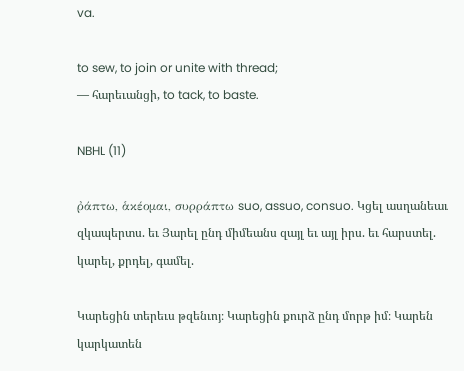va.

to sew, to join or unite with thread;
— հարեւանցի, to tack, to baste.

NBHL (11)

ῤάπτω, ἁκέομαι, συρράπτω suo, assuo, consuo. Կցել ասղանեաւ զկապերտս. եւ Յարել ընդ միմեանս զայլ եւ այլ իրս. եւ հարստել. կարել, քրդել, գամել.

Կարեցին տերեւս թզենւոյ։ Կարեցին քուրձ ընդ մորթ իմ։ Կարեն կարկատեն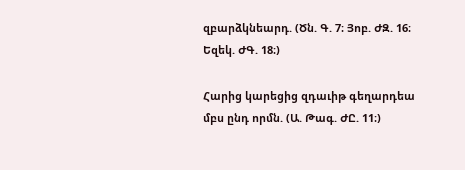զբարձկնեարդ. (Ծն. Գ. 7։ Յոբ. ԺԶ. 16։ Եզեկ. ԺԳ. 18։)

Հարից կարեցից զդաւիթ գեղարդեա մբս ընդ որմն. (Ա. Թագ. ԺԸ. 11։)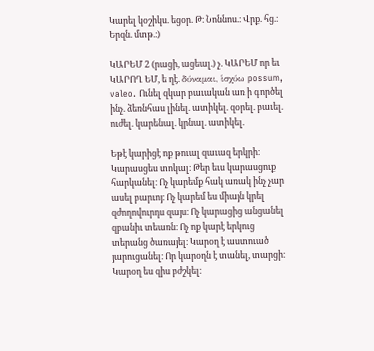Կարել կօշիկս. եցօր. Թ։ Նոննոս.։ Վրք. հց.։ Երզն. մտթ.։)

ԿԱՐԵՄ 2 (րացի, ացեալ.) չ. ԿԱՐԵՄ որ եւ ԿԱՐՈՂ ԵՄ, ե ղէ. δύναμαι, ἱσχύω possum, valeo. Ունել զկար բաւական առ ի գործել ինչ. ձեռնհաս լինել. ատիկել. զօրել. բաւել. ուժել. կարենալ. կրնալ. ատիկել.

Եթէ կարիցէ ոք թուալ զաւազ երկրի։ Կարասցես տոկալ։ Թեր եւս կարասցուք հարկանել։ Ոչ կարեմք հակ առակ ինչ չար ասել բարւոյ։ Ոչ կարեմ ես միայն կրել զժողովուրդս զայս։ Ոչ կարացից անցանել զբանիւ տեառն։ Ոչ ոք կարէ երկուց տերանց ծառայել։ Կարօղ է աստուած յարուցանել։ Որ կարօղն է տանել, տարցի։ Կարօղ ես զիս բժշկել։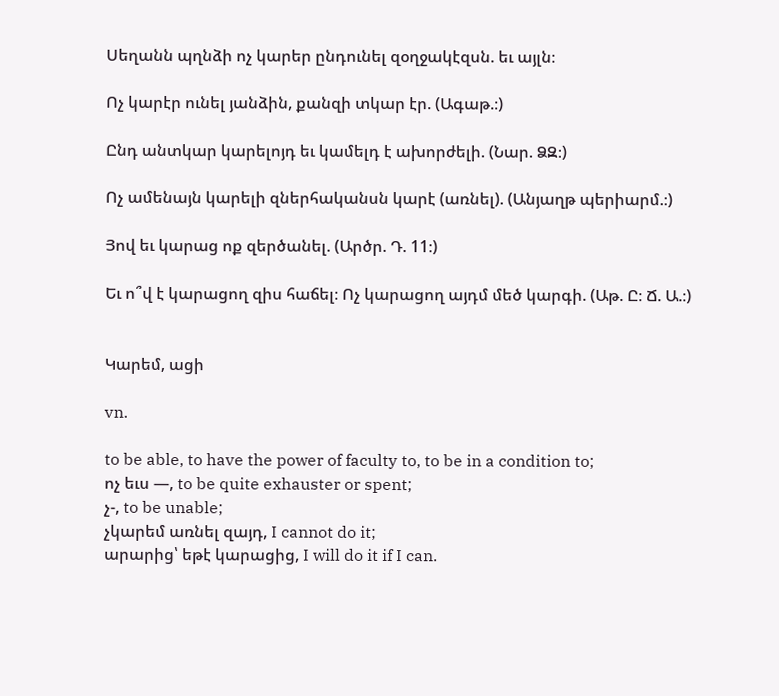Սեղանն պղնձի ոչ կարեր ընդունել զօղջակէզսն. եւ այլն։

Ոչ կարէր ունել յանձին, քանզի տկար էր. (Ագաթ.։)

Ընդ անտկար կարելոյդ եւ կամելդ է ախորժելի. (Նար. ՁԶ։)

Ոչ ամենայն կարելի զներհականսն կարէ (առնել). (Անյաղթ պերիարմ.։)

Յով եւ կարաց ոք զերծանել. (Արծր. Դ. 11։)

Եւ ո՞վ է կարացող զիս հաճել։ Ոչ կարացող այդմ մեծ կարգի. (Աթ. Ը։ Ճ. Ա.։)


Կարեմ, ացի

vn.

to be able, to have the power of faculty to, to be in a condition to;
ոչ եւս —, to be quite exhauster or spent;
չ-, to be unable;
չկարեմ առնել զայդ, I cannot do it;
արարից՝ եթէ կարացից, I will do it if I can.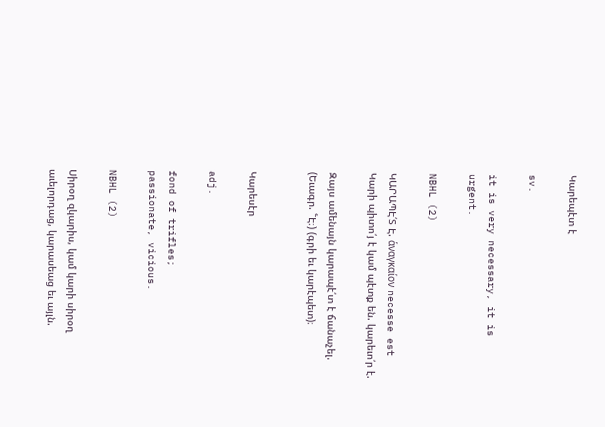Կարեպէտ է

sv.

it is very necessary, it is urgent.

NBHL (2)

ԿԱՐԱՊԷ՛Տ Է. ἁναγκαίον necesse est Կարի պիտո՛յ է կամ պէտք են. կարեւո՛ր է.

Զայս ամենայն կարապէ՛տ է ճանաչել. (Եւագր. ՟Է։) (գրի եւ կարէպետ)։


Կարեսէր

adj.

fond of trifles;
passionate, vicious.

NBHL (2)

Սիրօղ զկարիս, կամ կարի սիրօղ աւելորդաց, կարասեաց եւ այլն.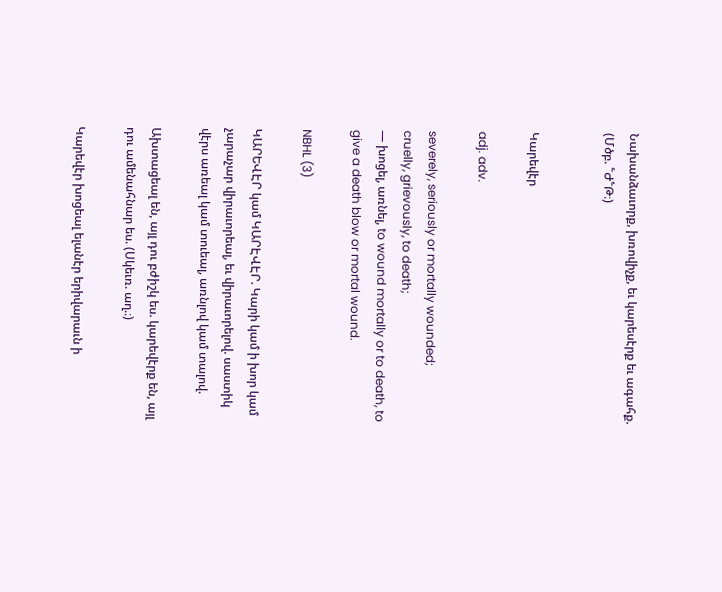Նախանձաւորք, խռովիչք, եւ կարեսէրք եւ ագահք. (Մծբ. ՟Ժ՟Թ։)


Կարեվէր

adj. adv.

severely, seriously or mortally wounded;
cruelly, grievously, to death;
— խոցել, առնել, to wound mortally or to death, to give a death blow or mortal wound.

NBHL (3)

ԿԱՐԵՎԷՐ կամ ԿԱՐԷՎԷՐ. Կարի կամ ի խոր կամ չարաչար վիրաւորեալ, եւ վիրաւորելով. սաստիկ վէրս առեալ կամ տուեալ, առնլով կամ տալով.

Ախտացեալ են, այլ դու բժիշկ ես. կարեվէրք են, այլ դու ամենահնար ես. (Սկեւռ. աղ.։)

Կարեվէր խոցեալ ելանէր երիվարաւն ի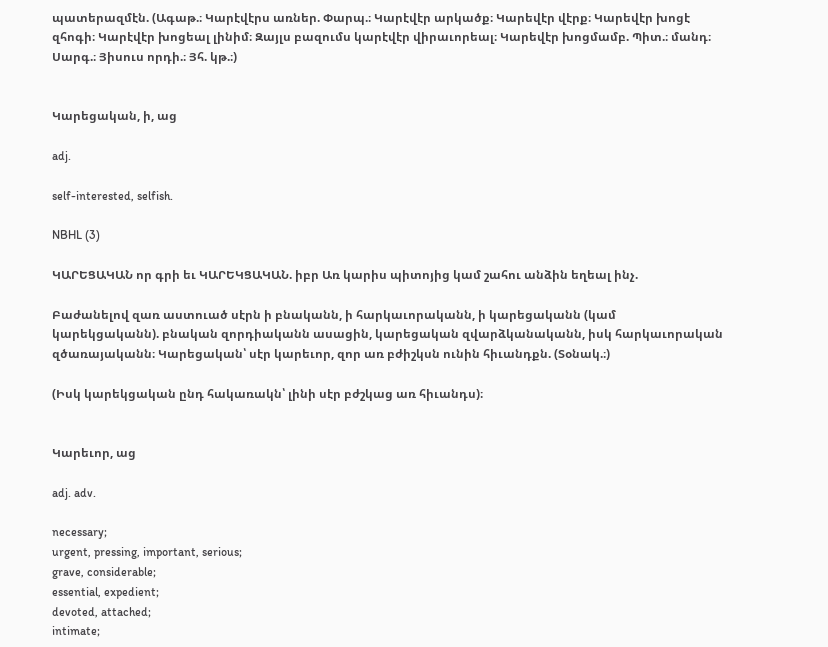պատերազմէն. (Ագաթ.։ Կարէվէրս առներ. Փարպ.։ Կարէվէր արկածք։ Կարեվէր վէրք։ Կարեվէր խոցէ զհոգի։ Կարէվէր խոցեալ լինիմ։ Զայլս բազումս կարէվէր վիրաւորեալ։ Կարեվէր խոցմամբ. Պիտ.։ մանդ։ Սարգ.։ Յիսուս որդի.։ Յհ. կթ.։)


Կարեցական, ի, աց

adj.

self-interested, selfish.

NBHL (3)

ԿԱՐԵՑԱԿԱՆ որ գրի եւ ԿԱՐԵԿՑԱԿԱՆ. իբր Առ կարիս պիտոյից կամ շահու անձին եղեալ ինչ.

Բաժանելով զառ աստուած սէրն ի բնականն, ի հարկաւորականն, ի կարեցականն (կամ կարեկցականն). բնական զորդիականն ասացին, կարեցական զվարձկանականն, իսկ հարկաւորական զծառայականն։ Կարեցական՝ սէր կարեւոր, զոր առ բժիշկսն ունին հիւանդքն. (Տօնակ.։)

(Իսկ կարեկցական ընդ հակառակն՝ լինի սէր բժշկաց առ հիւանդս)։


Կարեւոր, աց

adj. adv.

necessary;
urgent, pressing, important, serious;
grave, considerable;
essential, expedient;
devoted, attached;
intimate;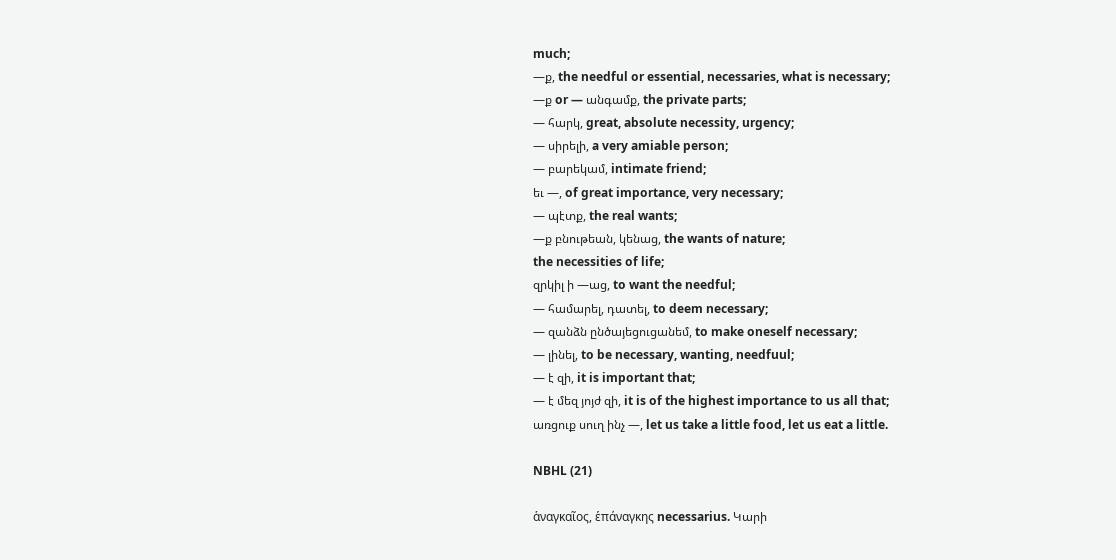much;
—ք, the needful or essential, necessaries, what is necessary;
—ք or — անգամք, the private parts;
— հարկ, great, absolute necessity, urgency;
— սիրելի, a very amiable person;
— բարեկամ, intimate friend;
եւ —, of great importance, very necessary;
— պէտք, the real wants;
—ք բնութեան, կենաց, the wants of nature;
the necessities of life;
զրկիլ ի —աց, to want the needful;
— համարել, դատել, to deem necessary;
— զանձն ընծայեցուցանեմ, to make oneself necessary;
— լինել, to be necessary, wanting, needfuul;
— է զի, it is important that;
— է մեզ յոյժ զի, it is of the highest importance to us all that;
առցուք սուղ ինչ —, let us take a little food, let us eat a little.

NBHL (21)

ἁναγκαῖος, ἑπάναγκης necessarius. Կարի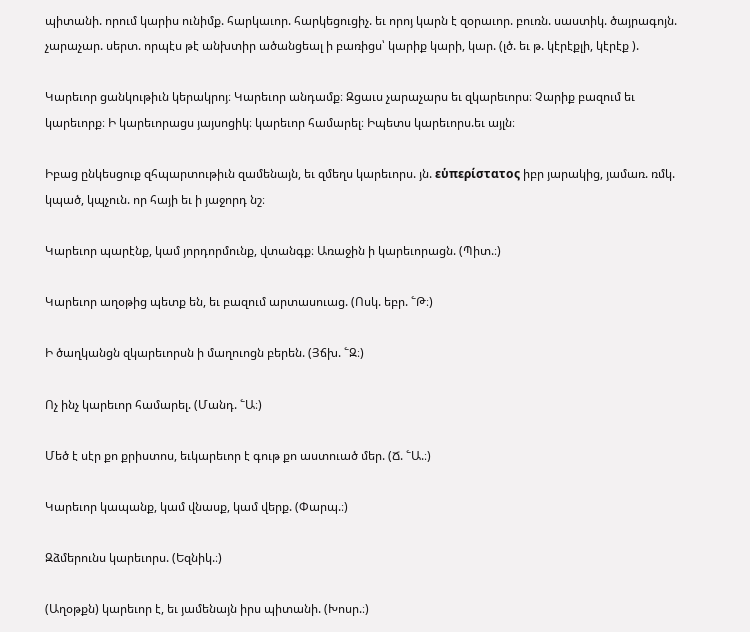պիտանի. որում կարիս ունիմք. հարկաւոր. հարկեցուցիչ. եւ որոյ կարն է զօրաւոր. բուռն. սաստիկ. ծայրագոյն. չարաչար. սերտ. որպէս թէ անխտիր ածանցեալ ի բառիցս՝ կարիք կարի, կար. (լծ. եւ թ. կէրէքլի, կէրէք ).

Կարեւոր ցանկութիւն կերակրոյ։ Կարեւոր անդամք։ Զցաւս չարաչարս եւ զկարեւորս։ Չարիք բազում եւ կարեւորք։ Ի կարեւորացս յայսոցիկ։ կարեւոր համարել։ Իպետս կարեւորս.եւ այլն։

Իբաց ընկեսցուք զհպարտութիւն զամենայն, եւ զմեղս կարեւորս. յն. εὑπερίστατος իբր յարակից, յամառ. ռմկ. կպած, կպչուն. որ հայի եւ ի յաջորդ նշ։

Կարեւոր պարէնք, կամ յորդորմունք, վտանգք։ Առաջին ի կարեւորացն. (Պիտ.։)

Կարեւոր աղօթից պետք են, եւ բազում արտասուաց. (Ոսկ. եբր. ՟Թ։)

Ի ծաղկանցն զկարեւորսն ի մաղուոցն բերեն. (Յճխ. ՟Զ։)

Ոչ ինչ կարեւոր համարել. (Մանդ. ՟Ա։)

Մեծ է սէր քո քրիստոս, եւկարեւոր է գութ քո աստուած մեր. (Ճ. ՟Ա.։)

Կարեւոր կապանք, կամ վնասք, կամ վերք. (Փարպ.։)

Զձմերունս կարեւորս. (Եզնիկ.։)

(Աղօթքն) կարեւոր է, եւ յամենայն իրս պիտանի. (Խոսր.։)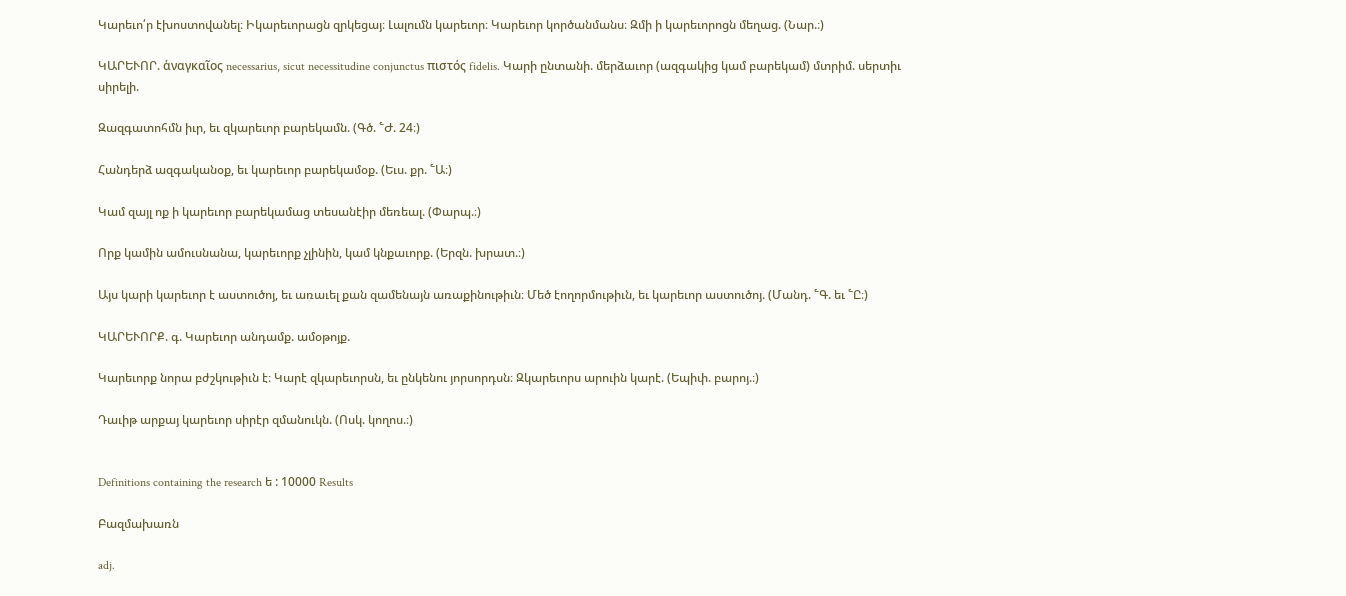Կարեւո՛ր էխոստովանել։ Իկարեւորացն զրկեցայ։ Լալումն կարեւոր։ Կարեւոր կործանմանս։ Զմի ի կարեւորոցն մեղաց. (Նար.։)

ԿԱՐԵՒՈՐ. ἁναγκαῖος necessarius, sicut necessitudine conjunctus πιστός fidelis. Կարի ընտանի. մերձաւոր (ազգակից կամ բարեկամ) մտրիմ. սերտիւ սիրելի.

Զազգատոհմն իւր, եւ զկարեւոր բարեկամն. (Գծ. ՟Ժ. 24։)

Հանդերձ ազգականօք, եւ կարեւոր բարեկամօք. (Եւս. քր. ՟Ա։)

Կամ զայլ ոք ի կարեւոր բարեկամաց տեսանէիր մեռեալ. (Փարպ.։)

Որք կամին ամուսնանա, կարեւորք չլինին, կամ կնքաւորք. (Երզն. խրատ.։)

Այս կարի կարեւոր է աստուծոյ, եւ առաւել քան զամենայն առաքինութիւն։ Մեծ էողորմութիւն, եւ կարեւոր աստուծոյ. (Մանդ. ՟Գ. եւ ՟Ը։)

ԿԱՐԵՒՈՐՔ. գ. Կարեւոր անդամք. ամօթոյք.

Կարեւորք նորա բժշկութիւն է։ Կարէ զկարեւորսն, եւ ընկենու յորսորդսն։ Զկարեւորս արուին կարէ. (Եպիփ. բարոյ.։)

Դաւիթ արքայ կարեւոր սիրէր զմանուկն. (Ոսկ. կողոս.։)


Definitions containing the research ե : 10000 Results

Բազմախառն

adj.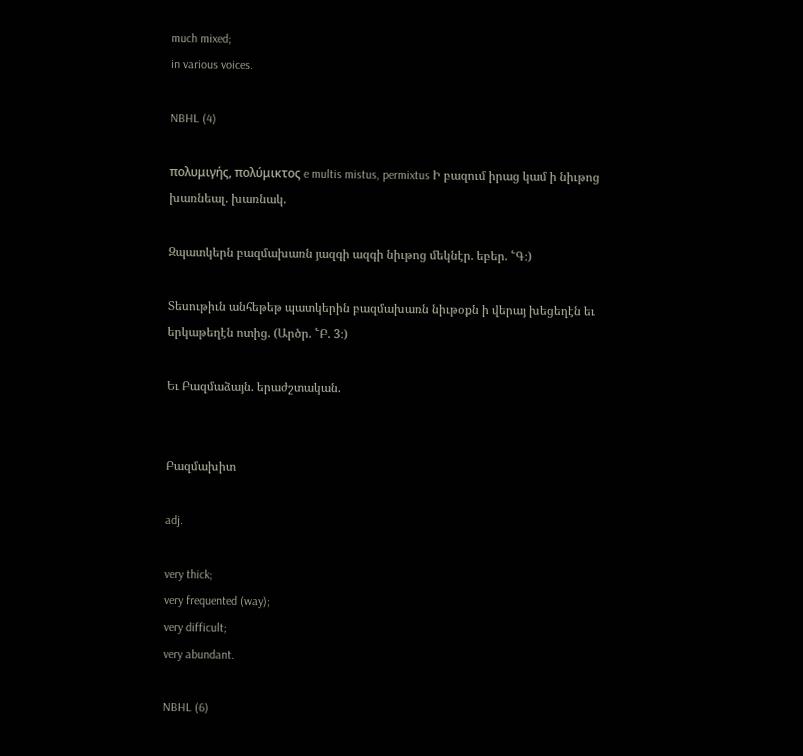much mixed;
in various voices.

NBHL (4)

πολυμιγής, πολύμικτος e multis mistus, permixtus Ի բազում իրաց կամ ի նիւթոց խառնեալ. խառնակ.

Զպատկերն բազմախառն յազգի ազգի նիւթոց մեկնէր. եբեր. ՟Գ։)

Տեսութիւն անհեթեթ պատկերին բազմախառն նիւթօքն ի վերայ խեցեղէն եւ երկաթեղէն ոտից. (Արծր. ՟Բ. 3։)

Եւ Բազմաձայն. երաժշտական.


Բազմախիտ

adj.

very thick;
very frequented (way);
very difficult;
very abundant.

NBHL (6)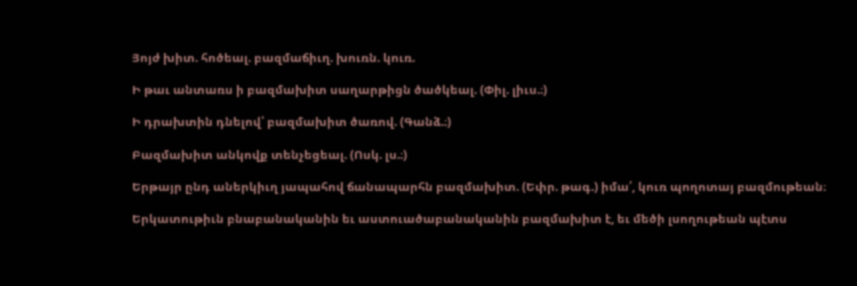Յոյժ խիտ. հոծեալ. բազմաճիւղ. խուռն. կուռ.

Ի թաւ անտառս ի բազմախիտ սաղարթիցն ծածկեալ. (Փիլ. լիւս.։)

Ի դրախտին դնելով՝ բազմախիտ ծառով. (Գանձ.։)

Բազմախիտ անկովք տենչեցեալ. (Ոսկ. լս.։)

Երթայր ընդ աներկիւղ յապահով ճանապարհն բազմախիտ. (Եփր. թագ.) իմա՛, կուռ պողոտայ բազմութեան։

Երկատութիւն բնաբանականին եւ աստուածաբանականին բազմախիտ է, եւ մեծի լսողութեան պէտս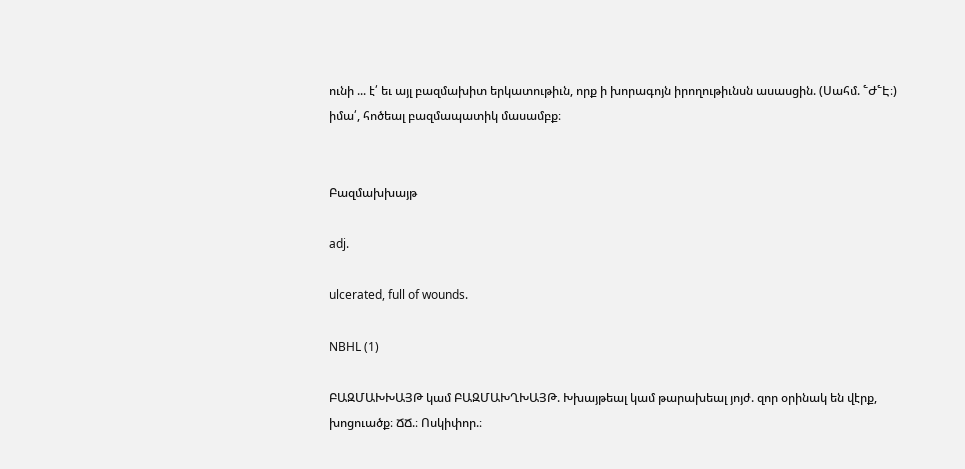ունի ... է՛ եւ այլ բազմախիտ երկատութիւն, որք ի խորագոյն իրողութիւնսն ասասցին. (Սահմ. ՟Ժ՟Է։) իմա՛, հոծեալ բազմապատիկ մասամբք։


Բազմախխայթ

adj.

ulcerated, full of wounds.

NBHL (1)

ԲԱԶՄԱԽԽԱՅԹ կամ ԲԱԶՄԱԽՂԽԱՅԹ. Խխայթեալ կամ թարախեալ յոյժ. զոր օրինակ են վէրք, խոցուածք։ ՃՃ.։ Ոսկիփոր.։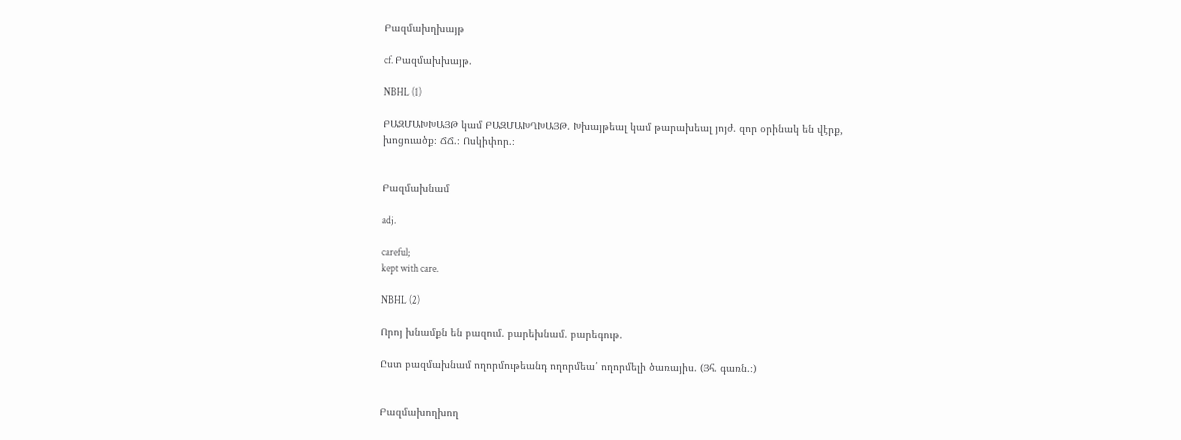Բազմախղխայթ

cf. Բազմախխայթ.

NBHL (1)

ԲԱԶՄԱԽԽԱՅԹ կամ ԲԱԶՄԱԽՂԽԱՅԹ. Խխայթեալ կամ թարախեալ յոյժ. զոր օրինակ են վէրք, խոցուածք։ ՃՃ.։ Ոսկիփոր.։


Բազմախնամ

adj.

careful;
kept with care.

NBHL (2)

Որոյ խնամքն են բազում. բարեխնամ. բարեգութ.

Ըստ բազմախնամ ողորմութեանդ ողորմեա՛ ողորմելի ծառայիս. (Յհ. գառն.։)


Բազմախողխող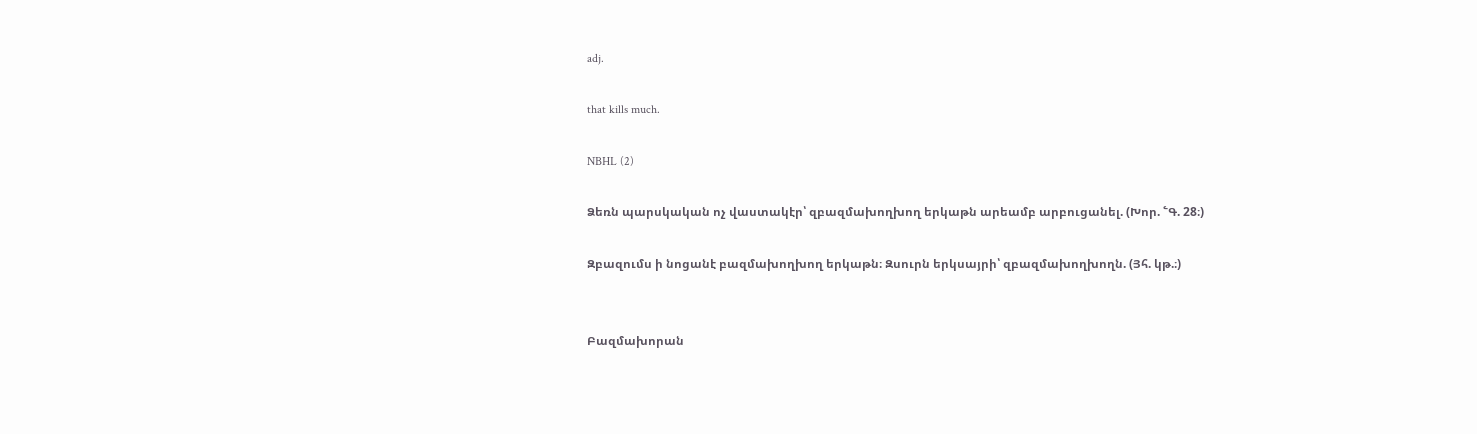adj.

that kills much.

NBHL (2)

Ձեռն պարսկական ոչ վաստակէր՝ զբազմախողխող երկաթն արեամբ արբուցանել. (Խոր. ՟Գ. 28։)

Զբազումս ի նոցանէ բազմախողխող երկաթն։ Զսուրն երկսայրի՝ զբազմախողխողն. (Յհ. կթ.։)


Բազմախորան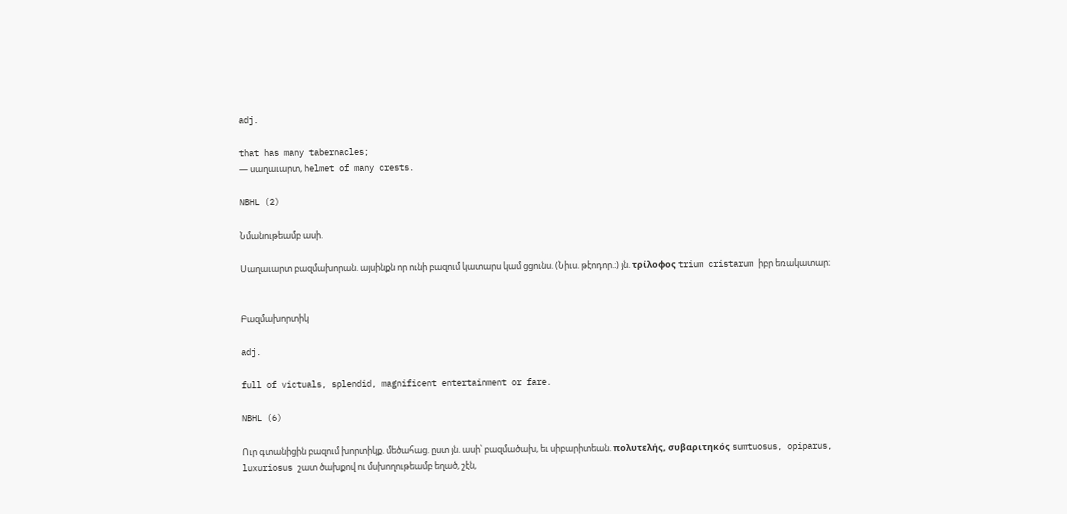adj.

that has many tabernacles;
— սաղաւարտ, helmet of many crests.

NBHL (2)

Նմանութեամբ ասի.

Սաղաւարտ բազմախորան. այսինքն որ ունի բազում կատարս կամ ցցունս. (Նիւս. թէոդոր.։) յն. τρίλοφος trium cristarum իբր եռակատար։


Բազմախորտիկ

adj.

full of victuals, splendid, magnificent entertainment or fare.

NBHL (6)

Ուր գտանիցին բազում խորտիկք. մեծահաց. ըստ յն. ասի՝ բազմածախ, եւ սիբարիտեան. πολυτελής, συβαριτηκός sumtuosus, opiparus, luxuriosus շատ ծախքով ու մսխողութեամբ եղած, շէն,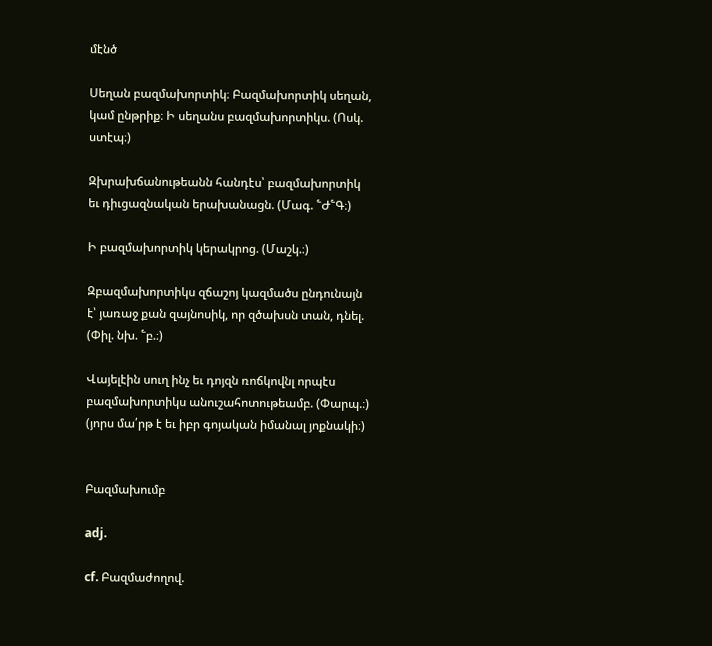մէնծ

Սեղան բազմախորտիկ։ Բազմախորտիկ սեղան, կամ ընթրիք։ Ի սեղանս բազմախորտիկս. (Ոսկ. ստէպ։)

Զխրախճանութեանն հանդէս՝ բազմախորտիկ եւ դիւցազնական երախանացն. (Մագ. ՟Ժ՟Գ։)

Ի բազմախորտիկ կերակրոց. (Մաշկ.։)

Զբազմախորտիկս զճաշոյ կազմածս ընդունայն է՝ յառաջ քան զայնոսիկ, որ զծախսն տան, դնել. (Փիլ. նխ. ՟բ.։)

Վայելէին սուղ ինչ եւ դոյզն ռոճկովնլ որպէս բազմախորտիկս անուշահոտութեամբ. (Փարպ.։) (յորս մա՛րթ է եւ իբր գոյական իմանալ յոքնակի։)


Բազմախումբ

adj.

cf. Բազմաժողով.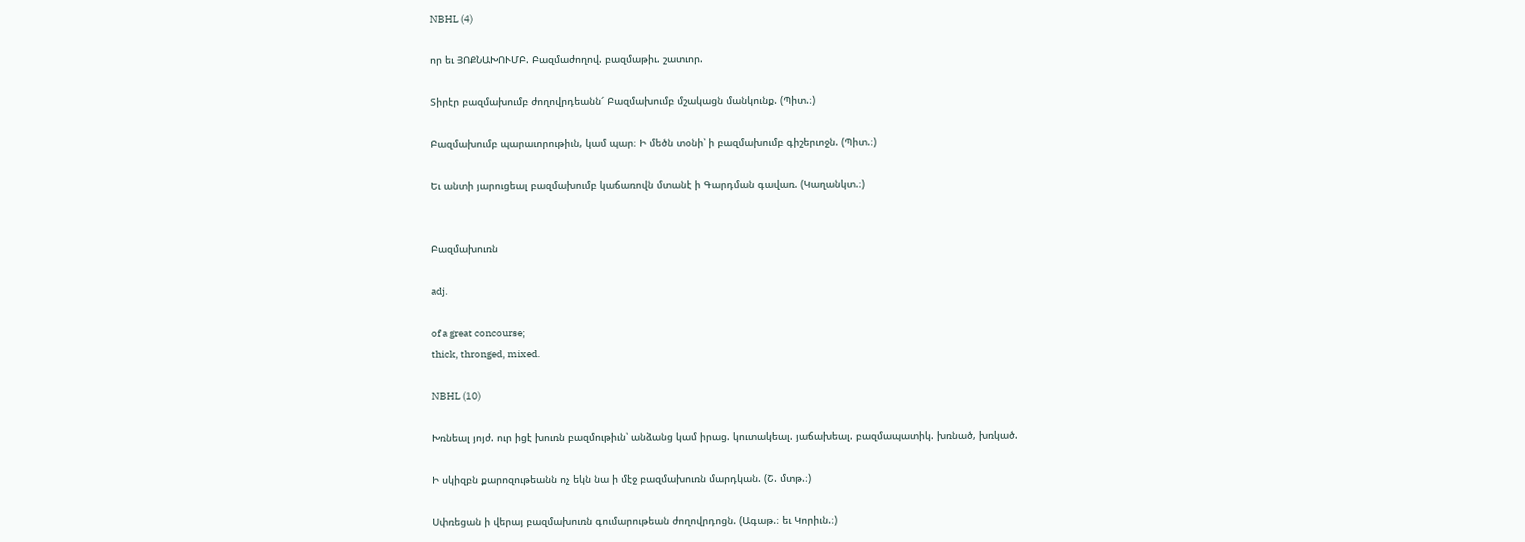NBHL (4)

որ եւ ՅՈՔՆԱԽՈՒՄԲ. Բազմաժողով. բազմաթիւ. շատւոր.

Տիրէր բազմախումբ ժողովրդեանն՜ Բազմախումբ մշակացն մանկունք. (Պիտ.։)

Բազմախումբ պարաւորութիւն, կամ պար։ Ի մեծն տօնի՝ ի բազմախումբ գիշերւոջն. (Պիտ.։)

Եւ անտի յարուցեալ բազմախումբ կաճառովն մտանէ ի Գարդման գավառ. (Կաղանկտ.։)


Բազմախուռն

adj.

of a great concourse;
thick, thronged, mixed.

NBHL (10)

Խռնեալ յոյժ. ուր իցէ խուռն բազմութիւն՝ անձանց կամ իրաց. կուտակեալ. յաճախեալ. բազմապատիկ. խռնած, խռկած.

Ի սկիզբն քարոզութեանն ոչ եկն նա ի մէջ բազմախուռն մարդկան. (Շ. մտթ.։)

Սփռեցան ի վերայ բազմախուռն գումարութեան ժողովրդոցն. (Ագաթ.։ եւ Կորիւն.։)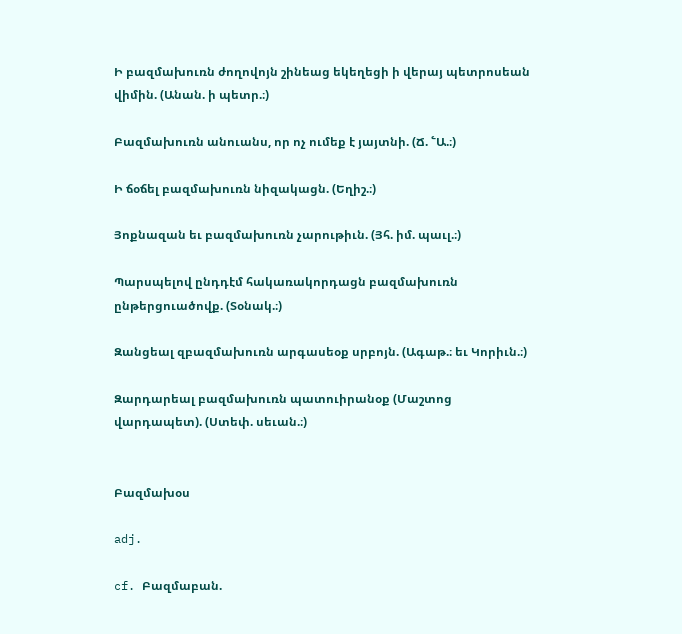Ի բազմախուռն ժողովոյն շինեաց եկեղեցի ի վերայ պետրոսեան վիմին. (Անան. ի պետր.։)

Բազմախուռն անուանս, որ ոչ ումեք է յայտնի. (Ճ. ՟Ա.։)

Ի ճօճել բազմախուռն նիզակացն. (Եղիշ.։)

Յոքնազան եւ բազմախուռն չարութիւն. (Յհ. իմ. պաւլ.։)

Պարսպելով ընդդէմ հակառակորդացն բազմախուռն ընթերցուածովք. (Տօնակ.։)

Զանցեալ զբազմախուռն արգասեօք սրբոյն. (Ագաթ.։ եւ Կորիւն.։)

Զարդարեալ բազմախուռն պատուիրանօք (Մաշտոց վարդապետ). (Ստեփ. սեւան.։)


Բազմախօս

adj.

cf. Բազմաբան.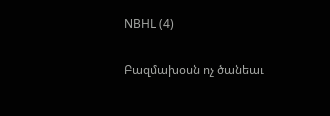NBHL (4)

Բազմախօսն ոչ ծանեաւ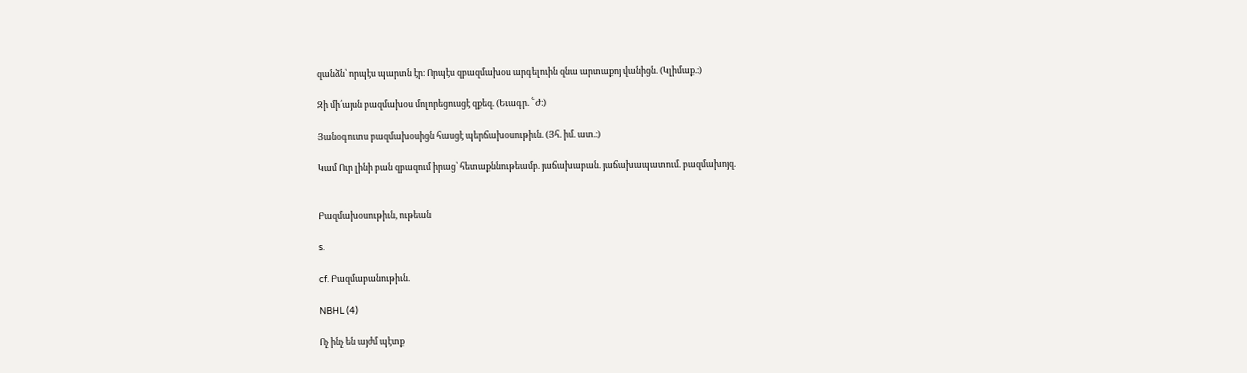զանձն՝ որպէս պարտն էր։ Որպէս զբազմախօս արգելուին զնա արտաքոյ վանիցն. (Կլիմաք.։)

Զի մի՛այսն բազմախօս մոլորեցուսցէ զքեզ. (Եւագր. ՟Ժ։)

Յանօգուտս բազմախօսիցն հասցէ պերճախօսութիւն. (Յհ. իմ. ատ.։)

Կամ Ուր լինի բան զբազում իրաց՝ հետաքննութեամբ. յաճախաբան. յաճախապատում. բազմախոյզ.


Բազմախօսութիւն, ութեան

s.

cf. Բազմաբանութիւն.

NBHL (4)

Ոչ ինչ են այժմ պէտք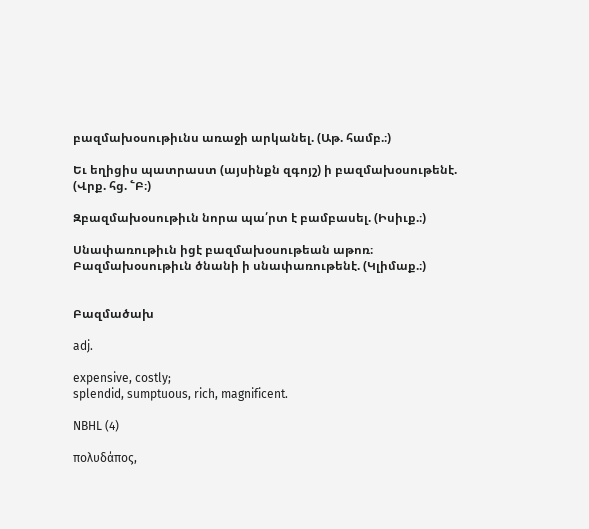բազմախօսութիւնս առաջի արկանել. (Աթ. համբ.։)

Եւ եղիցիս պատրաստ (այսինքն զգոյշ) ի բազմախօսութենէ. (Վրք. հց. ՟Բ։)

Զբազմախօսութիւն նորա պա՛րտ է բամբասել. (Իսիւք.։)

Սնափառութիւն իցէ բազմախօսութեան աթոռ։ Բազմախօսութիւն ծնանի ի սնափառութենէ. (Կլիմաք.։)


Բազմածախ

adj.

expensive, costly;
splendid, sumptuous, rich, magnificent.

NBHL (4)

πολυδάπος,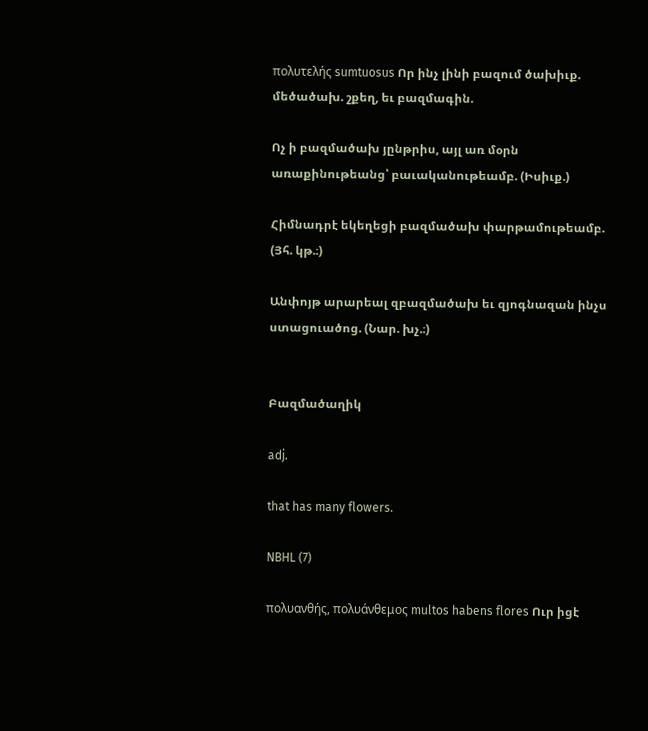πολυτελής sumtuosus Որ ինչ լինի բազում ծախիւք. մեծածախ. շքեղ, եւ բազմագին.

Ոչ ի բազմածախ յընթրիս, այլ առ մօրն առաքինութեանց՝ բաւականութեամբ. (Իսիւք.)

Հիմնադրէ եկեղեցի բազմածախ փարթամութեամբ. (Յհ. կթ.։)

Անփոյթ արարեալ զբազմածախ եւ զյոգնազան ինչս ստացուածոց. (Նար. խչ.։)


Բազմածաղիկ

adj.

that has many flowers.

NBHL (7)

πολυανθής, πολυάνθεμος multos habens flores Ուր իցէ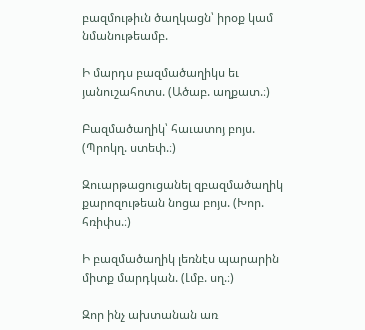բազմութիւն ծաղկացն՝ իրօք կամ նմանութեամբ.

Ի մարդս բազմածաղիկս եւ յանուշահոտս. (Ածաբ. աղքատ.։)

Բազմածաղիկ՝ հաւատոյ բոյս. (Պրոկղ. ստեփ.։)

Զուարթացուցանել զբազմածաղիկ քարոզութեան նոցա բոյս. (Խոր. հռիփս.։)

Ի բազմածաղիկ լեռնէս պարարին միտք մարդկան. (Լմբ. սղ.։)

Զոր ինչ ախտանան առ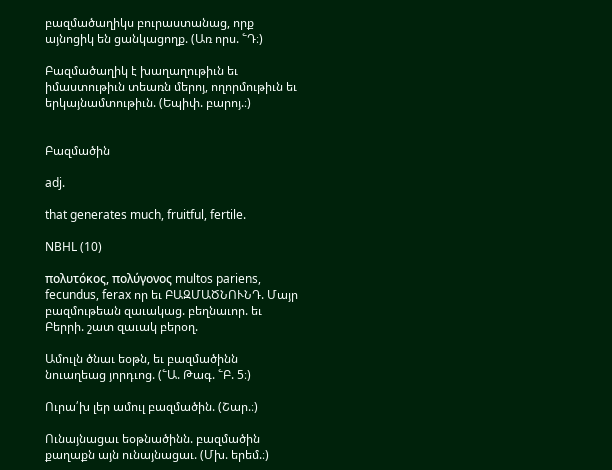բազմածաղիկս բուրաստանաց, որք այնոցիկ են ցանկացողք. (Առ որս. ՟Դ։)

Բազմածաղիկ է խաղաղութիւն եւ իմաստութիւն տեառն մերոյ, ողորմութիւն եւ երկայնամտութիւն. (Եպիփ. բարոյ.։)


Բազմածին

adj.

that generates much, fruitful, fertile.

NBHL (10)

πολυτόκος, πολύγονος multos pariens, fecundus, ferax որ եւ ԲԱԶՄԱԾՆՈՒՆԴ. Մայր բազմութեան զաւակաց. բեղնաւոր. եւ Բերրի. շատ զաւակ բերօղ.

Ամուլն ծնաւ եօթն, եւ բազմածինն նուաղեաց յորդւոց. (՟Ա. Թագ. ՟Բ. 5։)

Ուրա՛խ լեր ամուլ բազմածին. (Շար.։)

Ունայնացաւ եօթնածինն. բազմածին քաղաքն այն ունայնացաւ. (Մխ. երեմ.։)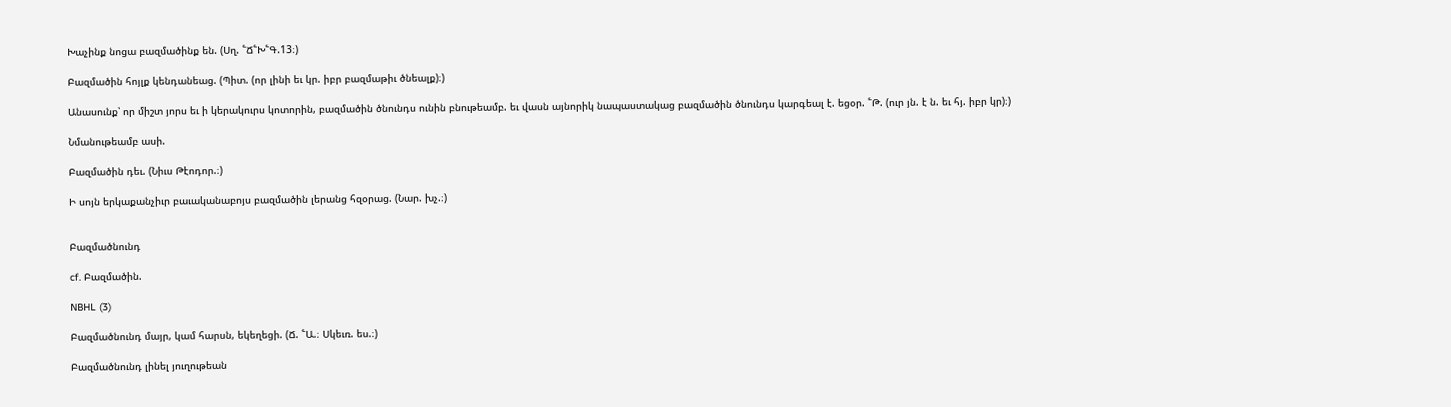Խաչինք նոցա բազմածինք են. (Սղ. ՟Ճ՟Խ՟Գ.13։)

Բազմածին հոյլք կենդանեաց. (Պիտ. (որ լինի եւ կր. իբր բազմաթիւ ծնեալք)։)

Անասունք՝ որ միշտ յորս եւ ի կերակուրս կոտորին, բազմածին ծնունդս ունին բնութեամբ. եւ վասն այնորիկ նապաստակաց բազմածին ծնունդս կարգեալ է. եցօր. ՟Թ. (ուր յն. է ն. եւ հյ. իբր կր)։)

Նմանութեամբ ասի.

Բազմածին դեւ. (Նիւս Թէոդոր.։)

Ի սոյն երկաքանչիւր բաւականաբոյս բազմածին լերանց հզօրաց. (Նար. խչ.։)


Բազմածնունդ

cf. Բազմածին.

NBHL (3)

Բազմածնունդ մայր, կամ հարսն, եկեղեցի. (Ճ. ՟Ա.։ Սկեւռ. ես.։)

Բազմածնունդ լինել յուղութեան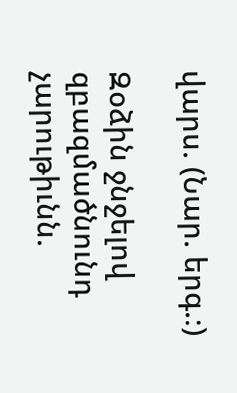վարս. (Նար. երգ.։)

Զօձին ջնջելով զբազմածնունդ չարութիւնն.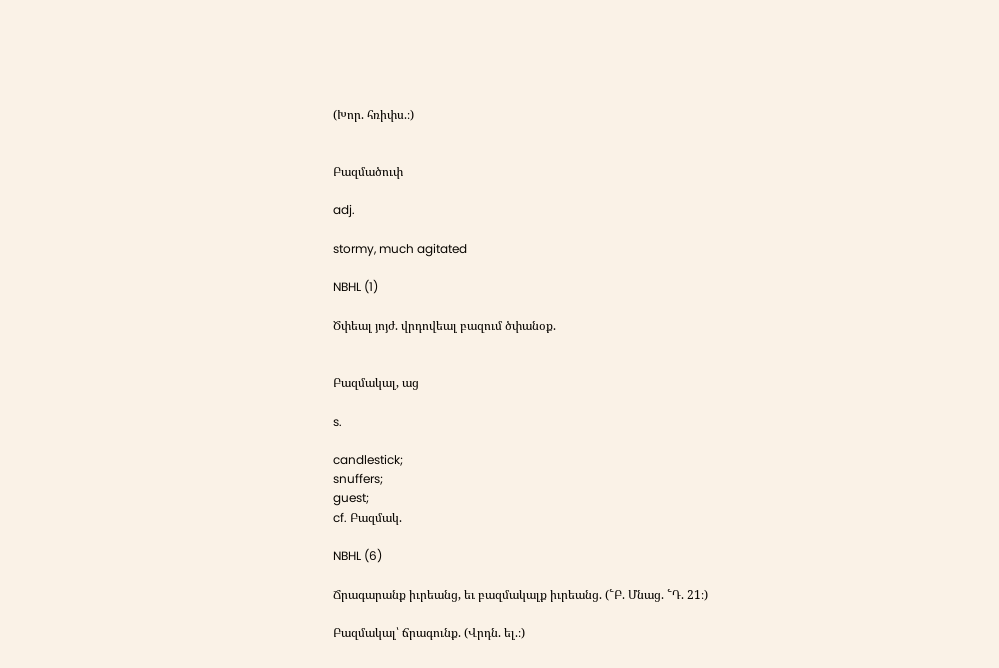(Խոր. հռիփս.։)


Բազմածուփ

adj.

stormy, much agitated

NBHL (1)

Ծփեալ յոյժ. վրդովեալ բազում ծփանօք.


Բազմակալ, աց

s.

candlestick;
snuffers;
guest;
cf. Բազմակ.

NBHL (6)

Ճրագարանք իւրեանց, եւ բազմակալք իւրեանց. (՟Բ. Մնաց. ՟Դ. 21։)

Բազմակալ՝ ճրագունք. (Վրդն. ել.։)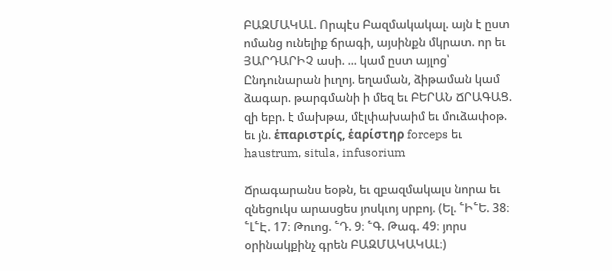ԲԱԶՄԱԿԱԼ. Որպէս Բազմակակալ. այն է ըստ ոմանց ունելիք ճրագի, այսինքն մկրատ. որ եւ ՅԱՐԴԱՐԻՉ ասի. ... կամ ըստ այլոց՝ Ընդունարան իւղոյ. եղաման, ձիթաման կամ ձագար. թարգմանի ի մեզ եւ ԲԵՐԱՆ ՃՐԱԳԱՑ. զի եբր. է մախթա, մէլփախաիմ եւ մուձափօթ. եւ յն. ἑπαριστρίς, ἑαρίστηρ forceps եւ haustrum, situla, infusorium

Ճրագարանս եօթն, եւ զբազմակալս նորա եւ զնեցուկս արասցես յոսկւոյ սրբոյ. (Ել. ՟Ի՟Ե. 38։ ՟Լ՟Է. 17։ Թուոց. ՟Դ. 9։ ՟Գ. Թագ. 49։ յորս օրինակքինչ գրեն ԲԱԶՄԱԿԱԿԱԼ։)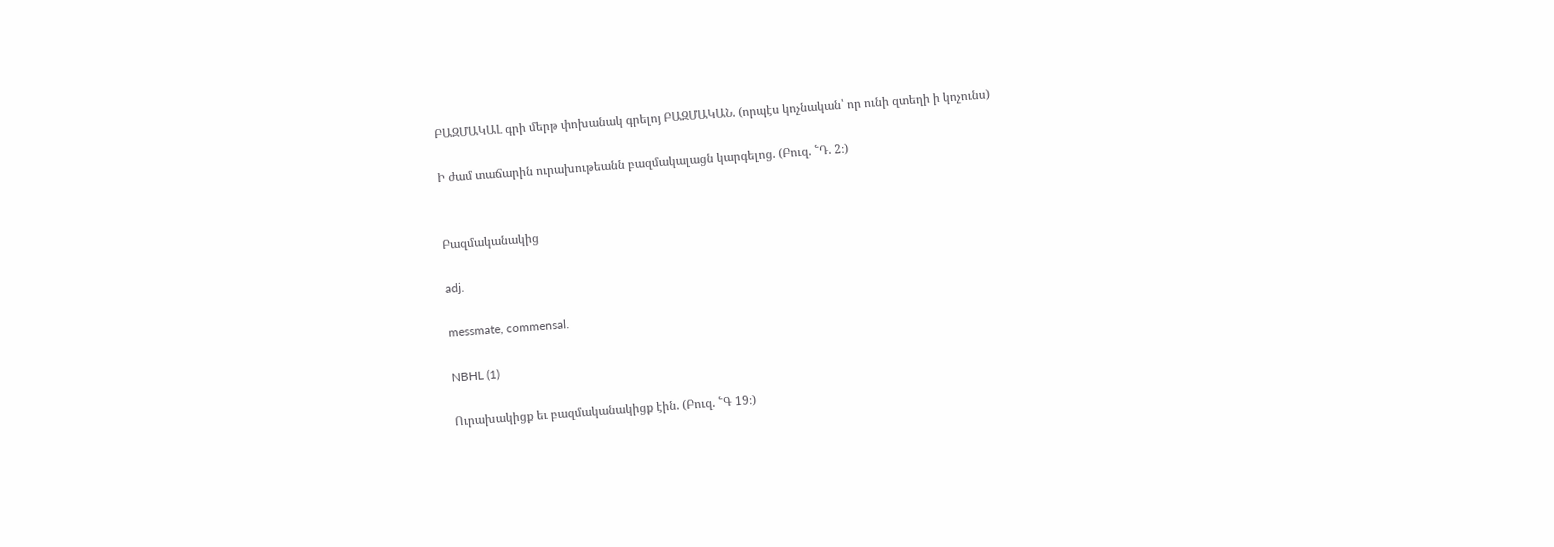ԲԱԶՄԱԿԱԼ գրի մերթ փոխանակ գրելոյ ԲԱԶՄԱԿԱՆ. (որպէս կոչնական՝ որ ունի զտեղի ի կոչունս)

Ի ժամ տաճարին ուրախութեանն բազմակալացն կարգելոց. (Բուզ. ՟Դ. 2։)


Բազմականակից

adj.

messmate, commensal.

NBHL (1)

Ուրախակիցք եւ բազմականակիցք էին. (Բուզ. ՟Գ 19։)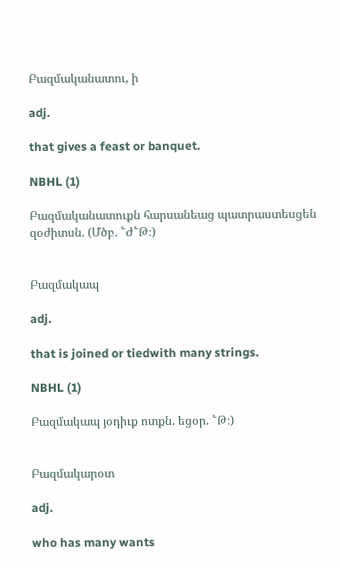Բազմականատու, ի

adj.

that gives a feast or banquet.

NBHL (1)

Բազմականատուքն հարսանեաց պատրաստեսցեն զօժիտսն. (Մծբ. ՟Ժ՟Թ։)


Բազմակապ

adj.

that is joined or tiedwith many strings.

NBHL (1)

Բազմակապ յօդիւք ոտքն. եցօր. ՟Թ։)


Բազմակարօտ

adj.

who has many wants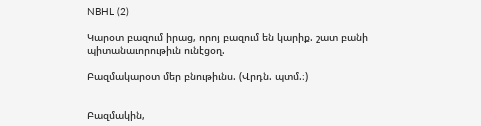NBHL (2)

Կարօտ բազում իրաց, որոյ բազում են կարիք. շատ բանի պիտանաւորութիւն ունէցօղ.

Բազմակարօտ մեր բնութիւնս. (Վրդն. պտմ.։)


Բազմակին,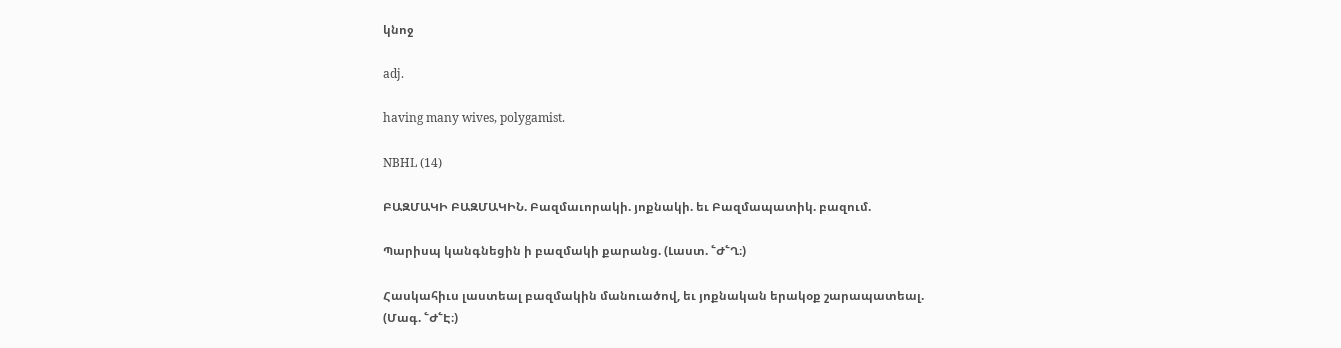կնոջ

adj.

having many wives, polygamist.

NBHL (14)

ԲԱԶՄԱԿԻ ԲԱԶՄԱԿԻՆ. Բազմաւորակի. յոքնակի. եւ Բազմապատիկ. բազում.

Պարիսպ կանգնեցին ի բազմակի քարանց. (Լաստ. ՟Ժ՟Ղ։)

Հասկահիւս լաստեալ բազմակին մանուածով, եւ յոքնական երակօք շարապատեալ. (Մագ. ՟Ժ՟Է։)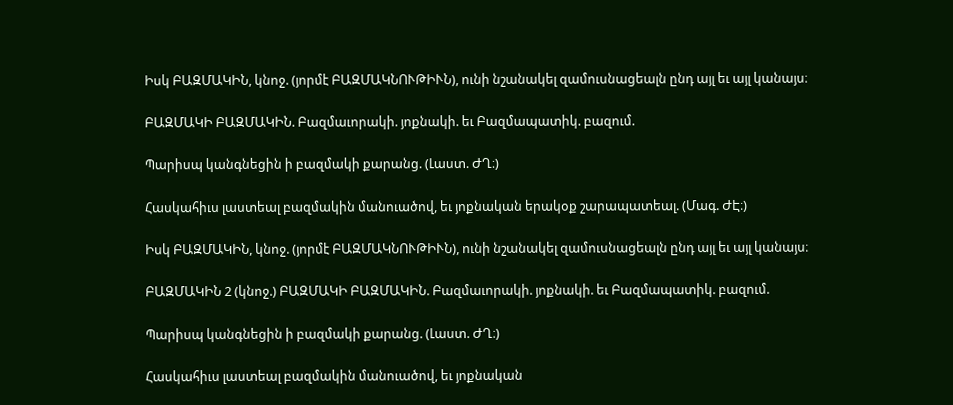Իսկ ԲԱԶՄԱԿԻՆ, կնոջ. (յորմէ ԲԱԶՄԱԿՆՈՒԹԻՒՆ), ունի նշանակել զամուսնացեալն ընդ այլ եւ այլ կանայս։

ԲԱԶՄԱԿԻ ԲԱԶՄԱԿԻՆ. Բազմաւորակի. յոքնակի. եւ Բազմապատիկ. բազում.

Պարիսպ կանգնեցին ի բազմակի քարանց. (Լաստ. ԺՂ։)

Հասկահիւս լաստեալ բազմակին մանուածով, եւ յոքնական երակօք շարապատեալ. (Մագ. ԺԷ։)

Իսկ ԲԱԶՄԱԿԻՆ, կնոջ. (յորմէ ԲԱԶՄԱԿՆՈՒԹԻՒՆ), ունի նշանակել զամուսնացեալն ընդ այլ եւ այլ կանայս։

ԲԱԶՄԱԿԻՆ 2 (կնոջ.) ԲԱԶՄԱԿԻ ԲԱԶՄԱԿԻՆ. Բազմաւորակի. յոքնակի. եւ Բազմապատիկ. բազում.

Պարիսպ կանգնեցին ի բազմակի քարանց. (Լաստ. ԺՂ։)

Հասկահիւս լաստեալ բազմակին մանուածով, եւ յոքնական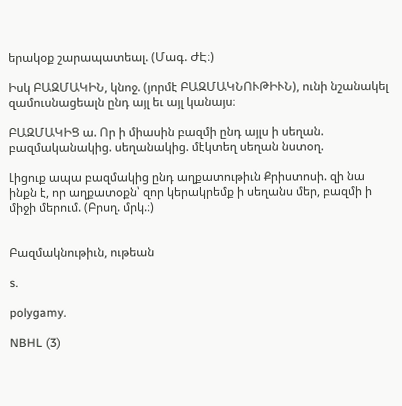երակօք շարապատեալ. (Մագ. ԺԷ։)

Իսկ ԲԱԶՄԱԿԻՆ, կնոջ. (յորմէ ԲԱԶՄԱԿՆՈՒԹԻՒՆ), ունի նշանակել զամուսնացեալն ընդ այլ եւ այլ կանայս։

ԲԱԶՄԱԿԻՑ ա. Որ ի միասին բազմի ընդ այլս ի սեղան. բազմականակից. սեղանակից. մէկտեղ սեղան նստօղ.

Լիցուք ապա բազմակից ընդ աղքատութիւն Քրիստոսի. զի նա ինքն է, որ աղքատօքն՝ զոր կերակրեմք ի սեղանս մեր, բազմի ի միջի մերում. (Բրսղ. մրկ.։)


Բազմակնութիւն, ութեան

s.

polygamy.

NBHL (3)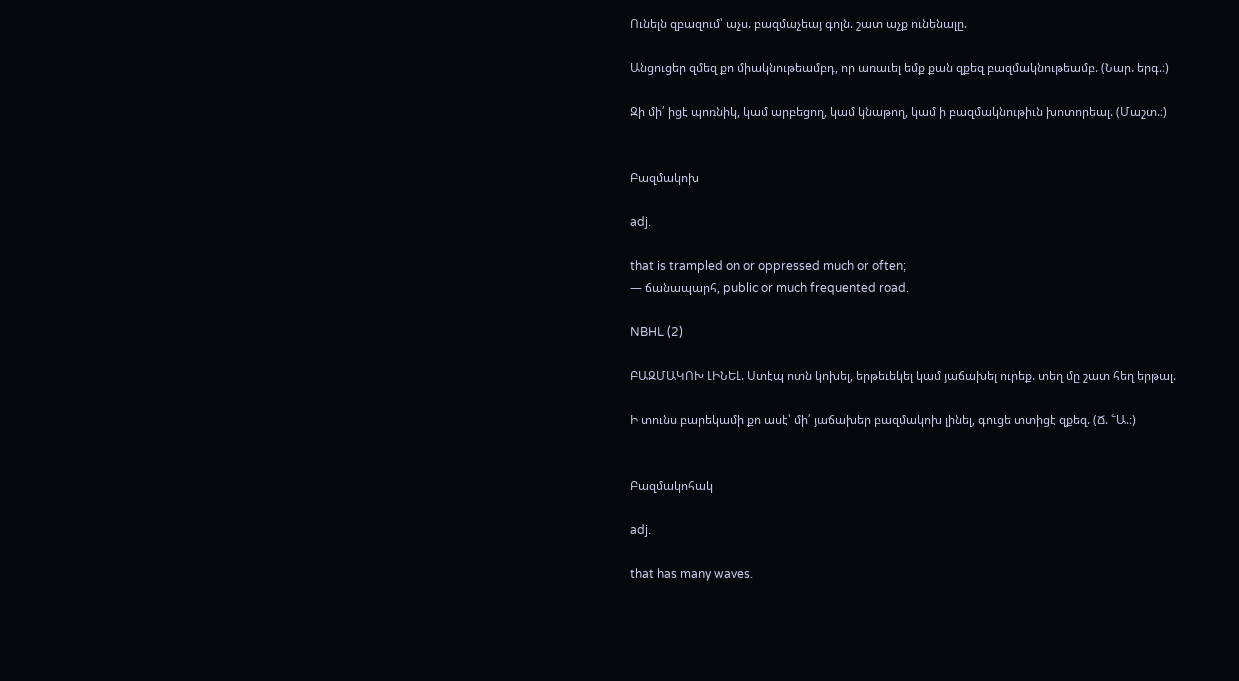Ունելն զբազում՝ աչս. բազմաչեայ գոլն. շատ աչք ունենալը.

Անցուցեր զմեզ քո միակնութեամբդ, որ առաւել եմք քան զքեզ բազմակնութեամբ. (Նար. երգ.։)

Զի մի՛ իցէ պոռնիկ, կամ արբեցող, կամ կնաթող, կամ ի բազմակնութիւն խոտորեալ. (Մաշտ.։)


Բազմակոխ

adj.

that is trampled on or oppressed much or often;
— ճանապարհ, public or much frequented road.

NBHL (2)

ԲԱԶՄԱԿՈԽ ԼԻՆԵԼ. Ստէպ ոտն կոխել, երթեւեկել կամ յաճախել ուրեք. տեղ մը շատ հեղ երթալ.

Ի տունս բարեկամի քո ասէ՝ մի՛ յաճախեր բազմակոխ լինել, գուցե տտիցէ զքեզ. (Ճ. ՟Ա.։)


Բազմակոհակ

adj.

that has many waves.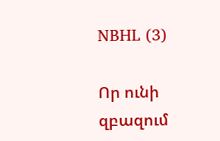NBHL (3)

Որ ունի զբազում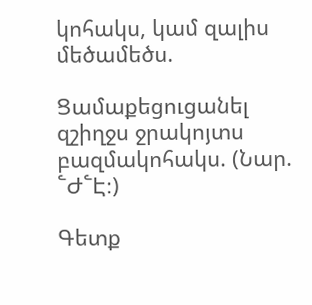կոհակս, կամ զալիս մեծամեծս.

Ցամաքեցուցանել զշիղջս ջրակոյտս բազմակոհակս. (Նար. ՟Ժ՟Է։)

Գետք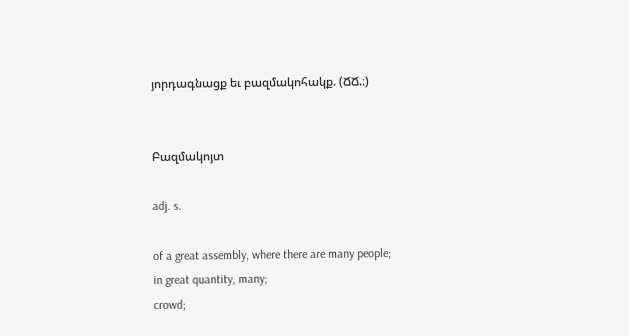յորդագնացք եւ բազմակոհակք. (ՃՃ.։)


Բազմակոյտ

adj. s.

of a great assembly, where there are many people;
in great quantity, many;
crowd;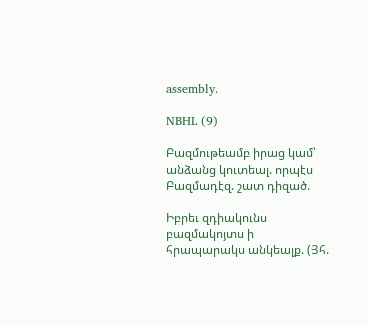assembly.

NBHL (9)

Բազմութեամբ իրաց կամ՝ անձանց կուտեալ. որպէս Բազմադէզ. շատ դիզած.

Իբրեւ զդիակունս բազմակոյտս ի հրապարակս անկեալք. (Յհ.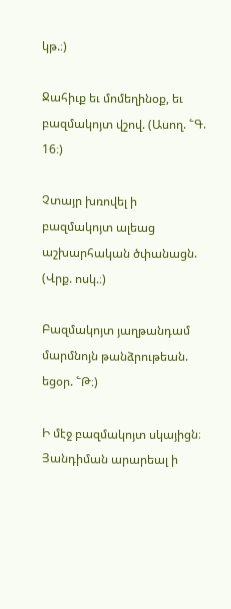կթ.։)

Ջահիւք եւ մոմեղինօք, եւ բազմակոյտ վշով. (Ասող. ՟Գ. 16։)

Չտայր խռովել ի բազմակոյտ ալեաց աշխարհական ծփանացն. (Վրք. ոսկ.։)

Բազմակոյտ յաղթանդամ մարմնոյն թանձրութեան. եցօր. ՟Թ։)

Ի մէջ բազմակոյտ սկայիցն։ Յանդիման արարեալ ի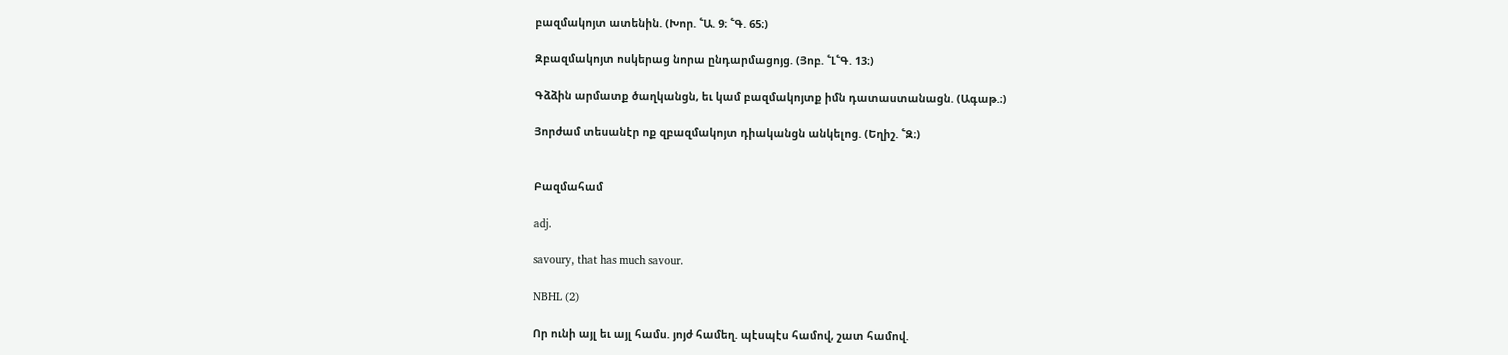բազմակոյտ ատենին. (Խոր. ՟Ա. 9։ ՟Գ. 65։)

Զբազմակոյտ ոսկերաց նորա ընդարմացոյց. (Յոբ. ՟Լ՟Գ. 13։)

Գձձին արմատք ծաղկանցն, եւ կամ բազմակոյտք իմն դատաստանացն. (Ագաթ.։)

Յորժամ տեսանէր ոք զբազմակոյտ դիականցն անկելոց. (Եղիշ. ՟Զ։)


Բազմահամ

adj.

savoury, that has much savour.

NBHL (2)

Որ ունի այլ եւ այլ համս. յոյժ համեղ. պէսպէս համով, շատ համով.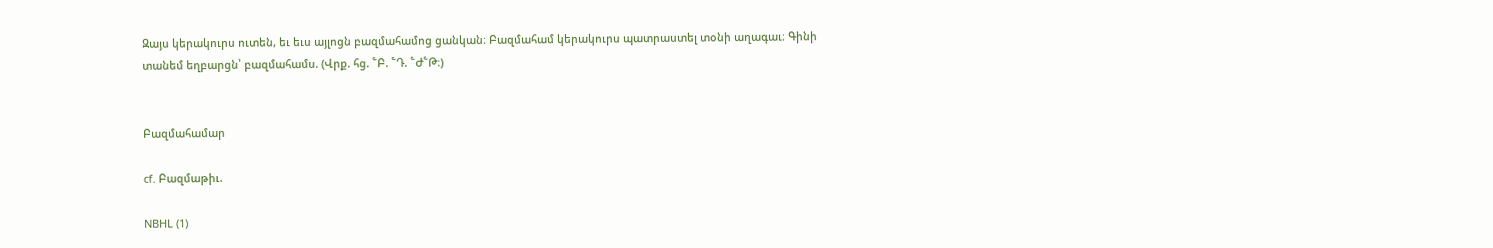Զայս կերակուրս ուտեն, եւ եւս այլոցն բազմահամոց ցանկան։ Բազմահամ կերակուրս պատրաստել տօնի աղագաւ։ Գինի տանեմ եղբարցն՝ բազմահամս. (Վրք. հց. ՟Բ. ՟Դ. ՟Ժ՟Թ։)


Բազմահամար

cf. Բազմաթիւ.

NBHL (1)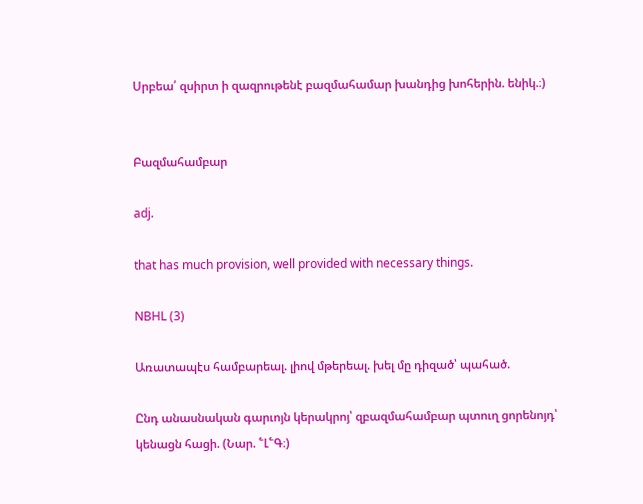Սրբեա՛ զսիրտ ի զազրութենէ բազմահամար խանդից խոհերին. ենիկ.։)


Բազմահամբար

adj.

that has much provision, well provided with necessary things.

NBHL (3)

Առատապէս համբարեալ. լիով մթերեալ. խել մը դիզած՝ պահած.

Ընդ անասնական գարւոյն կերակրոյ՝ զբազմահամբար պտուղ ցորենոյդ՝ կենացն հացի. (Նար. ՟Լ՟Գ։)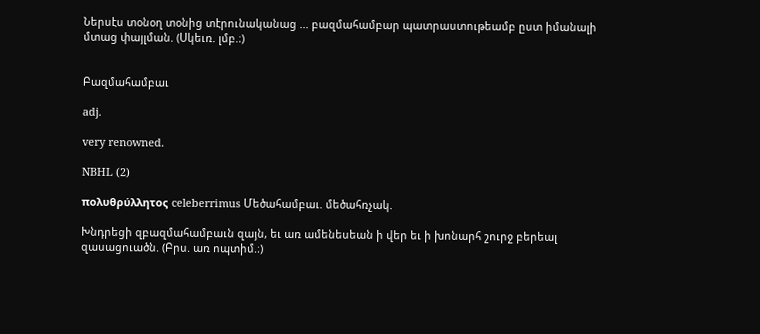Ներսէս տօնօղ տօնից տէրունականաց ... բազմահամբար պատրաստութեամբ ըստ իմանալի մտաց փայլման. (Սկեւռ. լմբ.։)


Բազմահամբաւ

adj.

very renowned.

NBHL (2)

πολυθρύλλητος celeberrimus Մեծահամբաւ. մեծահռչակ.

Խնդրեցի զբազմահամբաւն զայն, եւ առ ամենեսեան ի վեր եւ ի խոնարհ շուրջ բերեալ զասացուածն. (Բրս. առ ոպտիմ.։)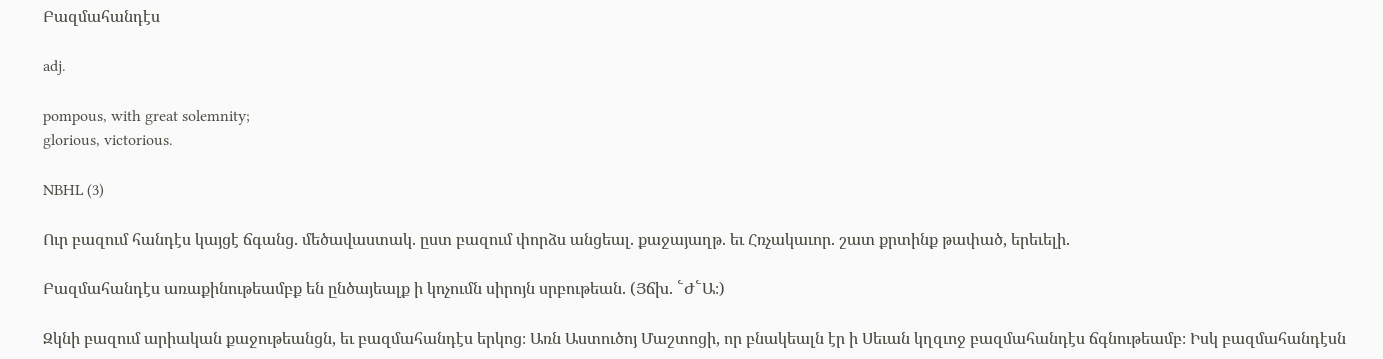Բազմահանդէս

adj.

pompous, with great solemnity;
glorious, victorious.

NBHL (3)

Ուր բազում հանդէս կայցէ ճգանց. մեծավաստակ. ըստ բազում փորձս անցեալ. քաջայաղթ. եւ Հռչակաւոր. շատ քրտինք թափած, երեւելի.

Բազմահանդէս առաքինութեամբք են ընծայեալք ի կոչումն սիրոյն սրբութեան. (Յճխ. ՟Ժ՟Ա։)

Զկնի բազում արիական քաջութեանցն, եւ բազմահանդէս երկոց։ Առն Աստուծոյ Մաշտոցի, որ բնակեալն էր ի Սեւան կղզւոջ բազմահանդէս ճգնութեամբ։ Իսկ բազմահանդէսն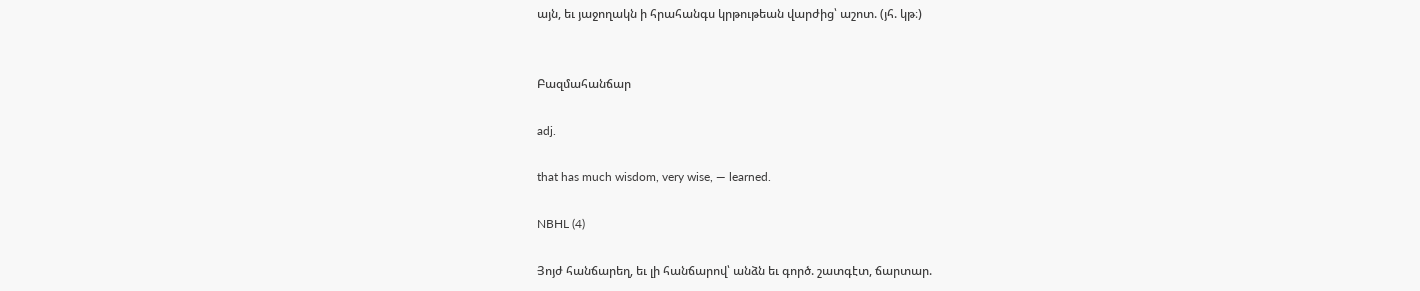այն, եւ յաջողակն ի հրահանգս կրթութեան վարժից՝ աշոտ. (յհ. կթ։)


Բազմահանճար

adj.

that has much wisdom, very wise, — learned.

NBHL (4)

Յոյժ հանճարեղ, եւ լի հանճարով՝ անձն եւ գործ. շատգէտ, ճարտար.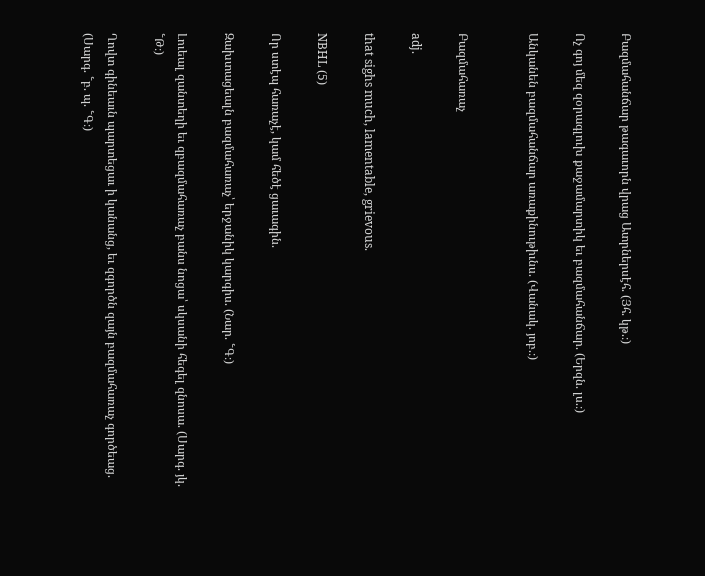Բազմահանճար թագաւորն վրաց Ատրներսէհ. (Յհ. կթ.։)

Ոչ գոյ մեզ զօրագլուխ քաջամարտիկ եւ բազմահանճար. (Երզն. լս.։)

Անկանեն բազմահանճար առաքինութիւնս. (Վանակ. յոբ.։)


Բազմահառաչ

adj.

that sighs much, lamentable, grievous.

NBHL (5)

Որ ստէպ հառաչէ, կամ հեծէ ցաւագին.

Զախտացեալն բազմահառաչ՝ երջանիկ կարգիս. (Նար. ՟Գ։)

Լուեալ զանտեղի եւ զբազմահառաչ բանս նոցա՝ սկսանի հեգել զնոսա. (Սարգ. յկ. ՟Թ։)

Ղովտ գինեաւն պարտեցաւ ի կանանց, եւ զգործն զայն բազմահառաչ գործեաց. (Սարգ. ՟բ. պ. ՟Գ։)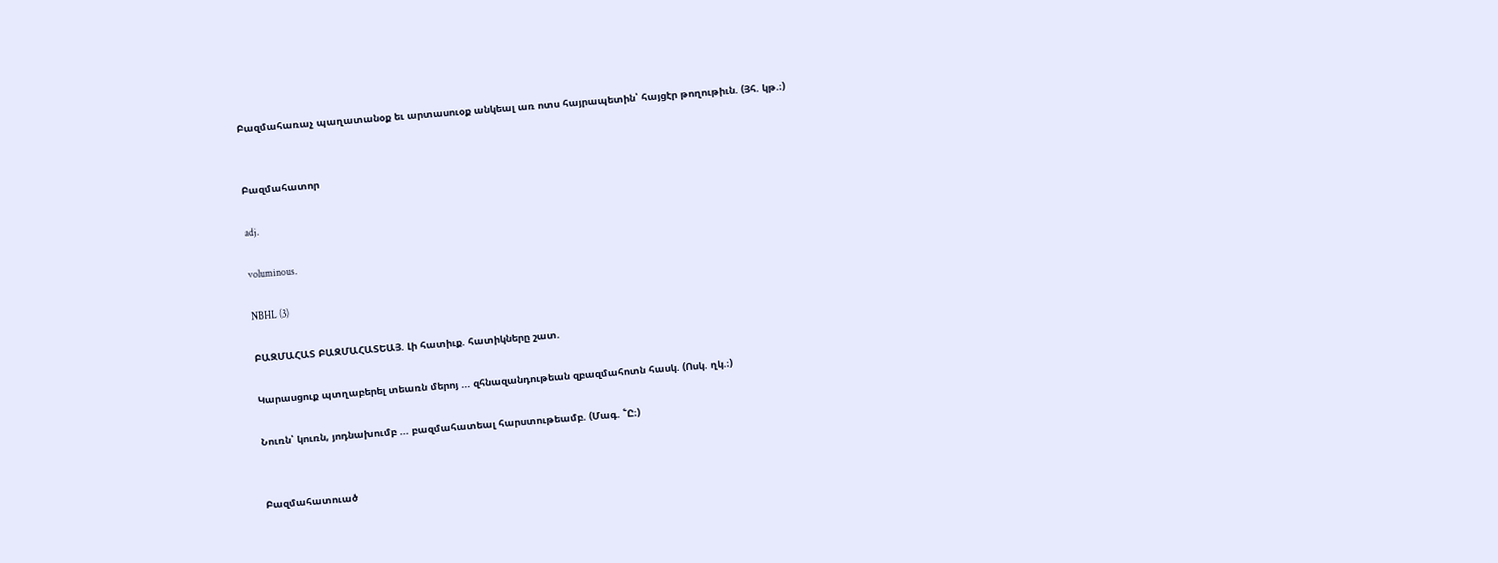Բազմահառաչ պաղատանօք եւ արտասուօք անկեալ առ ոտս հայրապետին՝ հայցէր թողութիւն. (Յհ. կթ.։)


Բազմահատոր

adj.

voluminous.

NBHL (3)

ԲԱԶՄԱՀԱՏ ԲԱԶՄԱՀԱՏԵԱՅ. Լի հատիւք. հատիկները շատ.

Կարասցուք պտղաբերել տեառն մերոյ ... զհնազանդութեան զբազմահոտն հասկ. (Ոսկ. ղկ.։)

Նուռն՝ կուռն, յոդնախումբ ... բազմահատեալ հարստութեամբ. (Մագ. ՟Ը։)


Բազմահատուած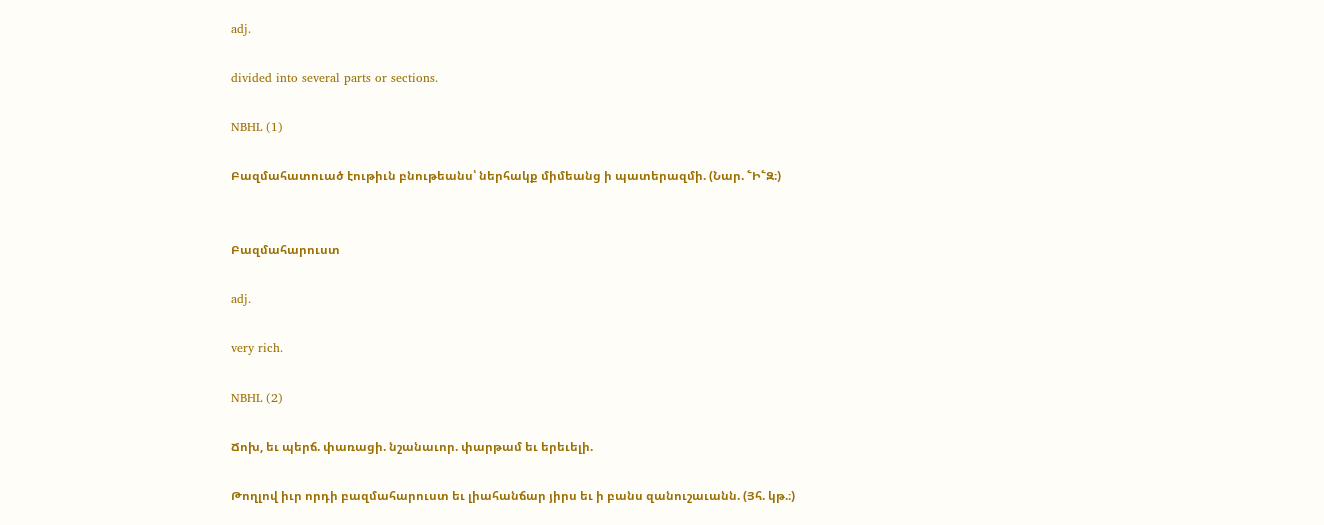adj.

divided into several parts or sections.

NBHL (1)

Բազմահատուած էութիւն բնութեանս՝ ներհակք միմեանց ի պատերազմի. (Նար. ՟Ի՟Զ։)


Բազմահարուստ

adj.

very rich.

NBHL (2)

Ճոխ, եւ պերճ. փառացի. նշանաւոր. փարթամ եւ երեւելի.

Թողլով իւր որդի բազմահարուստ եւ լիահանճար յիրս եւ ի բանս զանուշաւանն. (Յհ. կթ.։)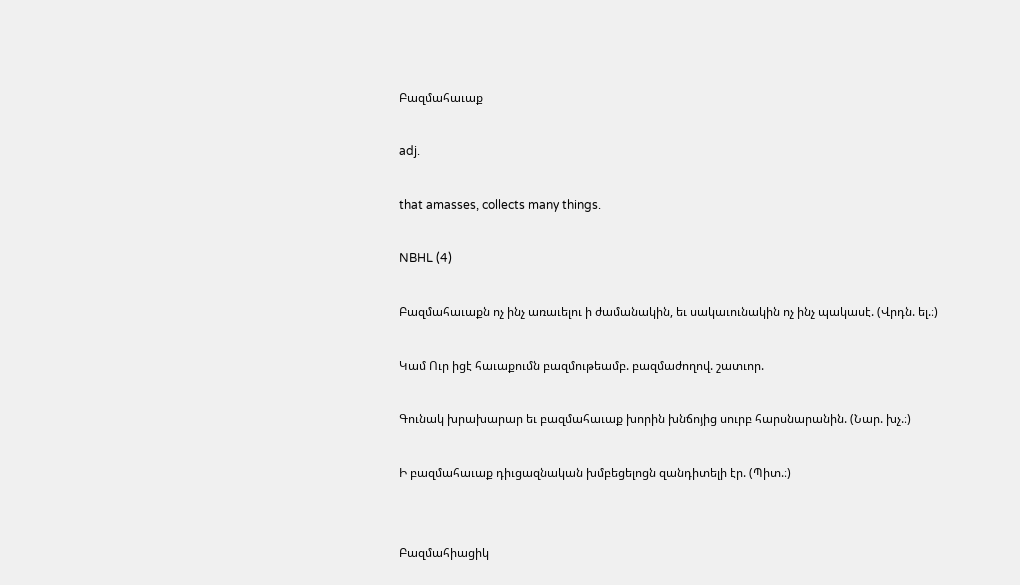Բազմահաւաք

adj.

that amasses, collects many things.

NBHL (4)

Բազմահաւաքն ոչ ինչ առաւելու ի ժամանակին, եւ սակաւունակին ոչ ինչ պակասէ. (Վրդն. ել.։)

Կամ Ուր իցէ հաւաքումն բազմութեամբ. բազմաժողով. շատւոր.

Գունակ խրախարար եւ բազմահաւաք խորին խնճոյից սուրբ հարսնարանին. (Նար. խչ.։)

Ի բազմահաւաք դիւցազնական խմբեցելոցն զանդիտելի էր. (Պիտ.։)


Բազմահիացիկ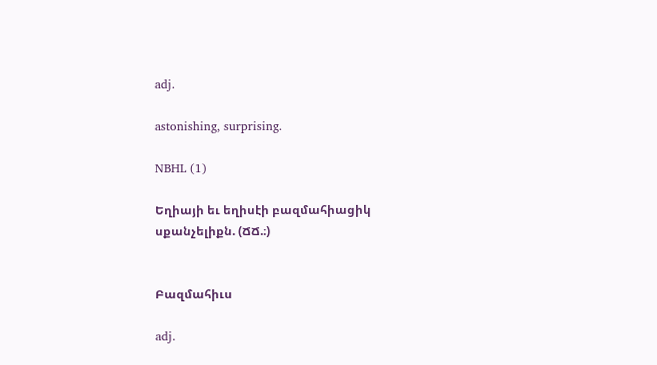adj.

astonishing, surprising.

NBHL (1)

Եղիայի եւ եղիսէի բազմահիացիկ սքանչելիքն. (ՃՃ.։)


Բազմահիւս

adj.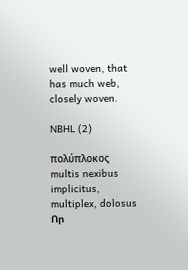well woven, that has much web, closely woven.

NBHL (2)

πολύπλοκος multis nexibus implicitus, multiplex, dolosus Որ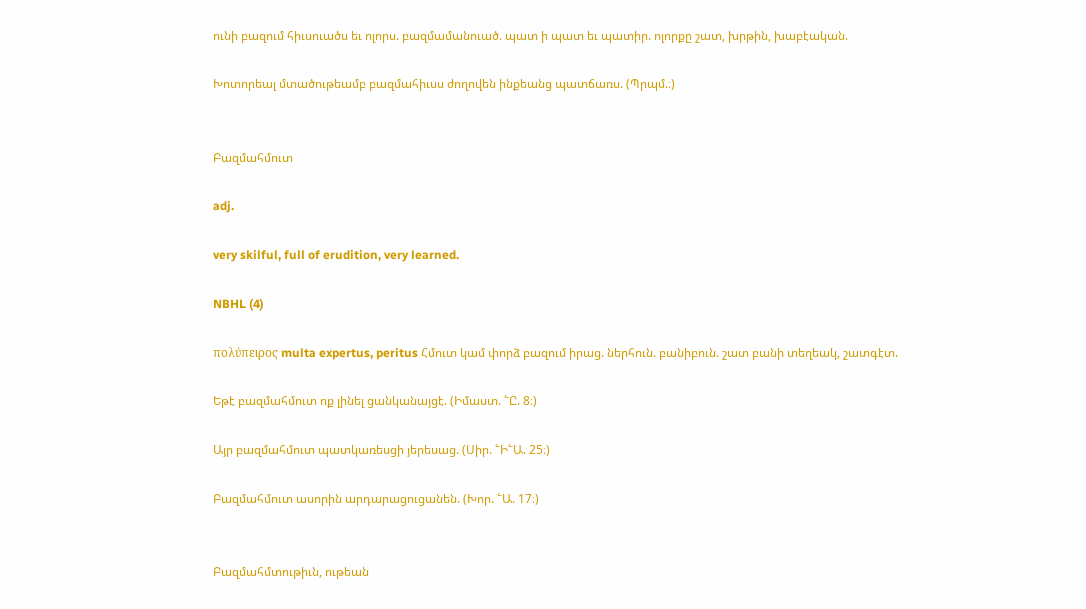ունի բազում հիւսուածս եւ ոլորս. բազմամանուած. պատ ի պատ եւ պատիր. ոլորքը շատ, խրթին, խաբէական.

Խոտորեալ մտածութեամբ բազմահիւսս ժողովեն ինքեանց պատճառս. (Պրպմ.։)


Բազմահմուտ

adj.

very skilful, full of erudition, very learned.

NBHL (4)

πολύπειρος multa expertus, peritus Հմուտ կամ փորձ բազում իրաց. ներհուն. բանիբուն. շատ բանի տեղեակ, շատգէտ.

Եթէ բազմահմուտ ոք լինել ցանկանայցէ. (Իմաստ. ՟Ը. 8։)

Այր բազմահմուտ պատկառեսցի յերեսաց. (Սիր. ՟Ի՟Ա. 25։)

Բազմահմուտ ասորին արդարացուցանեն. (Խոր. ՟Ա. 17։)


Բազմահմտութիւն, ութեան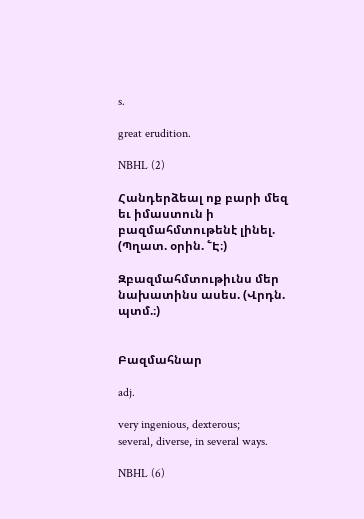s.

great erudition.

NBHL (2)

Հանդերձեալ ոք բարի մեզ եւ իմաստուն ի բազմահմտութենէ լինել. (Պղատ. օրին. ՟Է։)

Զբազմահմտութիւնս մեր նախատինս ասես. (Վրդն. պտմ.։)


Բազմահնար

adj.

very ingenious, dexterous;
several, diverse, in several ways.

NBHL (6)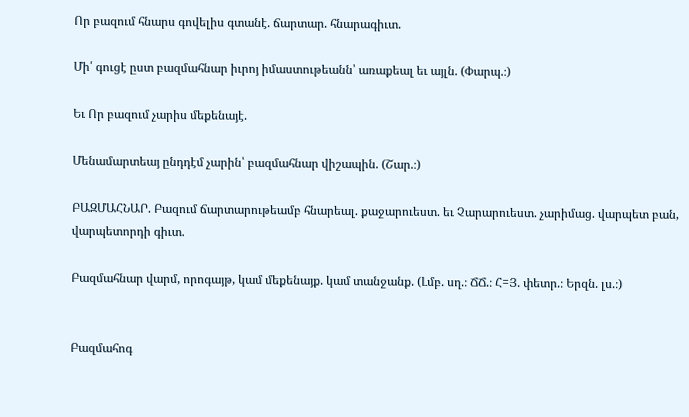Որ բազում հնարս գովելիս գտանէ. ճարտար. հնարագիւտ.

Մի՛ գուցէ ըստ բազմահնար իւրոյ իմաստութեանն՝ առաքեալ եւ այլն. (Փարպ.։)

Եւ Որ բազում չարիս մեքենայէ.

Մենամարտեայ ընդդէմ չարին՝ բազմահնար վիշապին. (Շար.։)

ԲԱԶՄԱՀՆԱՐ. Բազում ճարտարութեամբ հնարեալ. քաջարուեստ. եւ Չարարուեստ. չարիմաց. վարպետ բան, վարպետորդի գիւտ.

Բազմահնար վարմ, որոգայթ, կամ մեքենայք. կամ տանջանք. (Լմբ. սղ.։ ՃՃ.։ Հ=Յ. փետր.։ Երզն. լս.։)


Բազմահոգ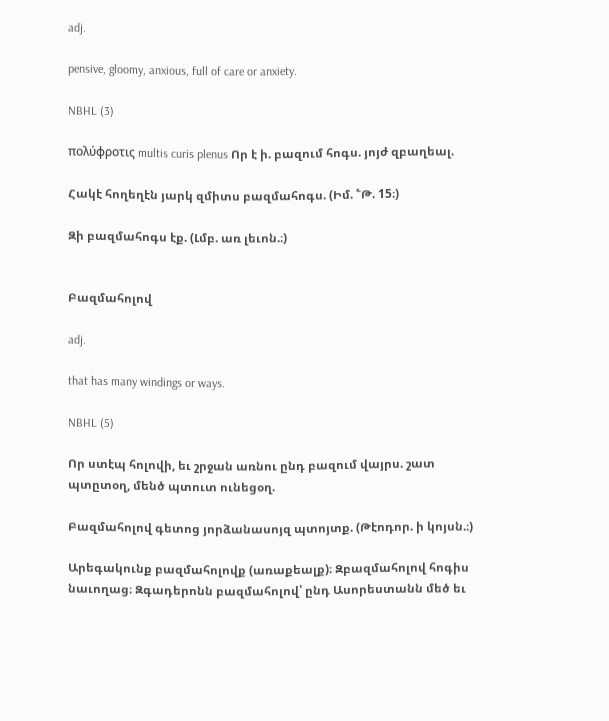adj.

pensive, gloomy, anxious, full of care or anxiety.

NBHL (3)

πολύφροτις multis curis plenus Որ է ի. բազում հոգս. յոյժ զբաղեալ.

Հակէ հողեղէն յարկ զմիտս բազմահոգս. (Իմ. ՟Թ. 15։)

Զի բազմահոգս էք. (Լմբ. առ լեւոն.։)


Բազմահոլով

adj.

that has many windings or ways.

NBHL (5)

Որ ստէպ հոլովի, եւ շրջան առնու ընդ բազում վայրս. շատ պտըտօղ, մենծ պտուտ ունեցօղ.

Բազմահոլով գետոց յորձանասոյզ պտոյտք. (Թէոդոր. ի կոյսն.։)

Արեգակունք բազմահոլովք (առաքեալք)։ Զբազմահոլով հոգիս նաւողաց։ Զգադերոնն բազմահոլով՝ ընդ Ասորեստանն մեծ եւ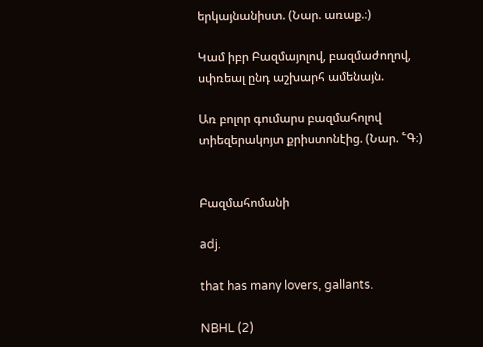երկայնանիստ. (Նար. առաք.։)

Կամ իբր Բազմայոլով, բազմաժողով, սփռեալ ընդ աշխարհ ամենայն.

Առ բոլոր գումարս բազմահոլով տիեզերակոյտ քրիստոնէից. (Նար. ՟Գ։)


Բազմահոմանի

adj.

that has many lovers, gallants.

NBHL (2)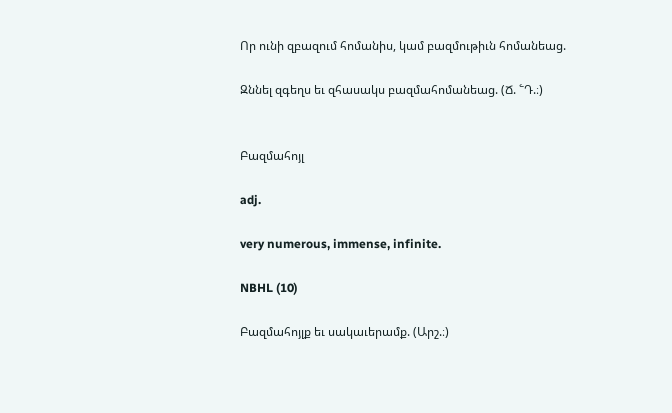Որ ունի զբազում հոմանիս, կամ բազմութիւն հոմանեաց.

Զննել զգեղս եւ զհասակս բազմահոմանեաց. (Ճ. ՟Դ.։)


Բազմահոյլ

adj.

very numerous, immense, infinite.

NBHL (10)

Բազմահոյլք եւ սակաւերամք. (Արշ.։)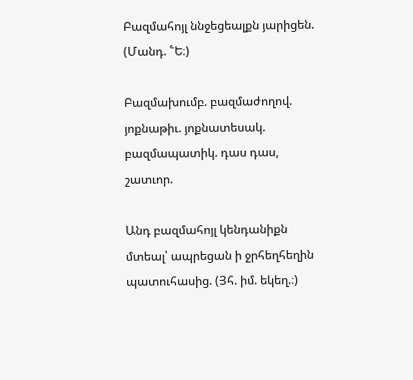Բազմահոյլ ննջեցեալքն յարիցեն. (Մանդ. ՟Ե։)

Բազմախումբ. բազմաժողով. յոքնաթիւ. յոքնատեսակ. բազմապատիկ. դաս դաս, շատւոր.

Անդ բազմահոյլ կենդանիքն մտեալ՝ ապրեցան ի ջրհեղհեղին պատուհասից. (Յհ. իմ. եկեղ.։)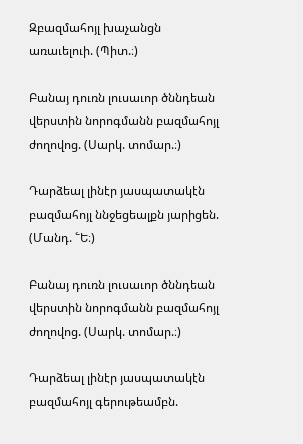Զբազմահոյլ խաչանցն առաւելուի. (Պիտ.։)

Բանայ դուռն լուսաւոր ծննդեան վերստին նորոգմանն բազմահոյլ ժողովոց. (Սարկ. տոմար.։)

Դարձեալ լինէր յասպատակէն բազմահոյլ ննջեցեալքն յարիցեն. (Մանդ. ՟Ե։)

Բանայ դուռն լուսաւոր ծննդեան վերստին նորոգմանն բազմահոյլ ժողովոց. (Սարկ. տոմար.։)

Դարձեալ լինէր յասպատակէն բազմահոյլ գերութեամբն.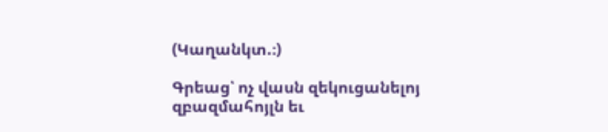(Կաղանկտ.։)

Գրեաց՝ ոչ վասն զեկուցանելոյ զբազմահոյլն եւ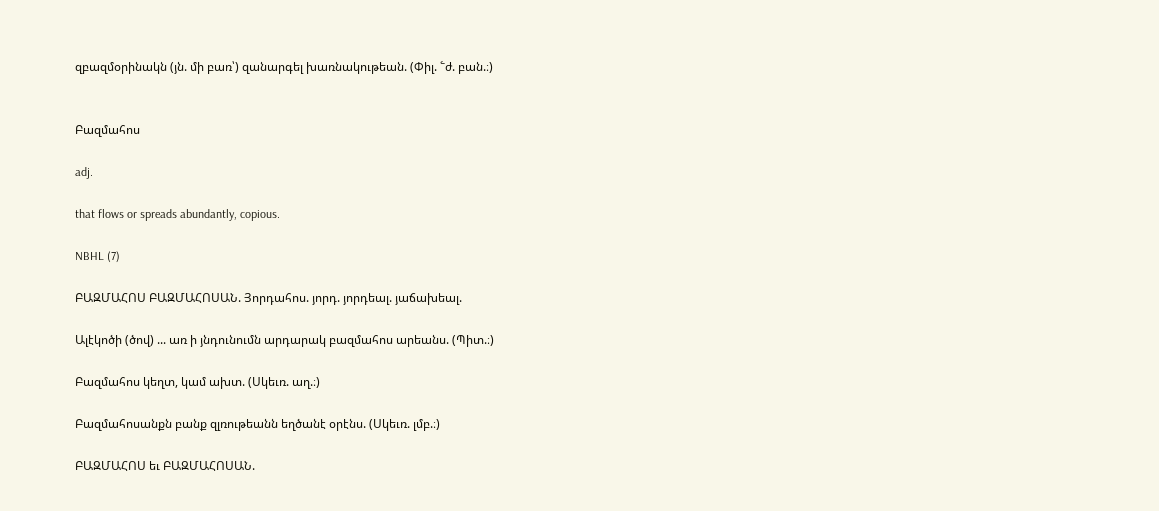զբազմօրինակն (յն. մի բառ՝) զանարգել խառնակութեան. (Փիլ. ՟ժ. բան.։)


Բազմահոս

adj.

that flows or spreads abundantly, copious.

NBHL (7)

ԲԱԶՄԱՀՈՍ ԲԱԶՄԱՀՈՍԱՆ. Յորդահոս. յորդ. յորդեալ. յաճախեալ.

Ալէկոծի (ծով) ... առ ի յնդունումն արդարակ բազմահոս արեանս. (Պիտ.։)

Բազմահոս կեղտ, կամ ախտ. (Սկեւռ. աղ.։)

Բազմահոսանքն բանք զլռութեանն եղծանէ օրէնս. (Սկեւռ. լմբ.։)

ԲԱԶՄԱՀՈՍ եւ ԲԱԶՄԱՀՈՍԱՆ.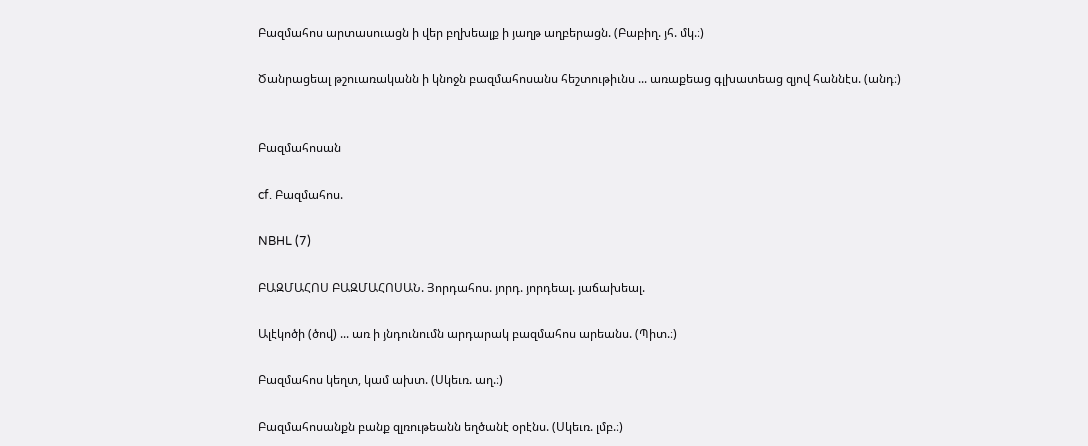Բազմահոս արտասուացն ի վեր բղխեալք ի յաղթ աղբերացն. (Բաբիղ. յհ. մկ.։)

Ծանրացեալ թշուառականն ի կնոջն բազմահոսանս հեշտութիւնս ... առաքեաց գլխատեաց զյով հաննէս. (անդ։)


Բազմահոսան

cf. Բազմահոս.

NBHL (7)

ԲԱԶՄԱՀՈՍ ԲԱԶՄԱՀՈՍԱՆ. Յորդահոս. յորդ. յորդեալ. յաճախեալ.

Ալէկոծի (ծով) ... առ ի յնդունումն արդարակ բազմահոս արեանս. (Պիտ.։)

Բազմահոս կեղտ, կամ ախտ. (Սկեւռ. աղ.։)

Բազմահոսանքն բանք զլռութեանն եղծանէ օրէնս. (Սկեւռ. լմբ.։)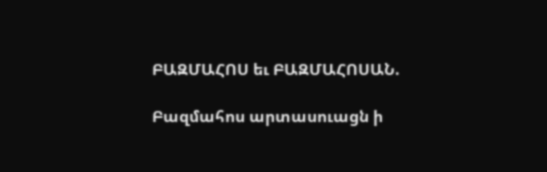ԲԱԶՄԱՀՈՍ եւ ԲԱԶՄԱՀՈՍԱՆ.

Բազմահոս արտասուացն ի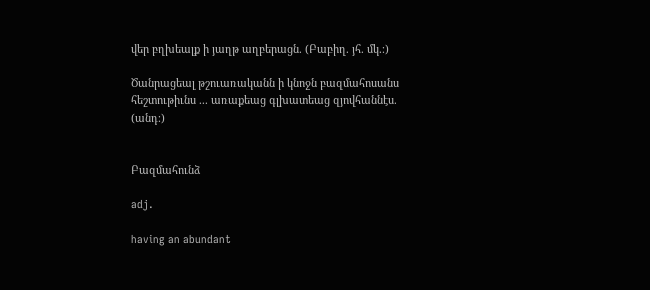վեր բղխեալք ի յաղթ աղբերացն. (Բաբիղ. յհ. մկ.։)

Ծանրացեալ թշուառականն ի կնոջն բազմահոսանս հեշտութիւնս ... առաքեաց գլխատեաց զյովհաննէս. (անդ։)


Բազմահունձ

adj.

having an abundant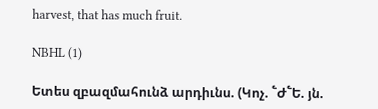harvest, that has much fruit.

NBHL (1)

Ետես զբազմահունձ արդիւնս. (Կոչ. ՟Ժ՟Ե. յն.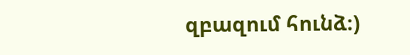զբազում հունձ։)